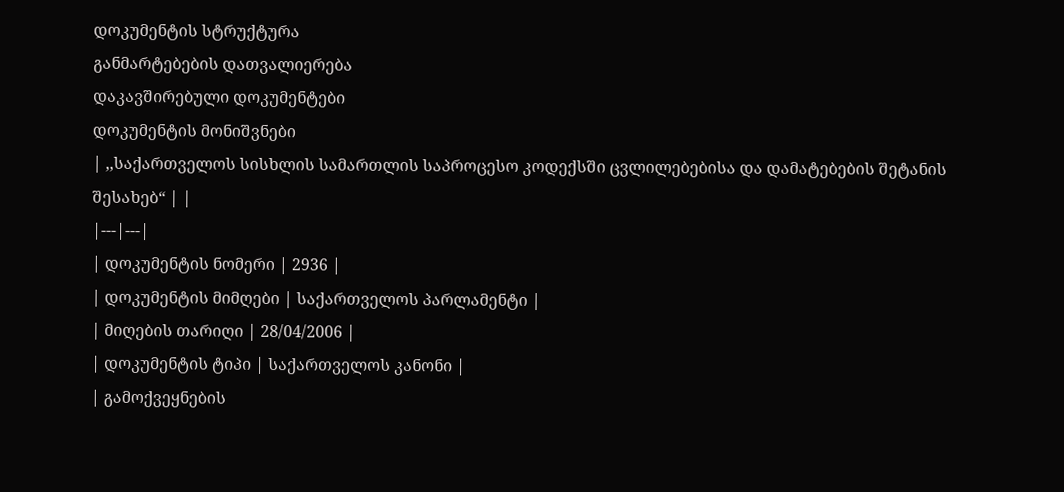დოკუმენტის სტრუქტურა
განმარტებების დათვალიერება
დაკავშირებული დოკუმენტები
დოკუმენტის მონიშვნები
| ,,საქართველოს სისხლის სამართლის საპროცესო კოდექსში ცვლილებებისა და დამატებების შეტანის შესახებ“ | |
|---|---|
| დოკუმენტის ნომერი | 2936 |
| დოკუმენტის მიმღები | საქართველოს პარლამენტი |
| მიღების თარიღი | 28/04/2006 |
| დოკუმენტის ტიპი | საქართველოს კანონი |
| გამოქვეყნების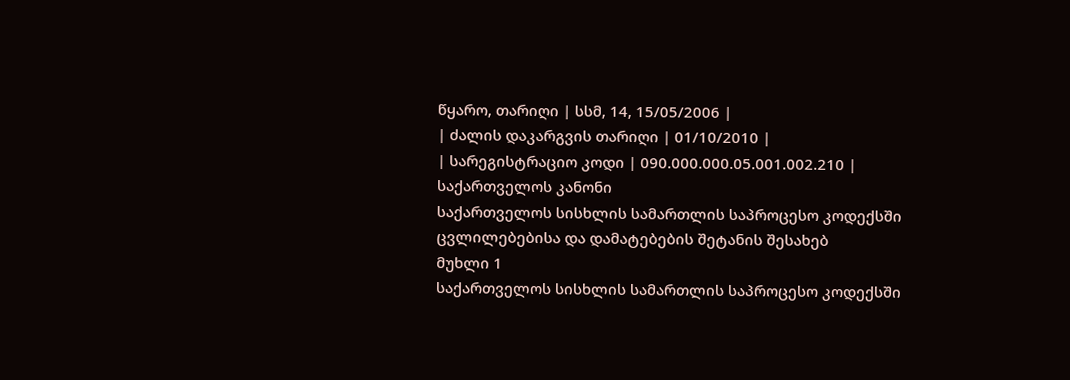წყარო, თარიღი | სსმ, 14, 15/05/2006 |
| ძალის დაკარგვის თარიღი | 01/10/2010 |
| სარეგისტრაციო კოდი | 090.000.000.05.001.002.210 |
საქართველოს კანონი
საქართველოს სისხლის სამართლის საპროცესო კოდექსში ცვლილებებისა და დამატებების შეტანის შესახებ
მუხლი 1
საქართველოს სისხლის სამართლის საპროცესო კოდექსში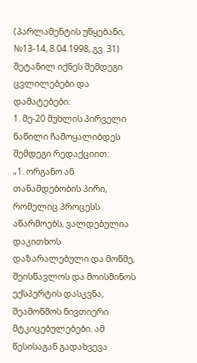(პარლამენტის უწყებანი, №13-14, 8.04.1998, გვ. 31) შეტანილ იქნეს შემდეგი ცვლილებები და დამატებები:
1. მე-20 მუხლის პირველი ნაწილი ჩამოყალიბდეს შემდეგი რედაქციით:
„1. ორგანო ან თანამდებობის პირი, რომელიც პროცესს აწარმოებს, ვალდებულია დაკითხოს დაზარალებული და მოწმე, შეისწავლოს და მოისმინოს ექსპერტის დასკვნა, შეამოწმოს ნივთიერი მტკიცებულებები. ამ წესისაგან გადახვევა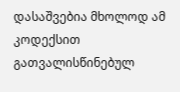დასაშვებია მხოლოდ ამ კოდექსით გათვალისწინებულ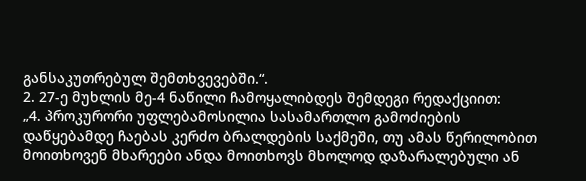განსაკუთრებულ შემთხვევებში.“.
2. 27-ე მუხლის მე-4 ნაწილი ჩამოყალიბდეს შემდეგი რედაქციით:
„4. პროკურორი უფლებამოსილია სასამართლო გამოძიების დაწყებამდე ჩაებას კერძო ბრალდების საქმეში, თუ ამას წერილობით მოითხოვენ მხარეები ანდა მოითხოვს მხოლოდ დაზარალებული ან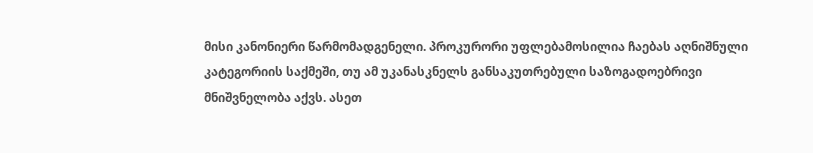მისი კანონიერი წარმომადგენელი. პროკურორი უფლებამოსილია ჩაებას აღნიშნული კატეგორიის საქმეში, თუ ამ უკანასკნელს განსაკუთრებული საზოგადოებრივი მნიშვნელობა აქვს. ასეთ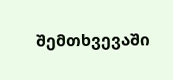შემთხვევაში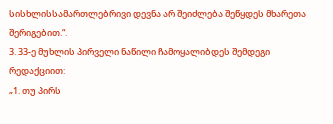სისხლისსამართლებრივი დევნა არ შეიძლება შეწყდეს მხარეთა შერიგებით.“.
3. 33-ე მუხლის პირველი ნაწილი ჩამოყალიბდეს შემდეგი რედაქციით:
„1. თუ პირს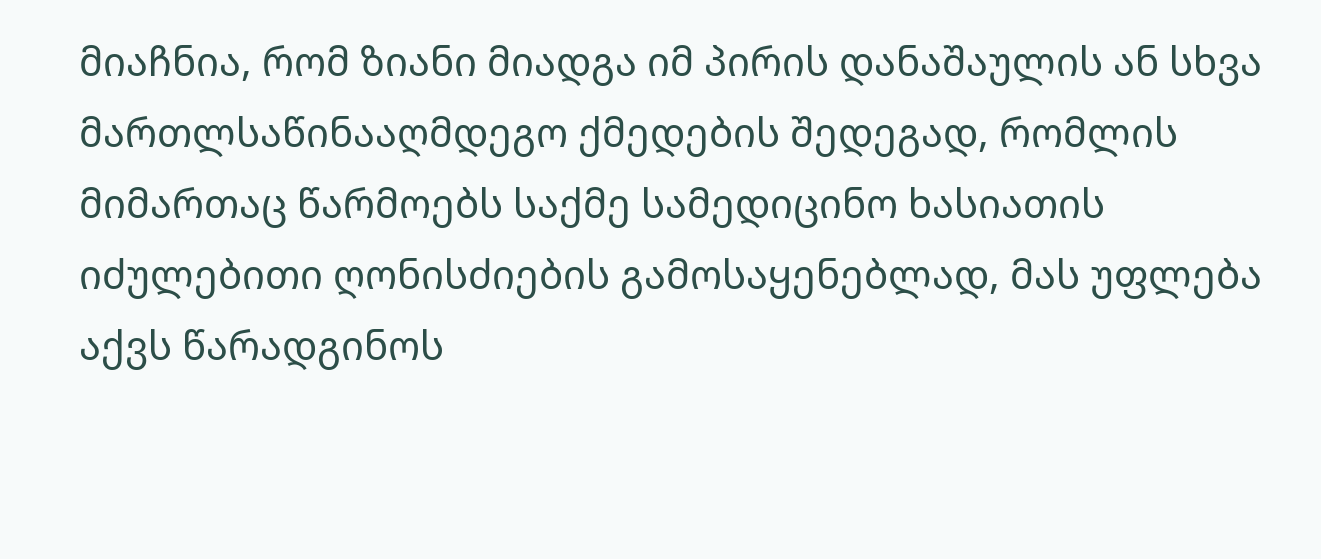მიაჩნია, რომ ზიანი მიადგა იმ პირის დანაშაულის ან სხვა მართლსაწინააღმდეგო ქმედების შედეგად, რომლის მიმართაც წარმოებს საქმე სამედიცინო ხასიათის იძულებითი ღონისძიების გამოსაყენებლად, მას უფლება აქვს წარადგინოს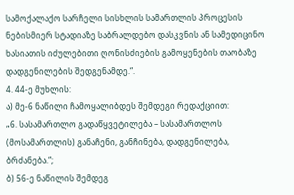სამოქალაქო სარჩელი სისხლის სამართლის პროცესის ნებისმიერ სტადიაზე საბრალდებო დასკვნის ან სამედიცინო ხასიათის იძულებითი ღონისძიების გამოყენების თაობაზე დადგენილების შედგენამდე.“.
4. 44-ე მუხლის:
ა) მე-6 ნაწილი ჩამოყალიბდეს შემდეგი რედაქციით:
„6. სასამართლო გადაწყვეტილება – სასამართლოს (მოსამართლის) განაჩენი, განჩინება, დადგენილება, ბრძანება.“;
ბ) 56-ე ნაწილის შემდეგ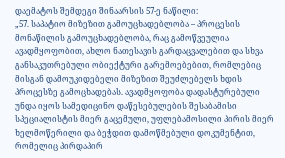დაემატოს შემდეგი შინაარსის 57-ე ნაწილი:
„57. საპატიო მიზეზით გამოუცხადებლობა – პროცესის მონაწილის გამოუცხადებლობა, რაც გამოწვეულია ავადმყოფობით, ახლო ნათესავის გარდაცვალებით და სხვა განსაკუთრებული ობიექტური გარემოებებით, რომლებიც მისგან დამოუკიდებელი მიზეზით შეუძლებელს ხდის პროცესზე გამოცხადებას. ავადმყოფობა დადასტურებული უნდა იყოს სამედიცინო დაწესებულების შესაბამისი სპეციალისტის მიერ გაცემული, უფლებამოსილი პირის მიერ ხელმოწერილი და ბეჭდით დამოწმებული დოკუმენტით, რომელიც პირდაპირ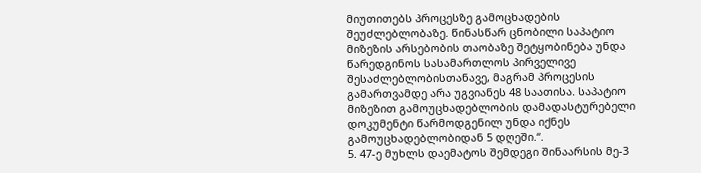მიუთითებს პროცესზე გამოცხადების შეუძლებლობაზე. წინასწარ ცნობილი საპატიო მიზეზის არსებობის თაობაზე შეტყობინება უნდა წარედგინოს სასამართლოს პირველივე შესაძლებლობისთანავე, მაგრამ პროცესის გამართვამდე არა უგვიანეს 48 საათისა. საპატიო მიზეზით გამოუცხადებლობის დამადასტურებელი დოკუმენტი წარმოდგენილ უნდა იქნეს გამოუცხადებლობიდან 5 დღეში.“.
5. 47-ე მუხლს დაემატოს შემდეგი შინაარსის მე-3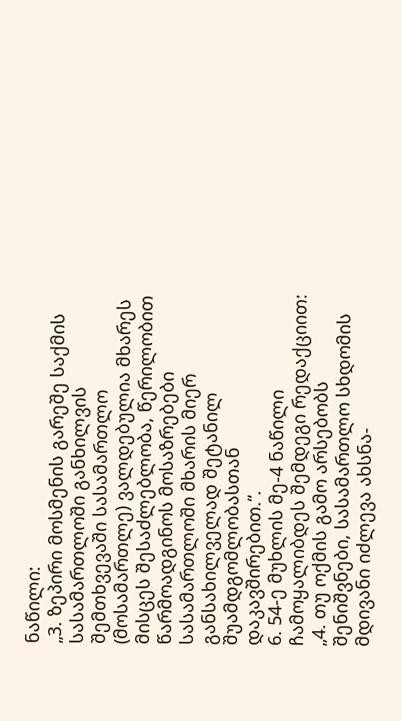ნაწილი:
„3. ზეპირი მოსმენის გარეშე საქმის სასამართლოში განხილვის შემთხვევაში სასამართლო (მოსამართლე) ვალდებულია მხარეს მისცეს შესაძლებლობა, წერილობით წარმოადგინოს მოსაზრებები სასამართლოში მხარის მიერ განსახილველად შეტანილ შუამდგომლობასთან დაკავშირებით.“.
6. 54-ე მუხლის მე-4 ნაწილი ჩამოყალიბდეს შემდეგი რედაქციით:
„4. თუ ოქმის გამო არსებობს შენიშვნები, სასამართლო სხდომის მდივანი იძლევა ახსნა-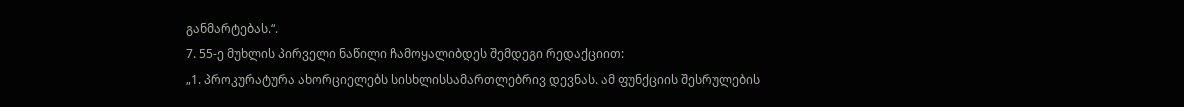განმარტებას.“.
7. 55-ე მუხლის პირველი ნაწილი ჩამოყალიბდეს შემდეგი რედაქციით:
„1. პროკურატურა ახორციელებს სისხლისსამართლებრივ დევნას. ამ ფუნქციის შესრულების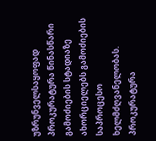უზრუნველსაყოფად პროკურატურა წინასწარი გამოძიების სტადიაზე ახორციელებს გამოძიების საპროცესო ხელმძღვანელობას. პროკურატურა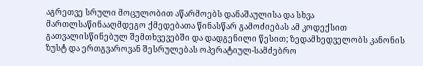აგრეთვე სრული მოცულობით აწარმოებს დანაშაულისა და სხვა მართლსაწინააღმდეგო ქმედებათა წინასწარ გამოძიებას ამ კოდექსით გათვალისწინებულ შემთხვევებში და დადგენილი წესით; ზედამხედველობს კანონის ზუსტ და ერთგვაროვან შესრულებას ოპერატიულ-სამძებრო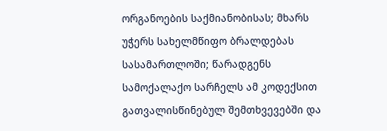ორგანოების საქმიანობისას; მხარს უჭერს სახელმწიფო ბრალდებას სასამართლოში; წარადგენს სამოქალაქო სარჩელს ამ კოდექსით გათვალისწინებულ შემთხვევებში და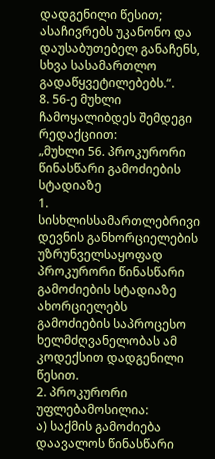დადგენილი წესით; ასაჩივრებს უკანონო და დაუსაბუთებელ განაჩენს, სხვა სასამართლო გადაწყვეტილებებს.“.
8. 56-ე მუხლი ჩამოყალიბდეს შემდეგი რედაქციით:
„მუხლი 56. პროკურორი წინასწარი გამოძიების სტადიაზე
1. სისხლისსამართლებრივი დევნის განხორციელების უზრუნველსაყოფად პროკურორი წინასწარი გამოძიების სტადიაზე ახორციელებს გამოძიების საპროცესო ხელმძღვანელობას ამ კოდექსით დადგენილი წესით.
2. პროკურორი უფლებამოსილია:
ა) საქმის გამოძიება დაავალოს წინასწარი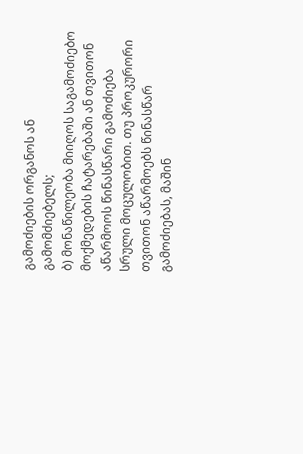გამოძიების ორგანოს ან გამომძიებელს;
ბ) მონაწილეობა მიიღოს საგამოძიებო მოქმედების ჩატარებაში ან თვითონ აწარმოოს წინასწარი გამოძიება სრული მოცულობით. თუ პროკურორი თვითონ აწარმოებს წინასწარ გამოძიებას, მაშინ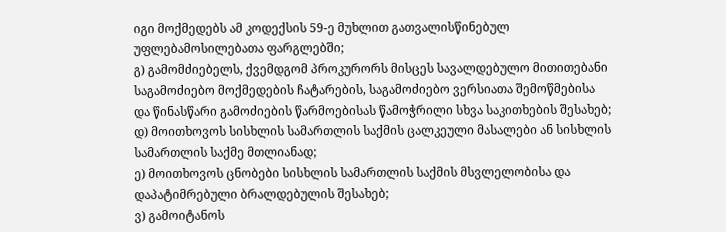იგი მოქმედებს ამ კოდექსის 59-ე მუხლით გათვალისწინებულ უფლებამოსილებათა ფარგლებში;
გ) გამომძიებელს, ქვემდგომ პროკურორს მისცეს სავალდებულო მითითებანი საგამოძიებო მოქმედების ჩატარების, საგამოძიებო ვერსიათა შემოწმებისა და წინასწარი გამოძიების წარმოებისას წამოჭრილი სხვა საკითხების შესახებ;
დ) მოითხოვოს სისხლის სამართლის საქმის ცალკეული მასალები ან სისხლის სამართლის საქმე მთლიანად;
ე) მოითხოვოს ცნობები სისხლის სამართლის საქმის მსვლელობისა და დაპატიმრებული ბრალდებულის შესახებ;
ვ) გამოიტანოს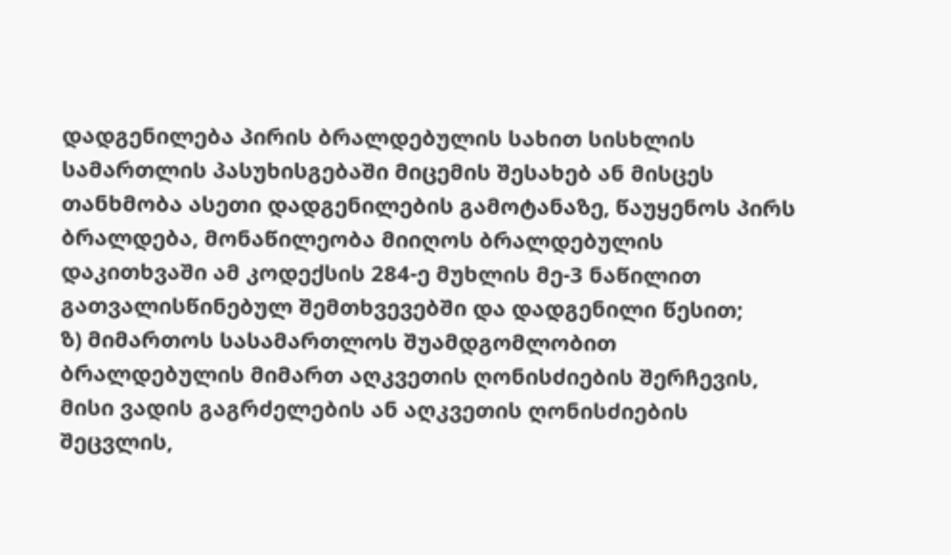დადგენილება პირის ბრალდებულის სახით სისხლის სამართლის პასუხისგებაში მიცემის შესახებ ან მისცეს თანხმობა ასეთი დადგენილების გამოტანაზე, წაუყენოს პირს ბრალდება, მონაწილეობა მიიღოს ბრალდებულის დაკითხვაში ამ კოდექსის 284-ე მუხლის მე-3 ნაწილით გათვალისწინებულ შემთხვევებში და დადგენილი წესით;
ზ) მიმართოს სასამართლოს შუამდგომლობით ბრალდებულის მიმართ აღკვეთის ღონისძიების შერჩევის, მისი ვადის გაგრძელების ან აღკვეთის ღონისძიების შეცვლის,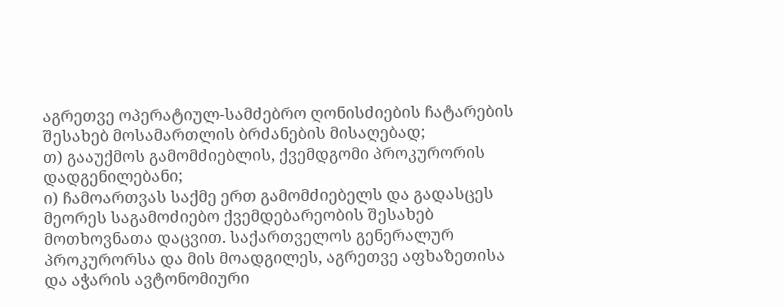აგრეთვე ოპერატიულ-სამძებრო ღონისძიების ჩატარების შესახებ მოსამართლის ბრძანების მისაღებად;
თ) გააუქმოს გამომძიებლის, ქვემდგომი პროკურორის დადგენილებანი;
ი) ჩამოართვას საქმე ერთ გამომძიებელს და გადასცეს მეორეს საგამოძიებო ქვემდებარეობის შესახებ მოთხოვნათა დაცვით. საქართველოს გენერალურ პროკურორსა და მის მოადგილეს, აგრეთვე აფხაზეთისა და აჭარის ავტონომიური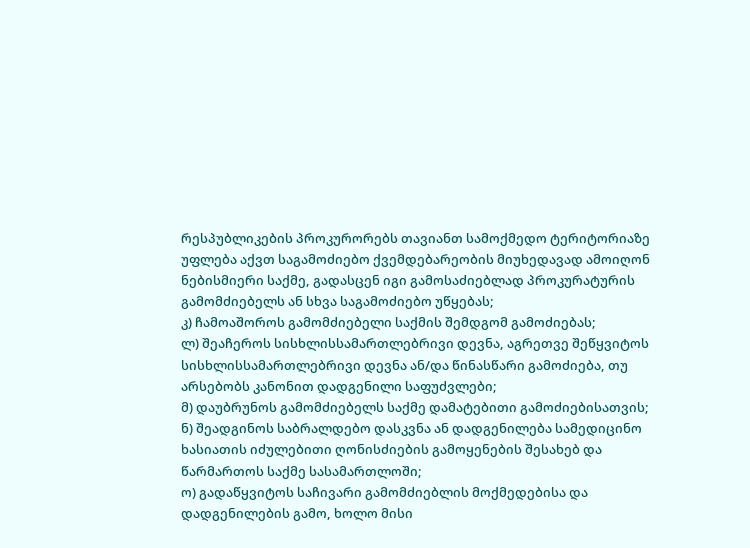რესპუბლიკების პროკურორებს თავიანთ სამოქმედო ტერიტორიაზე უფლება აქვთ საგამოძიებო ქვემდებარეობის მიუხედავად ამოიღონ ნებისმიერი საქმე, გადასცენ იგი გამოსაძიებლად პროკურატურის გამომძიებელს ან სხვა საგამოძიებო უწყებას;
კ) ჩამოაშოროს გამომძიებელი საქმის შემდგომ გამოძიებას;
ლ) შეაჩეროს სისხლისსამართლებრივი დევნა, აგრეთვე შეწყვიტოს სისხლისსამართლებრივი დევნა ან/და წინასწარი გამოძიება, თუ არსებობს კანონით დადგენილი საფუძვლები;
მ) დაუბრუნოს გამომძიებელს საქმე დამატებითი გამოძიებისათვის;
ნ) შეადგინოს საბრალდებო დასკვნა ან დადგენილება სამედიცინო ხასიათის იძულებითი ღონისძიების გამოყენების შესახებ და წარმართოს საქმე სასამართლოში;
ო) გადაწყვიტოს საჩივარი გამომძიებლის მოქმედებისა და დადგენილების გამო, ხოლო მისი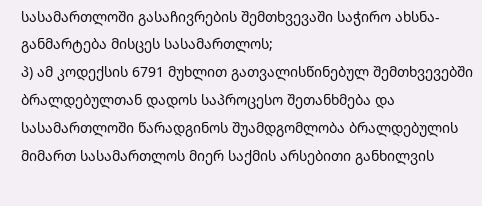სასამართლოში გასაჩივრების შემთხვევაში საჭირო ახსნა-განმარტება მისცეს სასამართლოს;
პ) ამ კოდექსის 6791 მუხლით გათვალისწინებულ შემთხვევებში ბრალდებულთან დადოს საპროცესო შეთანხმება და სასამართლოში წარადგინოს შუამდგომლობა ბრალდებულის მიმართ სასამართლოს მიერ საქმის არსებითი განხილვის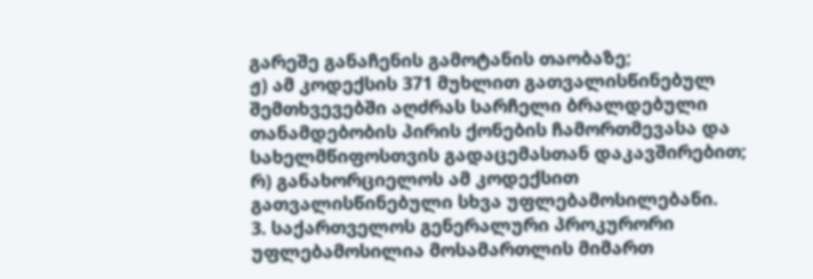გარეშე განაჩენის გამოტანის თაობაზე;
ჟ) ამ კოდექსის 371 მუხლით გათვალისწინებულ შემთხვევებში აღძრას სარჩელი ბრალდებული თანამდებობის პირის ქონების ჩამორთმევასა და სახელმწიფოსთვის გადაცემასთან დაკავშირებით;
რ) განახორციელოს ამ კოდექსით გათვალისწინებული სხვა უფლებამოსილებანი.
3. საქართველოს გენერალური პროკურორი უფლებამოსილია მოსამართლის მიმართ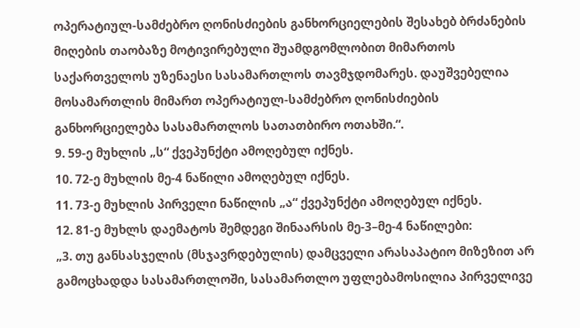ოპერატიულ-სამძებრო ღონისძიების განხორციელების შესახებ ბრძანების მიღების თაობაზე მოტივირებული შუამდგომლობით მიმართოს საქართველოს უზენაესი სასამართლოს თავმჯდომარეს. დაუშვებელია მოსამართლის მიმართ ოპერატიულ-სამძებრო ღონისძიების განხორციელება სასამართლოს სათათბირო ოთახში.“.
9. 59-ე მუხლის „ს“ ქვეპუნქტი ამოღებულ იქნეს.
10. 72-ე მუხლის მე-4 ნაწილი ამოღებულ იქნეს.
11. 73-ე მუხლის პირველი ნაწილის „ა“ ქვეპუნქტი ამოღებულ იქნეს.
12. 81-ე მუხლს დაემატოს შემდეგი შინაარსის მე-3–მე-4 ნაწილები:
„3. თუ განსასჯელის (მსჯავრდებულის) დამცველი არასაპატიო მიზეზით არ გამოცხადდა სასამართლოში, სასამართლო უფლებამოსილია პირველივე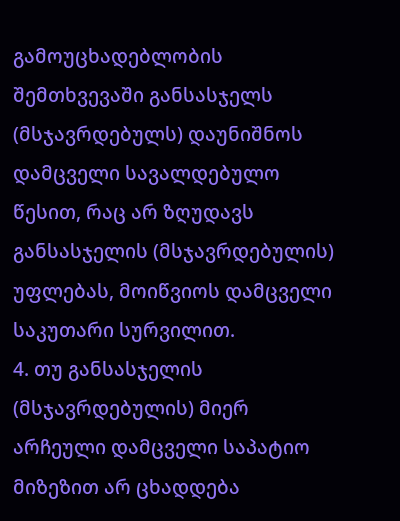გამოუცხადებლობის შემთხვევაში განსასჯელს (მსჯავრდებულს) დაუნიშნოს დამცველი სავალდებულო წესით, რაც არ ზღუდავს განსასჯელის (მსჯავრდებულის) უფლებას, მოიწვიოს დამცველი საკუთარი სურვილით.
4. თუ განსასჯელის (მსჯავრდებულის) მიერ არჩეული დამცველი საპატიო მიზეზით არ ცხადდება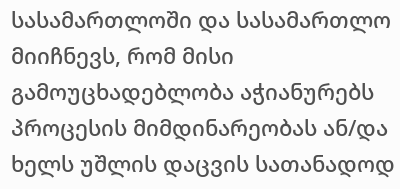სასამართლოში და სასამართლო მიიჩნევს, რომ მისი გამოუცხადებლობა აჭიანურებს პროცესის მიმდინარეობას ან/და ხელს უშლის დაცვის სათანადოდ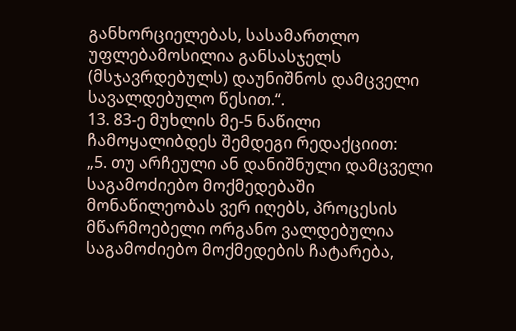განხორციელებას, სასამართლო უფლებამოსილია განსასჯელს (მსჯავრდებულს) დაუნიშნოს დამცველი სავალდებულო წესით.“.
13. 83-ე მუხლის მე-5 ნაწილი ჩამოყალიბდეს შემდეგი რედაქციით:
„5. თუ არჩეული ან დანიშნული დამცველი საგამოძიებო მოქმედებაში მონაწილეობას ვერ იღებს, პროცესის მწარმოებელი ორგანო ვალდებულია საგამოძიებო მოქმედების ჩატარება,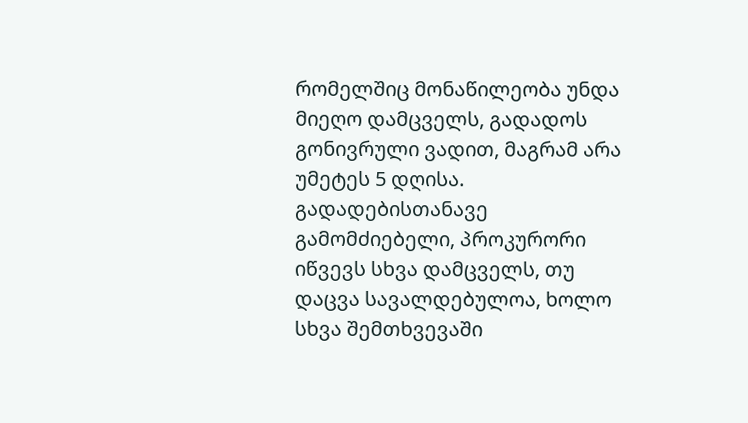რომელშიც მონაწილეობა უნდა მიეღო დამცველს, გადადოს გონივრული ვადით, მაგრამ არა უმეტეს 5 დღისა. გადადებისთანავე გამომძიებელი, პროკურორი იწვევს სხვა დამცველს, თუ დაცვა სავალდებულოა, ხოლო სხვა შემთხვევაში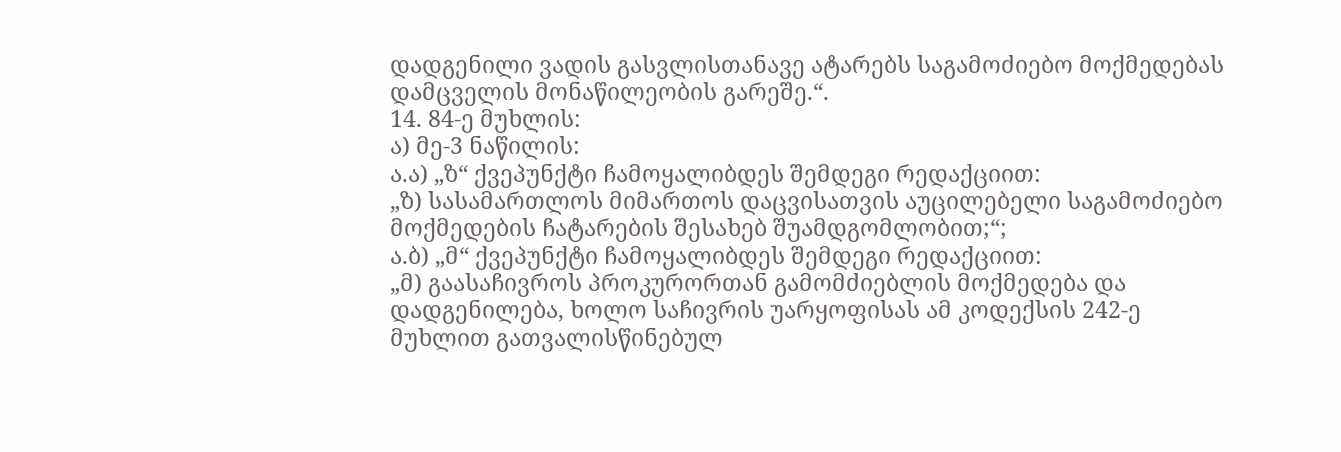დადგენილი ვადის გასვლისთანავე ატარებს საგამოძიებო მოქმედებას დამცველის მონაწილეობის გარეშე.“.
14. 84-ე მუხლის:
ა) მე-3 ნაწილის:
ა.ა) „ზ“ ქვეპუნქტი ჩამოყალიბდეს შემდეგი რედაქციით:
„ზ) სასამართლოს მიმართოს დაცვისათვის აუცილებელი საგამოძიებო მოქმედების ჩატარების შესახებ შუამდგომლობით;“;
ა.ბ) „მ“ ქვეპუნქტი ჩამოყალიბდეს შემდეგი რედაქციით:
„მ) გაასაჩივროს პროკურორთან გამომძიებლის მოქმედება და დადგენილება, ხოლო საჩივრის უარყოფისას ამ კოდექსის 242-ე მუხლით გათვალისწინებულ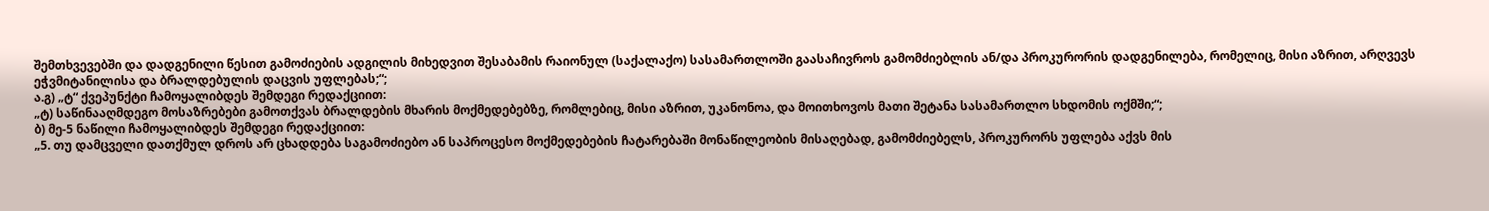შემთხვევებში და დადგენილი წესით გამოძიების ადგილის მიხედვით შესაბამის რაიონულ (საქალაქო) სასამართლოში გაასაჩივროს გამომძიებლის ან/და პროკურორის დადგენილება, რომელიც, მისი აზრით, არღვევს ეჭვმიტანილისა და ბრალდებულის დაცვის უფლებას;“;
ა.გ) „ტ“ ქვეპუნქტი ჩამოყალიბდეს შემდეგი რედაქციით:
„ტ) საწინააღმდეგო მოსაზრებები გამოთქვას ბრალდების მხარის მოქმედებებზე, რომლებიც, მისი აზრით, უკანონოა, და მოითხოვოს მათი შეტანა სასამართლო სხდომის ოქმში;“;
ბ) მე-5 ნაწილი ჩამოყალიბდეს შემდეგი რედაქციით:
„5. თუ დამცველი დათქმულ დროს არ ცხადდება საგამოძიებო ან საპროცესო მოქმედებების ჩატარებაში მონაწილეობის მისაღებად, გამომძიებელს, პროკურორს უფლება აქვს მის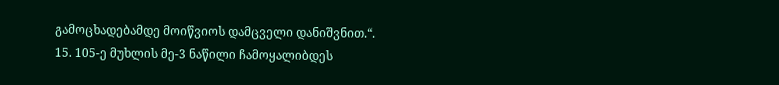გამოცხადებამდე მოიწვიოს დამცველი დანიშვნით.“.
15. 105-ე მუხლის მე-3 ნაწილი ჩამოყალიბდეს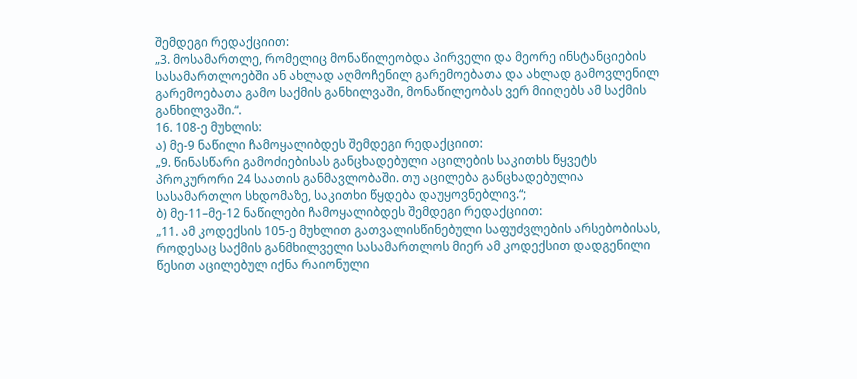შემდეგი რედაქციით:
„3. მოსამართლე, რომელიც მონაწილეობდა პირველი და მეორე ინსტანციების სასამართლოებში ან ახლად აღმოჩენილ გარემოებათა და ახლად გამოვლენილ გარემოებათა გამო საქმის განხილვაში, მონაწილეობას ვერ მიიღებს ამ საქმის განხილვაში.“.
16. 108-ე მუხლის:
ა) მე-9 ნაწილი ჩამოყალიბდეს შემდეგი რედაქციით:
„9. წინასწარი გამოძიებისას განცხადებული აცილების საკითხს წყვეტს პროკურორი 24 საათის განმავლობაში. თუ აცილება განცხადებულია სასამართლო სხდომაზე, საკითხი წყდება დაუყოვნებლივ.“;
ბ) მე-11–მე-12 ნაწილები ჩამოყალიბდეს შემდეგი რედაქციით:
„11. ამ კოდექსის 105-ე მუხლით გათვალისწინებული საფუძვლების არსებობისას, როდესაც საქმის განმხილველი სასამართლოს მიერ ამ კოდექსით დადგენილი წესით აცილებულ იქნა რაიონული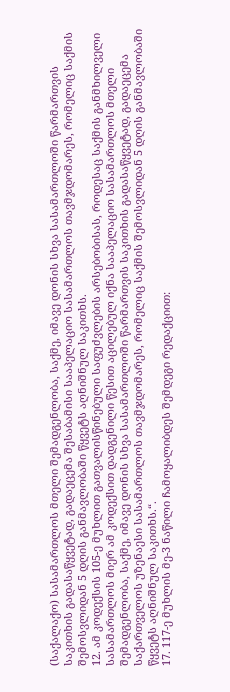(საქალაქო) სასამართლოს მთელი შემადგენლობა, საქმე, იმავე დონის სხვა სასამართლოში წარმართვის საკითხის გადასაწყვეტად, გადაეცემა შესაბამისი სააპელაციო სასამართლოს თავმჯდომარეს, რომელიც საქმის შემოსვლიდან 5 დღის განმავლობაში წყვეტს აღნიშნულ საკითხს.
12. ამ კოდექსის 105-ე მუხლით გათვალისწინებული საფუძვლების არსებობისას, როდესაც საქმის განმხილველი სასამართლოს მიერ ამ კოდექსით დადგენილი წესით აცილებულ იქნა სააპელაციო სასამართლოს მთელი შემადგენლობა, საქმე, იმავე დონის სხვა სასამართლოში წარმართვის საკითხის გადასაწყვეტად, გადაეცემა საქართველოს უზენაესი სასამართლოს თავმჯდომარეს, რომელიც საქმის შემოსვლიდან 5 დღის განმავლობაში წყვეტს აღნიშნულ საკითხს.“.
17. 117-ე მუხლის მე-3 ნაწილი ჩამოყალიბდეს შემდეგი რედაქციით: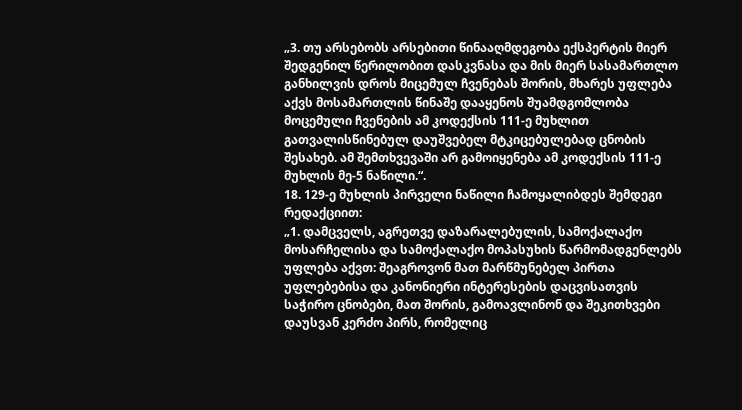„3. თუ არსებობს არსებითი წინააღმდეგობა ექსპერტის მიერ შედგენილ წერილობით დასკვნასა და მის მიერ სასამართლო განხილვის დროს მიცემულ ჩვენებას შორის, მხარეს უფლება აქვს მოსამართლის წინაშე დააყენოს შუამდგომლობა მოცემული ჩვენების ამ კოდექსის 111-ე მუხლით გათვალისწინებულ დაუშვებელ მტკიცებულებად ცნობის შესახებ. ამ შემთხვევაში არ გამოიყენება ამ კოდექსის 111-ე მუხლის მე-5 ნაწილი.“.
18. 129-ე მუხლის პირველი ნაწილი ჩამოყალიბდეს შემდეგი რედაქციით:
„1. დამცველს, აგრეთვე დაზარალებულის, სამოქალაქო მოსარჩელისა და სამოქალაქო მოპასუხის წარმომადგენლებს უფლება აქვთ: შეაგროვონ მათ მარწმუნებელ პირთა უფლებებისა და კანონიერი ინტერესების დაცვისათვის საჭირო ცნობები, მათ შორის, გამოავლინონ და შეკითხვები დაუსვან კერძო პირს, რომელიც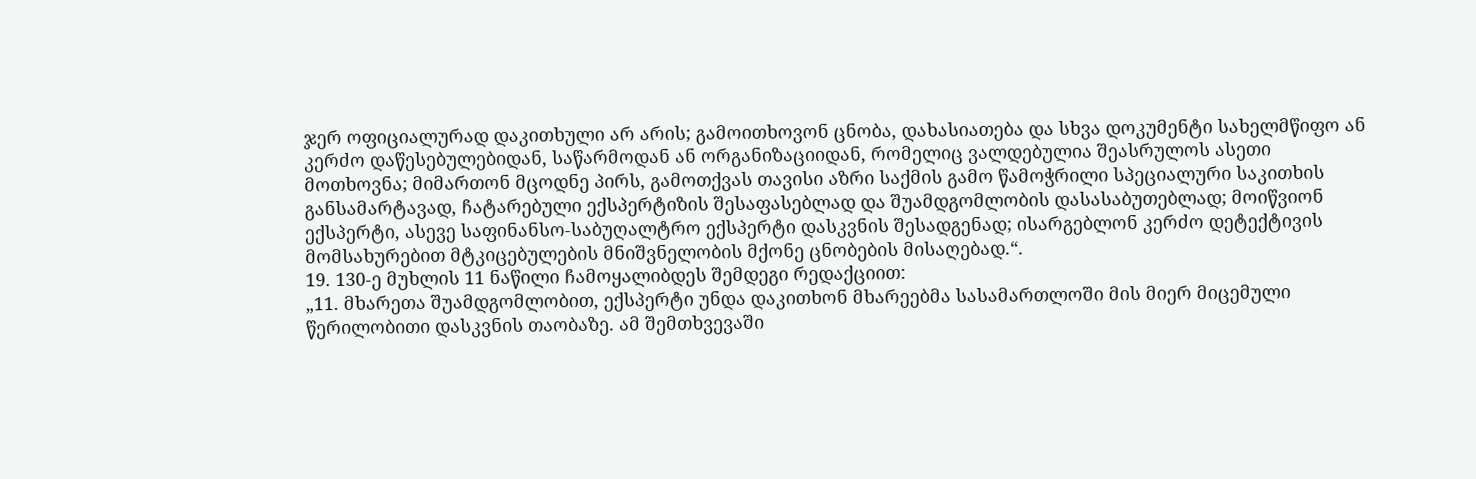ჯერ ოფიციალურად დაკითხული არ არის; გამოითხოვონ ცნობა, დახასიათება და სხვა დოკუმენტი სახელმწიფო ან კერძო დაწესებულებიდან, საწარმოდან ან ორგანიზაციიდან, რომელიც ვალდებულია შეასრულოს ასეთი მოთხოვნა; მიმართონ მცოდნე პირს, გამოთქვას თავისი აზრი საქმის გამო წამოჭრილი სპეციალური საკითხის განსამარტავად, ჩატარებული ექსპერტიზის შესაფასებლად და შუამდგომლობის დასასაბუთებლად; მოიწვიონ ექსპერტი, ასევე საფინანსო-საბუღალტრო ექსპერტი დასკვნის შესადგენად; ისარგებლონ კერძო დეტექტივის მომსახურებით მტკიცებულების მნიშვნელობის მქონე ცნობების მისაღებად.“.
19. 130-ე მუხლის 11 ნაწილი ჩამოყალიბდეს შემდეგი რედაქციით:
„11. მხარეთა შუამდგომლობით, ექსპერტი უნდა დაკითხონ მხარეებმა სასამართლოში მის მიერ მიცემული წერილობითი დასკვნის თაობაზე. ამ შემთხვევაში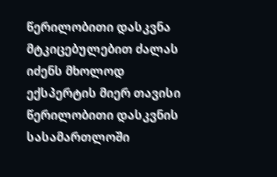წერილობითი დასკვნა მტკიცებულებით ძალას იძენს მხოლოდ ექსპერტის მიერ თავისი წერილობითი დასკვნის სასამართლოში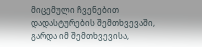მიცემული ჩვენებით დადასტურების შემთხვევაში, გარდა იმ შემთხვევისა,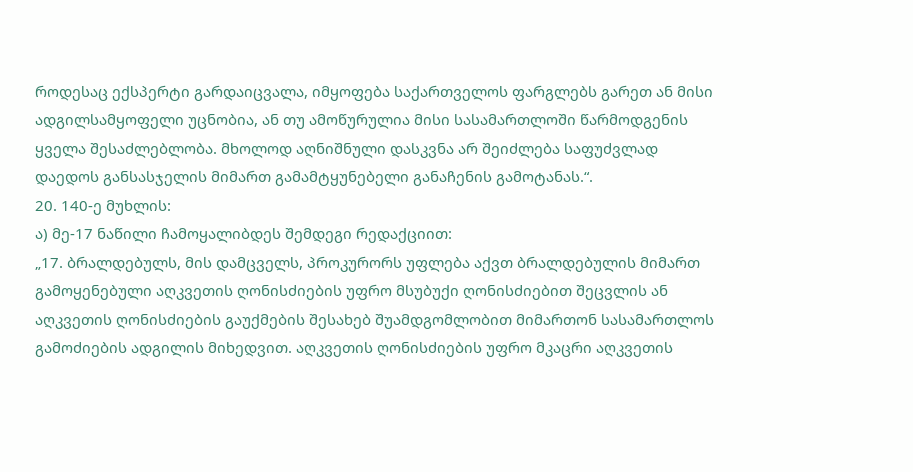როდესაც ექსპერტი გარდაიცვალა, იმყოფება საქართველოს ფარგლებს გარეთ ან მისი ადგილსამყოფელი უცნობია, ან თუ ამოწურულია მისი სასამართლოში წარმოდგენის ყველა შესაძლებლობა. მხოლოდ აღნიშნული დასკვნა არ შეიძლება საფუძვლად დაედოს განსასჯელის მიმართ გამამტყუნებელი განაჩენის გამოტანას.“.
20. 140-ე მუხლის:
ა) მე-17 ნაწილი ჩამოყალიბდეს შემდეგი რედაქციით:
„17. ბრალდებულს, მის დამცველს, პროკურორს უფლება აქვთ ბრალდებულის მიმართ გამოყენებული აღკვეთის ღონისძიების უფრო მსუბუქი ღონისძიებით შეცვლის ან აღკვეთის ღონისძიების გაუქმების შესახებ შუამდგომლობით მიმართონ სასამართლოს გამოძიების ადგილის მიხედვით. აღკვეთის ღონისძიების უფრო მკაცრი აღკვეთის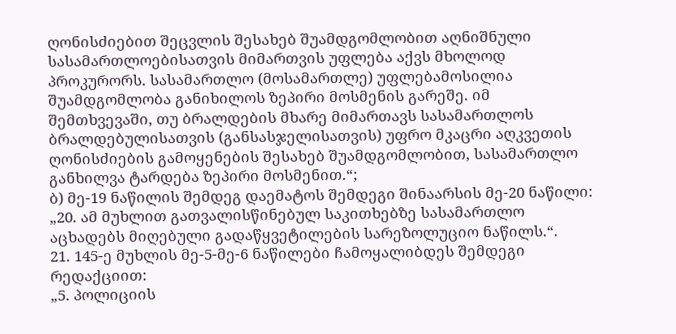ღონისძიებით შეცვლის შესახებ შუამდგომლობით აღნიშნული სასამართლოებისათვის მიმართვის უფლება აქვს მხოლოდ პროკურორს. სასამართლო (მოსამართლე) უფლებამოსილია შუამდგომლობა განიხილოს ზეპირი მოსმენის გარეშე. იმ შემთხვევაში, თუ ბრალდების მხარე მიმართავს სასამართლოს ბრალდებულისათვის (განსასჯელისათვის) უფრო მკაცრი აღკვეთის ღონისძიების გამოყენების შესახებ შუამდგომლობით, სასამართლო განხილვა ტარდება ზეპირი მოსმენით.“;
ბ) მე-19 ნაწილის შემდეგ დაემატოს შემდეგი შინაარსის მე-20 ნაწილი:
„20. ამ მუხლით გათვალისწინებულ საკითხებზე სასამართლო აცხადებს მიღებული გადაწყვეტილების სარეზოლუციო ნაწილს.“.
21. 145-ე მუხლის მე-5-მე-6 ნაწილები ჩამოყალიბდეს შემდეგი რედაქციით:
„5. პოლიციის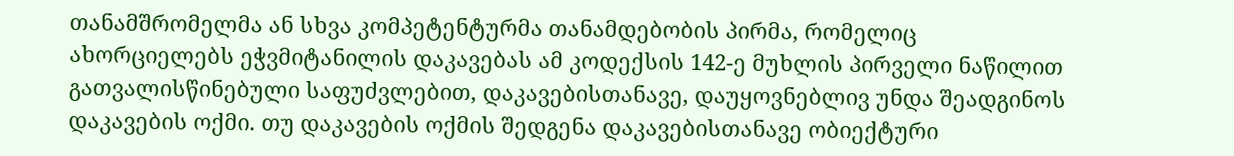თანამშრომელმა ან სხვა კომპეტენტურმა თანამდებობის პირმა, რომელიც ახორციელებს ეჭვმიტანილის დაკავებას ამ კოდექსის 142-ე მუხლის პირველი ნაწილით გათვალისწინებული საფუძვლებით, დაკავებისთანავე, დაუყოვნებლივ უნდა შეადგინოს დაკავების ოქმი. თუ დაკავების ოქმის შედგენა დაკავებისთანავე ობიექტური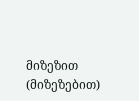მიზეზით (მიზეზებით)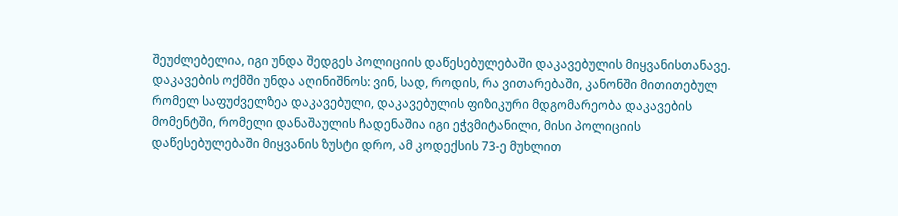შეუძლებელია, იგი უნდა შედგეს პოლიციის დაწესებულებაში დაკავებულის მიყვანისთანავე. დაკავების ოქმში უნდა აღინიშნოს: ვინ, სად, როდის, რა ვითარებაში, კანონში მითითებულ რომელ საფუძველზეა დაკავებული, დაკავებულის ფიზიკური მდგომარეობა დაკავების მომენტში, რომელი დანაშაულის ჩადენაშია იგი ეჭვმიტანილი, მისი პოლიციის დაწესებულებაში მიყვანის ზუსტი დრო, ამ კოდექსის 73-ე მუხლით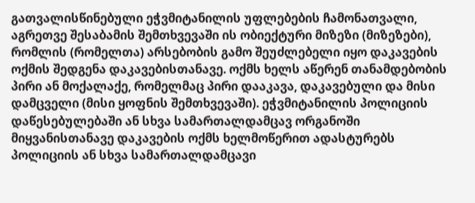გათვალისწინებული ეჭვმიტანილის უფლებების ჩამონათვალი, აგრეთვე შესაბამის შემთხვევაში ის ობიექტური მიზეზი (მიზეზები), რომლის (რომელთა) არსებობის გამო შეუძლებელი იყო დაკავების ოქმის შედგენა დაკავებისთანავე. ოქმს ხელს აწერენ თანამდებობის პირი ან მოქალაქე, რომელმაც პირი დააკავა, დაკავებული და მისი დამცველი (მისი ყოფნის შემთხვევაში). ეჭვმიტანილის პოლიციის დაწესებულებაში ან სხვა სამართალდამცავ ორგანოში მიყვანისთანავე დაკავების ოქმს ხელმოწერით ადასტურებს პოლიციის ან სხვა სამართალდამცავი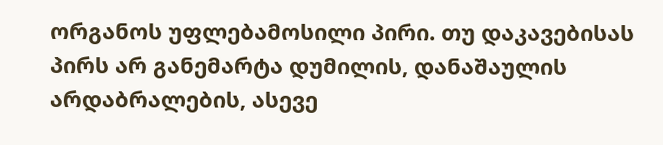ორგანოს უფლებამოსილი პირი. თუ დაკავებისას პირს არ განემარტა დუმილის, დანაშაულის არდაბრალების, ასევე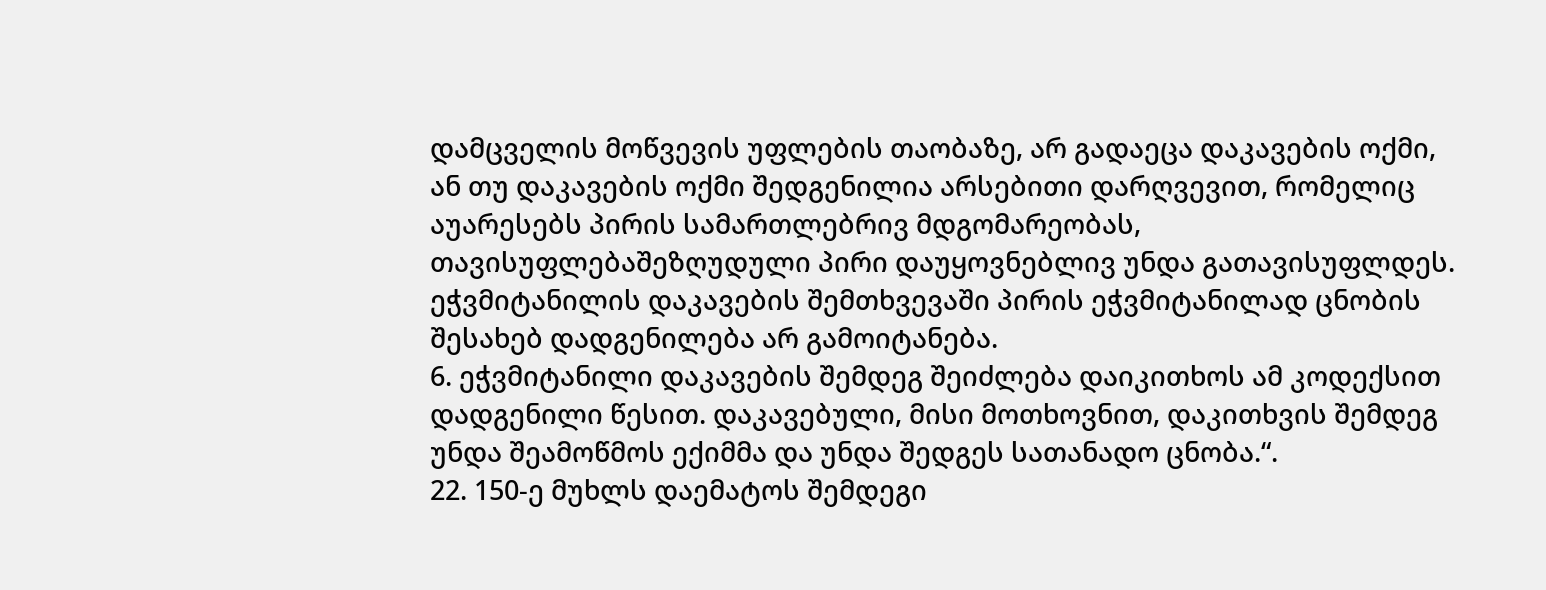დამცველის მოწვევის უფლების თაობაზე, არ გადაეცა დაკავების ოქმი, ან თუ დაკავების ოქმი შედგენილია არსებითი დარღვევით, რომელიც აუარესებს პირის სამართლებრივ მდგომარეობას, თავისუფლებაშეზღუდული პირი დაუყოვნებლივ უნდა გათავისუფლდეს. ეჭვმიტანილის დაკავების შემთხვევაში პირის ეჭვმიტანილად ცნობის შესახებ დადგენილება არ გამოიტანება.
6. ეჭვმიტანილი დაკავების შემდეგ შეიძლება დაიკითხოს ამ კოდექსით დადგენილი წესით. დაკავებული, მისი მოთხოვნით, დაკითხვის შემდეგ უნდა შეამოწმოს ექიმმა და უნდა შედგეს სათანადო ცნობა.“.
22. 150-ე მუხლს დაემატოს შემდეგი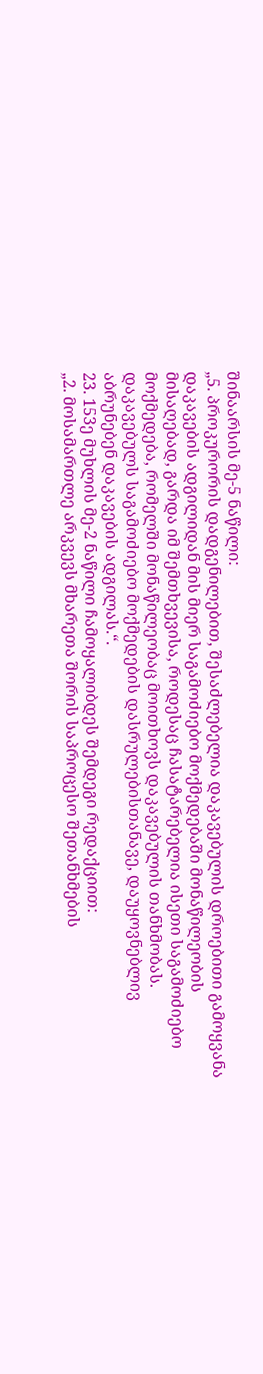შინაარსის მე-5 ნაწილი:
„5. პროკურორის დადგენილებით, შესაძლებელია დაკავებულის დროებითი გამოყვანა დაკავების ადგილიდან მის მიერ საგამოძიებო მოქმედებაში მონაწილეობის მისაღებად, გარდა იმ შემთხვევისა, როდესაც ჩასატარებელია ისეთი საგამოძიებო მოქმედება, რომელში მონაწილეობაც მოითხოვს დაკავებულის თანხმობას. დაკავებულს საგამოძიებო მოქმედების დასრულებისთანავე, დაუყოვნებლივ აბრუნებენ დაკავების ადგილას.“.
23. 153ე მუხლის მე-2 ნაწილი ჩამოყალიბდეს შემდეგი რედაქციით:
„2. მოსამართლე არკვევს მხარეთა შორის საპროცესო შეთანხმების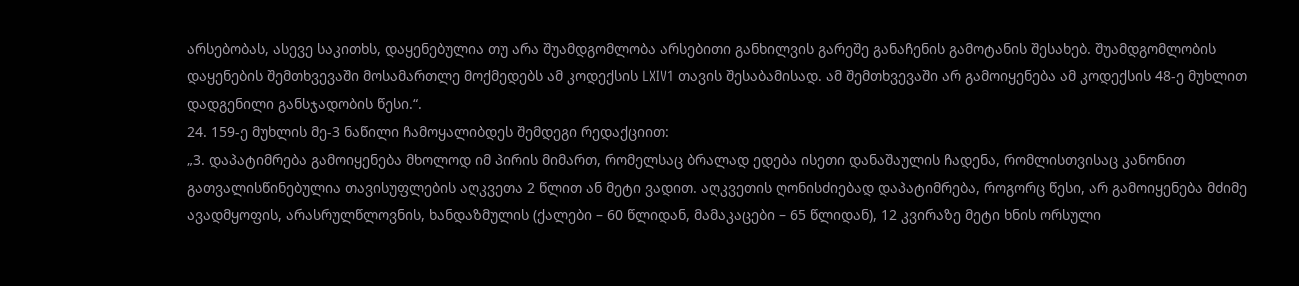არსებობას, ასევე საკითხს, დაყენებულია თუ არა შუამდგომლობა არსებითი განხილვის გარეშე განაჩენის გამოტანის შესახებ. შუამდგომლობის დაყენების შემთხვევაში მოსამართლე მოქმედებს ამ კოდექსის LXIV1 თავის შესაბამისად. ამ შემთხვევაში არ გამოიყენება ამ კოდექსის 48-ე მუხლით დადგენილი განსჯადობის წესი.“.
24. 159-ე მუხლის მე-3 ნაწილი ჩამოყალიბდეს შემდეგი რედაქციით:
„3. დაპატიმრება გამოიყენება მხოლოდ იმ პირის მიმართ, რომელსაც ბრალად ედება ისეთი დანაშაულის ჩადენა, რომლისთვისაც კანონით გათვალისწინებულია თავისუფლების აღკვეთა 2 წლით ან მეტი ვადით. აღკვეთის ღონისძიებად დაპატიმრება, როგორც წესი, არ გამოიყენება მძიმე ავადმყოფის, არასრულწლოვნის, ხანდაზმულის (ქალები – 60 წლიდან, მამაკაცები – 65 წლიდან), 12 კვირაზე მეტი ხნის ორსული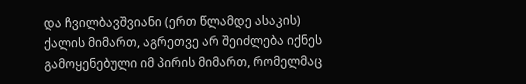და ჩვილბავშვიანი (ერთ წლამდე ასაკის) ქალის მიმართ, აგრეთვე არ შეიძლება იქნეს გამოყენებული იმ პირის მიმართ, რომელმაც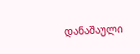დანაშაული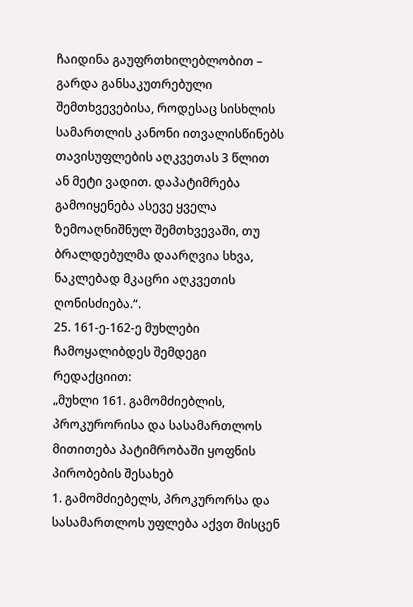ჩაიდინა გაუფრთხილებლობით – გარდა განსაკუთრებული შემთხვევებისა, როდესაც სისხლის სამართლის კანონი ითვალისწინებს თავისუფლების აღკვეთას 3 წლით ან მეტი ვადით. დაპატიმრება გამოიყენება ასევე ყველა ზემოაღნიშნულ შემთხვევაში, თუ ბრალდებულმა დაარღვია სხვა, ნაკლებად მკაცრი აღკვეთის ღონისძიება.“.
25. 161-ე-162-ე მუხლები ჩამოყალიბდეს შემდეგი რედაქციით:
„მუხლი 161. გამომძიებლის, პროკურორისა და სასამართლოს მითითება პატიმრობაში ყოფნის პირობების შესახებ
1. გამომძიებელს, პროკურორსა და სასამართლოს უფლება აქვთ მისცენ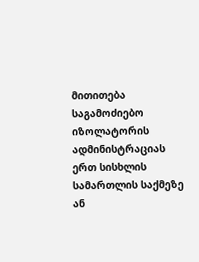მითითება საგამოძიებო იზოლატორის ადმინისტრაციას ერთ სისხლის სამართლის საქმეზე ან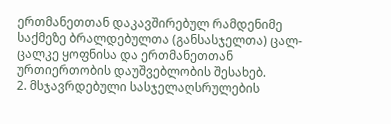ერთმანეთთან დაკავშირებულ რამდენიმე საქმეზე ბრალდებულთა (განსასჯელთა) ცალ-ცალკე ყოფნისა და ერთმანეთთან ურთიერთობის დაუშვებლობის შესახებ.
2. მსჯავრდებული სასჯელაღსრულების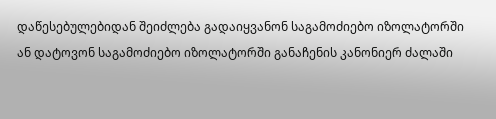დაწესებულებიდან შეიძლება გადაიყვანონ საგამოძიებო იზოლატორში ან დატოვონ საგამოძიებო იზოლატორში განაჩენის კანონიერ ძალაში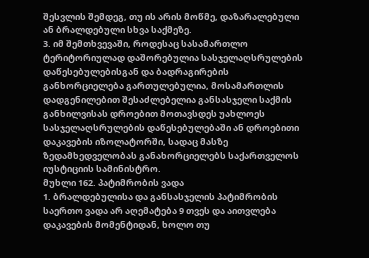შესვლის შემდეგ, თუ ის არის მოწმე, დაზარალებული ან ბრალდებული სხვა საქმეზე.
3. იმ შემთხვევაში, როდესაც სასამართლო ტერიტორიულად დაშორებულია სასჯელაღსრულების დაწესებულებისგან და ბადრაგირების განხორციელება გართულებულია, მოსამართლის დადგენილებით შესაძლებელია განსასჯელი საქმის განხილვისას დროებით მოთავსდეს უახლოეს სასჯელაღსრულების დაწესებულებაში ან დროებითი დაკავების იზოლატორში, სადაც მასზე ზედამხედველობას განახორციელებს საქართველოს იუსტიციის სამინისტრო.
მუხლი 162. პატიმრობის ვადა
1. ბრალდებულისა და განსასჯელის პატიმრობის საერთო ვადა არ აღემატება 9 თვეს და აითვლება დაკავების მომენტიდან, ხოლო თუ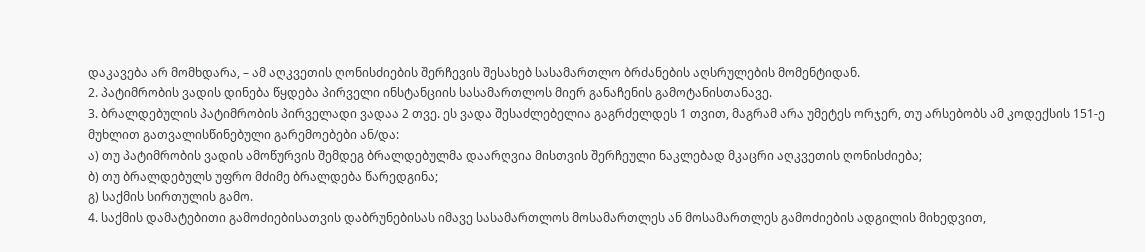დაკავება არ მომხდარა, – ამ აღკვეთის ღონისძიების შერჩევის შესახებ სასამართლო ბრძანების აღსრულების მომენტიდან.
2. პატიმრობის ვადის დინება წყდება პირველი ინსტანციის სასამართლოს მიერ განაჩენის გამოტანისთანავე.
3. ბრალდებულის პატიმრობის პირველადი ვადაა 2 თვე. ეს ვადა შესაძლებელია გაგრძელდეს 1 თვით, მაგრამ არა უმეტეს ორჯერ, თუ არსებობს ამ კოდექსის 151-ე მუხლით გათვალისწინებული გარემოებები ან/და:
ა) თუ პატიმრობის ვადის ამოწურვის შემდეგ ბრალდებულმა დაარღვია მისთვის შერჩეული ნაკლებად მკაცრი აღკვეთის ღონისძიება;
ბ) თუ ბრალდებულს უფრო მძიმე ბრალდება წარედგინა;
გ) საქმის სირთულის გამო.
4. საქმის დამატებითი გამოძიებისათვის დაბრუნებისას იმავე სასამართლოს მოსამართლეს ან მოსამართლეს გამოძიების ადგილის მიხედვით,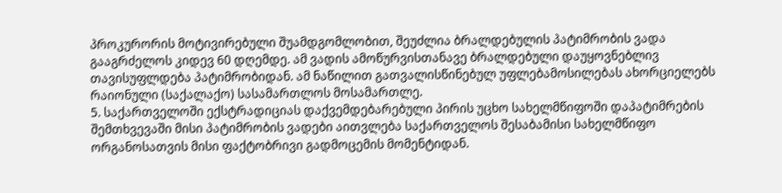პროკურორის მოტივირებული შუამდგომლობით, შეუძლია ბრალდებულის პატიმრობის ვადა გააგრძელოს კიდევ 60 დღემდე. ამ ვადის ამოწურვისთანავე ბრალდებული დაუყოვნებლივ თავისუფლდება პატიმრობიდან. ამ ნაწილით გათვალისწინებულ უფლებამოსილებას ახორციელებს რაიონული (საქალაქო) სასამართლოს მოსამართლე.
5. საქართველოში ექსტრადიციას დაქვემდებარებული პირის უცხო სახელმწიფოში დაპატიმრების შემთხვევაში მისი პატიმრობის ვადები აითვლება საქართველოს შესაბამისი სახელმწიფო ორგანოსათვის მისი ფაქტობრივი გადმოცემის მომენტიდან.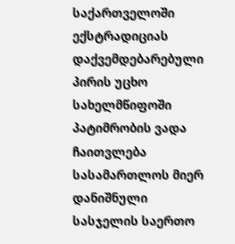საქართველოში ექსტრადიციას დაქვემდებარებული პირის უცხო სახელმწიფოში პატიმრობის ვადა ჩაითვლება სასამართლოს მიერ დანიშნული სასჯელის საერთო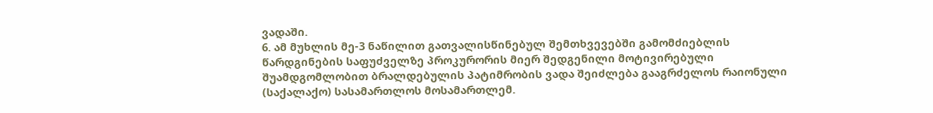ვადაში.
6. ამ მუხლის მე-3 ნაწილით გათვალისწინებულ შემთხვევებში გამომძიებლის წარდგინების საფუძველზე პროკურორის მიერ შედგენილი მოტივირებული შუამდგომლობით ბრალდებულის პატიმრობის ვადა შეიძლება გააგრძელოს რაიონული (საქალაქო) სასამართლოს მოსამართლემ.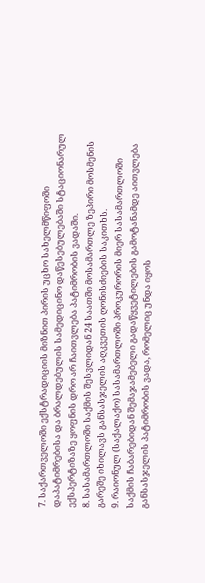7. საქართველოში ექსტრადიციის მიზნით პირის უცხო სახელმწიფოში დაპატიმრებისა და ბრალდებულის სამედიცინო დაწესებულებაში სტაციონარულ ექსპერტიზაზე ყოფნის დრო არ ჩაითვლება პატიმრობის ვადაში.
8. სასამართლოში საქმის შესვლიდან 24 საათში მოსამართლე ზეპირი მოსმენის გარეშე იხილავს განსასჯელის აღკვეთის ღონისძიების საკითხს.
9. რაიონულ (საქალაქო) სასამართლოში პროკურორის მიერ სასამართლოში საქმის ჩაბარებიდან შემაჯამებელი გადაწყვეტილების გამოტანამდე აითვლება განსასჯელის პატიმრობის ვადა, რომელიც უნდა იყოს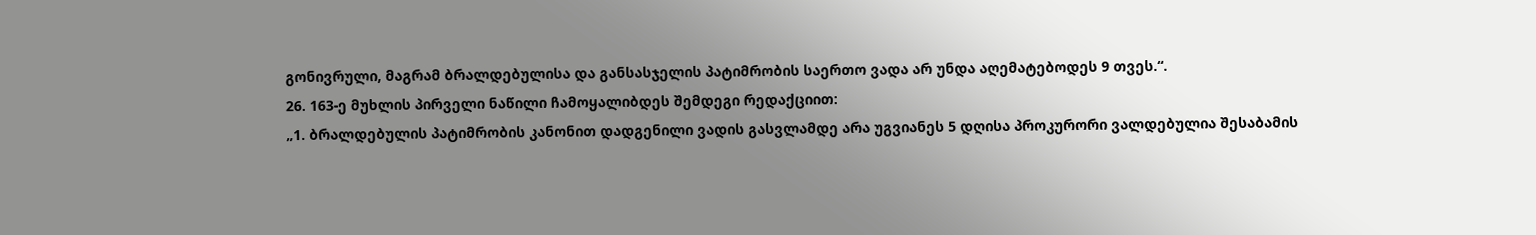გონივრული, მაგრამ ბრალდებულისა და განსასჯელის პატიმრობის საერთო ვადა არ უნდა აღემატებოდეს 9 თვეს.“.
26. 163-ე მუხლის პირველი ნაწილი ჩამოყალიბდეს შემდეგი რედაქციით:
„1. ბრალდებულის პატიმრობის კანონით დადგენილი ვადის გასვლამდე არა უგვიანეს 5 დღისა პროკურორი ვალდებულია შესაბამის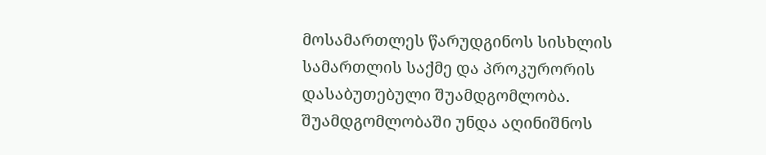მოსამართლეს წარუდგინოს სისხლის სამართლის საქმე და პროკურორის დასაბუთებული შუამდგომლობა. შუამდგომლობაში უნდა აღინიშნოს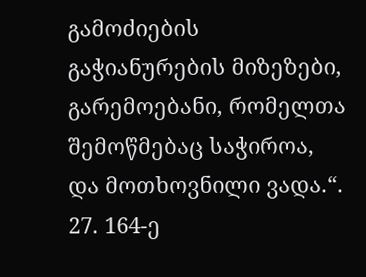გამოძიების გაჭიანურების მიზეზები, გარემოებანი, რომელთა შემოწმებაც საჭიროა, და მოთხოვნილი ვადა.“.
27. 164-ე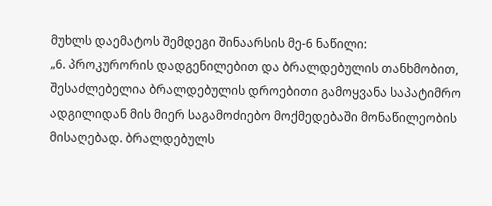მუხლს დაემატოს შემდეგი შინაარსის მე-6 ნაწილი:
„6. პროკურორის დადგენილებით და ბრალდებულის თანხმობით, შესაძლებელია ბრალდებულის დროებითი გამოყვანა საპატიმრო ადგილიდან მის მიერ საგამოძიებო მოქმედებაში მონაწილეობის მისაღებად. ბრალდებულს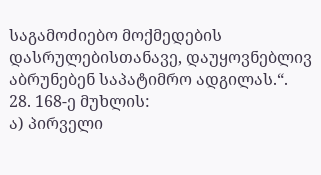საგამოძიებო მოქმედების დასრულებისთანავე, დაუყოვნებლივ აბრუნებენ საპატიმრო ადგილას.“.
28. 168-ე მუხლის:
ა) პირველი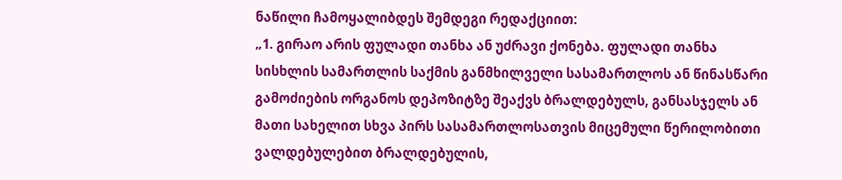ნაწილი ჩამოყალიბდეს შემდეგი რედაქციით:
„1. გირაო არის ფულადი თანხა ან უძრავი ქონება. ფულადი თანხა სისხლის სამართლის საქმის განმხილველი სასამართლოს ან წინასწარი გამოძიების ორგანოს დეპოზიტზე შეაქვს ბრალდებულს, განსასჯელს ან მათი სახელით სხვა პირს სასამართლოსათვის მიცემული წერილობითი ვალდებულებით ბრალდებულის,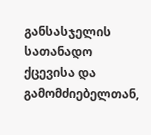განსასჯელის სათანადო ქცევისა და გამომძიებელთან,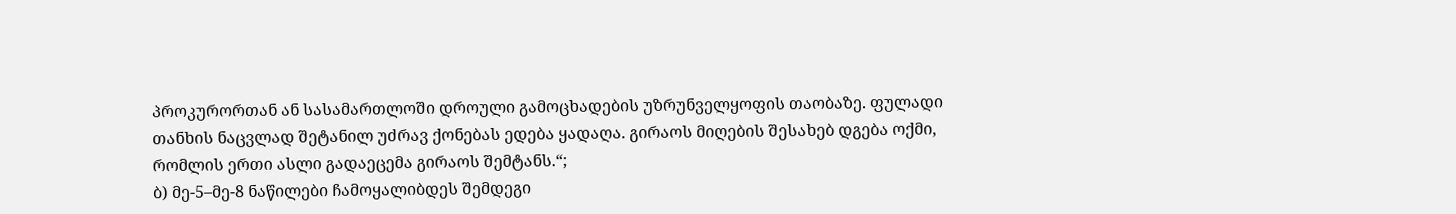პროკურორთან ან სასამართლოში დროული გამოცხადების უზრუნველყოფის თაობაზე. ფულადი თანხის ნაცვლად შეტანილ უძრავ ქონებას ედება ყადაღა. გირაოს მიღების შესახებ დგება ოქმი, რომლის ერთი ასლი გადაეცემა გირაოს შემტანს.“;
ბ) მე-5–მე-8 ნაწილები ჩამოყალიბდეს შემდეგი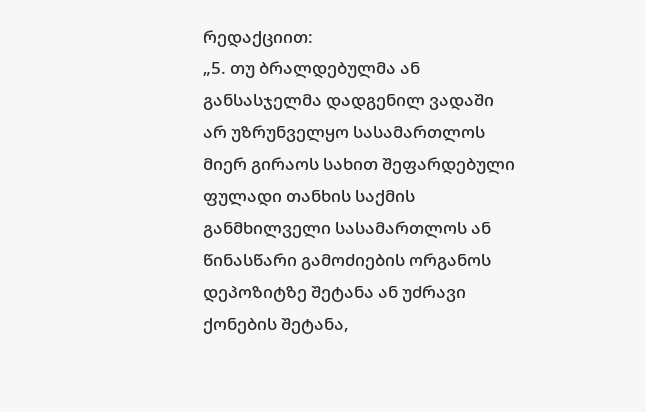რედაქციით:
„5. თუ ბრალდებულმა ან განსასჯელმა დადგენილ ვადაში არ უზრუნველყო სასამართლოს მიერ გირაოს სახით შეფარდებული ფულადი თანხის საქმის განმხილველი სასამართლოს ან წინასწარი გამოძიების ორგანოს დეპოზიტზე შეტანა ან უძრავი ქონების შეტანა,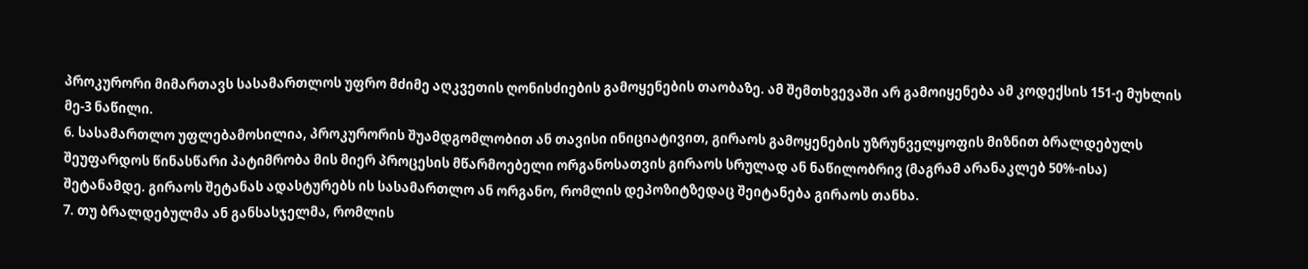პროკურორი მიმართავს სასამართლოს უფრო მძიმე აღკვეთის ღონისძიების გამოყენების თაობაზე. ამ შემთხვევაში არ გამოიყენება ამ კოდექსის 151-ე მუხლის მე-3 ნაწილი.
6. სასამართლო უფლებამოსილია, პროკურორის შუამდგომლობით ან თავისი ინიციატივით, გირაოს გამოყენების უზრუნველყოფის მიზნით ბრალდებულს შეუფარდოს წინასწარი პატიმრობა მის მიერ პროცესის მწარმოებელი ორგანოსათვის გირაოს სრულად ან ნაწილობრივ (მაგრამ არანაკლებ 50%-ისა) შეტანამდე. გირაოს შეტანას ადასტურებს ის სასამართლო ან ორგანო, რომლის დეპოზიტზედაც შეიტანება გირაოს თანხა.
7. თუ ბრალდებულმა ან განსასჯელმა, რომლის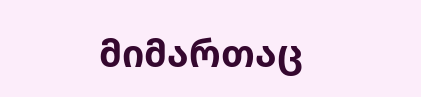მიმართაც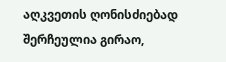აღკვეთის ღონისძიებად შერჩეულია გირაო,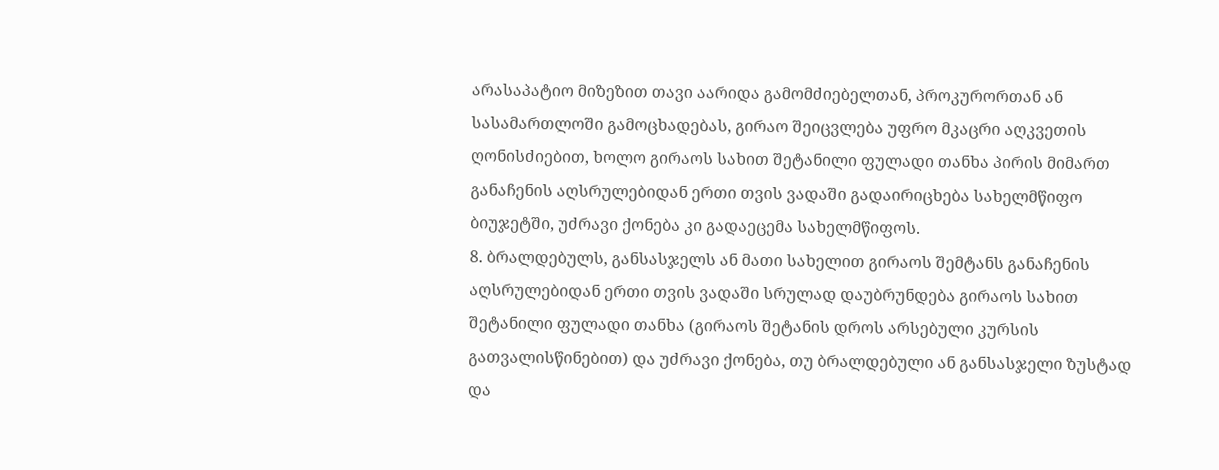არასაპატიო მიზეზით თავი აარიდა გამომძიებელთან, პროკურორთან ან სასამართლოში გამოცხადებას, გირაო შეიცვლება უფრო მკაცრი აღკვეთის ღონისძიებით, ხოლო გირაოს სახით შეტანილი ფულადი თანხა პირის მიმართ განაჩენის აღსრულებიდან ერთი თვის ვადაში გადაირიცხება სახელმწიფო ბიუჯეტში, უძრავი ქონება კი გადაეცემა სახელმწიფოს.
8. ბრალდებულს, განსასჯელს ან მათი სახელით გირაოს შემტანს განაჩენის აღსრულებიდან ერთი თვის ვადაში სრულად დაუბრუნდება გირაოს სახით შეტანილი ფულადი თანხა (გირაოს შეტანის დროს არსებული კურსის გათვალისწინებით) და უძრავი ქონება, თუ ბრალდებული ან განსასჯელი ზუსტად და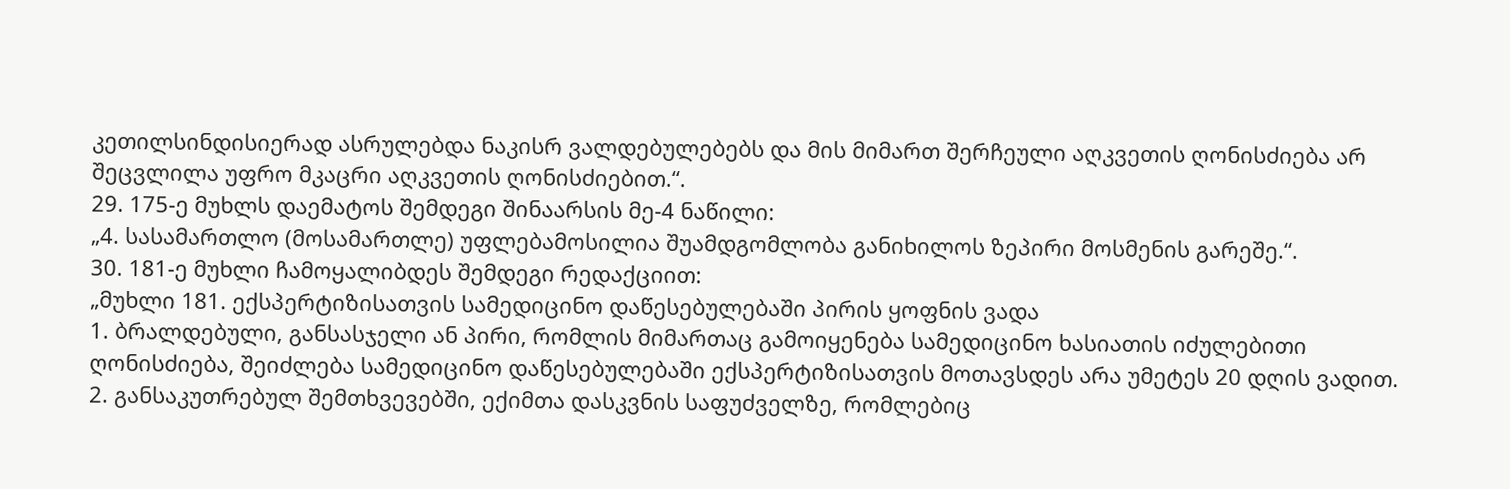კეთილსინდისიერად ასრულებდა ნაკისრ ვალდებულებებს და მის მიმართ შერჩეული აღკვეთის ღონისძიება არ შეცვლილა უფრო მკაცრი აღკვეთის ღონისძიებით.“.
29. 175-ე მუხლს დაემატოს შემდეგი შინაარსის მე-4 ნაწილი:
„4. სასამართლო (მოსამართლე) უფლებამოსილია შუამდგომლობა განიხილოს ზეპირი მოსმენის გარეშე.“.
30. 181-ე მუხლი ჩამოყალიბდეს შემდეგი რედაქციით:
„მუხლი 181. ექსპერტიზისათვის სამედიცინო დაწესებულებაში პირის ყოფნის ვადა
1. ბრალდებული, განსასჯელი ან პირი, რომლის მიმართაც გამოიყენება სამედიცინო ხასიათის იძულებითი ღონისძიება, შეიძლება სამედიცინო დაწესებულებაში ექსპერტიზისათვის მოთავსდეს არა უმეტეს 20 დღის ვადით.
2. განსაკუთრებულ შემთხვევებში, ექიმთა დასკვნის საფუძველზე, რომლებიც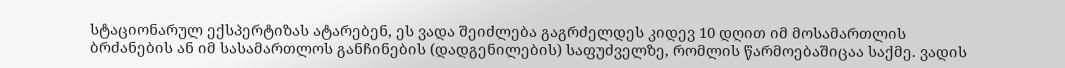სტაციონარულ ექსპერტიზას ატარებენ, ეს ვადა შეიძლება გაგრძელდეს კიდევ 10 დღით იმ მოსამართლის ბრძანების ან იმ სასამართლოს განჩინების (დადგენილების) საფუძველზე, რომლის წარმოებაშიცაა საქმე. ვადის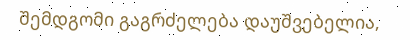შემდგომი გაგრძელება დაუშვებელია,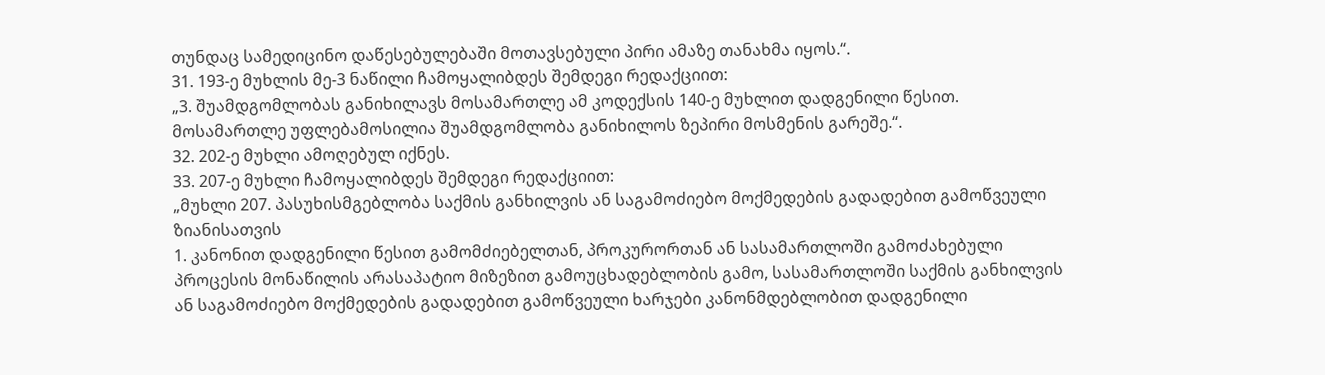თუნდაც სამედიცინო დაწესებულებაში მოთავსებული პირი ამაზე თანახმა იყოს.“.
31. 193-ე მუხლის მე-3 ნაწილი ჩამოყალიბდეს შემდეგი რედაქციით:
„3. შუამდგომლობას განიხილავს მოსამართლე ამ კოდექსის 140-ე მუხლით დადგენილი წესით. მოსამართლე უფლებამოსილია შუამდგომლობა განიხილოს ზეპირი მოსმენის გარეშე.“.
32. 202-ე მუხლი ამოღებულ იქნეს.
33. 207-ე მუხლი ჩამოყალიბდეს შემდეგი რედაქციით:
„მუხლი 207. პასუხისმგებლობა საქმის განხილვის ან საგამოძიებო მოქმედების გადადებით გამოწვეული ზიანისათვის
1. კანონით დადგენილი წესით გამომძიებელთან, პროკურორთან ან სასამართლოში გამოძახებული პროცესის მონაწილის არასაპატიო მიზეზით გამოუცხადებლობის გამო, სასამართლოში საქმის განხილვის ან საგამოძიებო მოქმედების გადადებით გამოწვეული ხარჯები კანონმდებლობით დადგენილი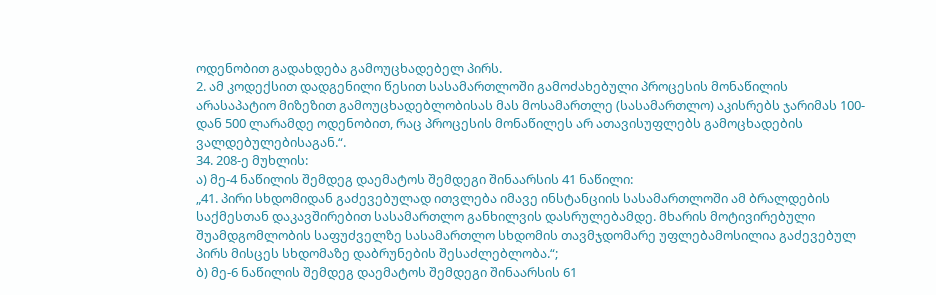ოდენობით გადახდება გამოუცხადებელ პირს.
2. ამ კოდექსით დადგენილი წესით სასამართლოში გამოძახებული პროცესის მონაწილის არასაპატიო მიზეზით გამოუცხადებლობისას მას მოსამართლე (სასამართლო) აკისრებს ჯარიმას 100-დან 500 ლარამდე ოდენობით, რაც პროცესის მონაწილეს არ ათავისუფლებს გამოცხადების ვალდებულებისაგან.“.
34. 208-ე მუხლის:
ა) მე-4 ნაწილის შემდეგ დაემატოს შემდეგი შინაარსის 41 ნაწილი:
„41. პირი სხდომიდან გაძევებულად ითვლება იმავე ინსტანციის სასამართლოში ამ ბრალდების საქმესთან დაკავშირებით სასამართლო განხილვის დასრულებამდე. მხარის მოტივირებული შუამდგომლობის საფუძველზე სასამართლო სხდომის თავმჯდომარე უფლებამოსილია გაძევებულ პირს მისცეს სხდომაზე დაბრუნების შესაძლებლობა.“;
ბ) მე-6 ნაწილის შემდეგ დაემატოს შემდეგი შინაარსის 61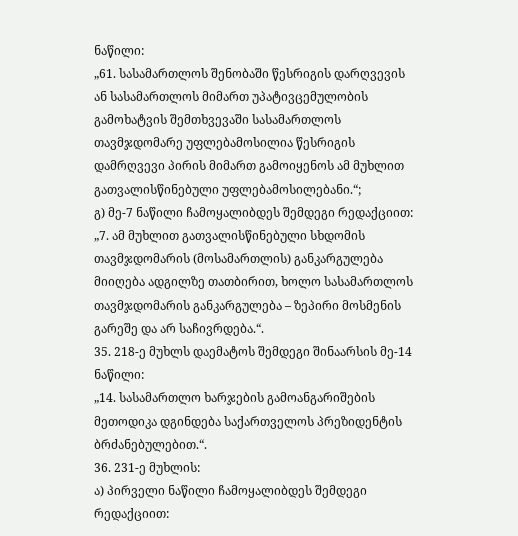ნაწილი:
„61. სასამართლოს შენობაში წესრიგის დარღვევის ან სასამართლოს მიმართ უპატივცემულობის გამოხატვის შემთხვევაში სასამართლოს თავმჯდომარე უფლებამოსილია წესრიგის დამრღვევი პირის მიმართ გამოიყენოს ამ მუხლით გათვალისწინებული უფლებამოსილებანი.“;
გ) მე-7 ნაწილი ჩამოყალიბდეს შემდეგი რედაქციით:
„7. ამ მუხლით გათვალისწინებული სხდომის თავმჯდომარის (მოსამართლის) განკარგულება მიიღება ადგილზე თათბირით, ხოლო სასამართლოს თავმჯდომარის განკარგულება – ზეპირი მოსმენის გარეშე და არ საჩივრდება.“.
35. 218-ე მუხლს დაემატოს შემდეგი შინაარსის მე-14 ნაწილი:
„14. სასამართლო ხარჯების გამოანგარიშების მეთოდიკა დგინდება საქართველოს პრეზიდენტის ბრძანებულებით.“.
36. 231-ე მუხლის:
ა) პირველი ნაწილი ჩამოყალიბდეს შემდეგი რედაქციით: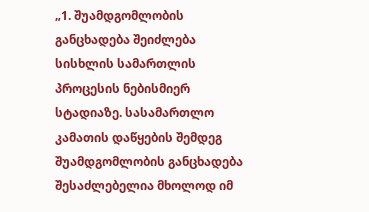„1. შუამდგომლობის განცხადება შეიძლება სისხლის სამართლის პროცესის ნებისმიერ სტადიაზე. სასამართლო კამათის დაწყების შემდეგ შუამდგომლობის განცხადება შესაძლებელია მხოლოდ იმ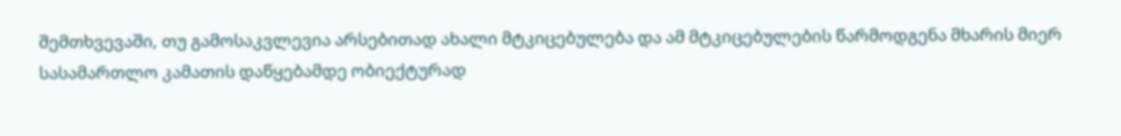შემთხვევაში, თუ გამოსაკვლევია არსებითად ახალი მტკიცებულება და ამ მტკიცებულების წარმოდგენა მხარის მიერ სასამართლო კამათის დაწყებამდე ობიექტურად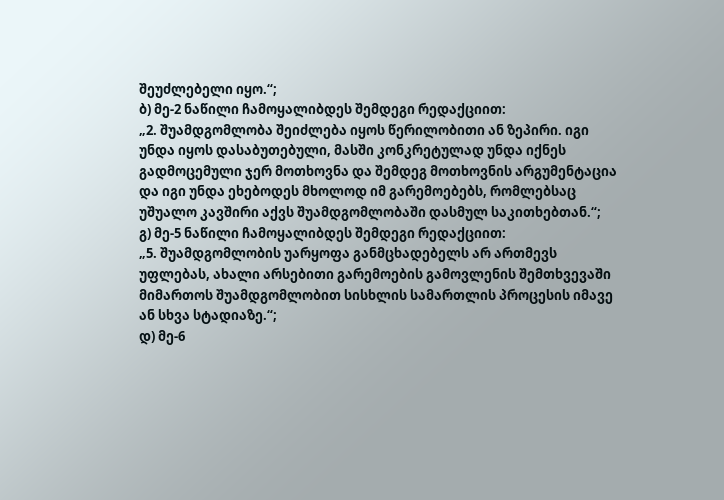შეუძლებელი იყო.“;
ბ) მე-2 ნაწილი ჩამოყალიბდეს შემდეგი რედაქციით:
„2. შუამდგომლობა შეიძლება იყოს წერილობითი ან ზეპირი. იგი უნდა იყოს დასაბუთებული, მასში კონკრეტულად უნდა იქნეს გადმოცემული ჯერ მოთხოვნა და შემდეგ მოთხოვნის არგუმენტაცია და იგი უნდა ეხებოდეს მხოლოდ იმ გარემოებებს, რომლებსაც უშუალო კავშირი აქვს შუამდგომლობაში დასმულ საკითხებთან.“;
გ) მე-5 ნაწილი ჩამოყალიბდეს შემდეგი რედაქციით:
„5. შუამდგომლობის უარყოფა განმცხადებელს არ ართმევს უფლებას, ახალი არსებითი გარემოების გამოვლენის შემთხვევაში მიმართოს შუამდგომლობით სისხლის სამართლის პროცესის იმავე ან სხვა სტადიაზე.“;
დ) მე-6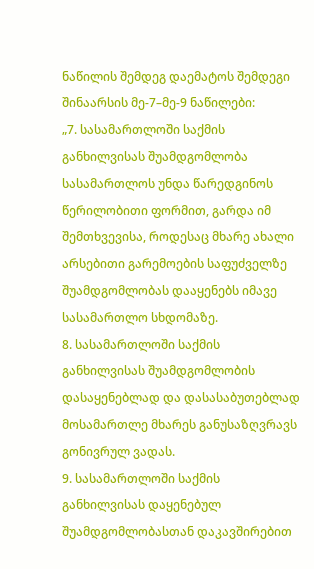ნაწილის შემდეგ დაემატოს შემდეგი შინაარსის მე-7–მე-9 ნაწილები:
„7. სასამართლოში საქმის განხილვისას შუამდგომლობა სასამართლოს უნდა წარედგინოს წერილობითი ფორმით, გარდა იმ შემთხვევისა, როდესაც მხარე ახალი არსებითი გარემოების საფუძველზე შუამდგომლობას დააყენებს იმავე სასამართლო სხდომაზე.
8. სასამართლოში საქმის განხილვისას შუამდგომლობის დასაყენებლად და დასასაბუთებლად მოსამართლე მხარეს განუსაზღვრავს გონივრულ ვადას.
9. სასამართლოში საქმის განხილვისას დაყენებულ შუამდგომლობასთან დაკავშირებით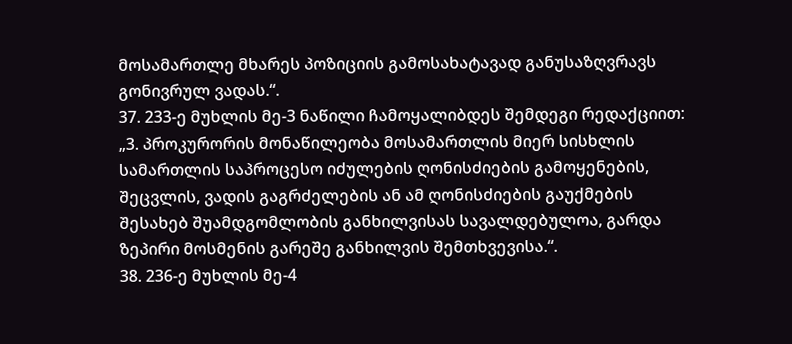მოსამართლე მხარეს პოზიციის გამოსახატავად განუსაზღვრავს გონივრულ ვადას.“.
37. 233-ე მუხლის მე-3 ნაწილი ჩამოყალიბდეს შემდეგი რედაქციით:
„3. პროკურორის მონაწილეობა მოსამართლის მიერ სისხლის სამართლის საპროცესო იძულების ღონისძიების გამოყენების, შეცვლის, ვადის გაგრძელების ან ამ ღონისძიების გაუქმების შესახებ შუამდგომლობის განხილვისას სავალდებულოა, გარდა ზეპირი მოსმენის გარეშე განხილვის შემთხვევისა.“.
38. 236-ე მუხლის მე-4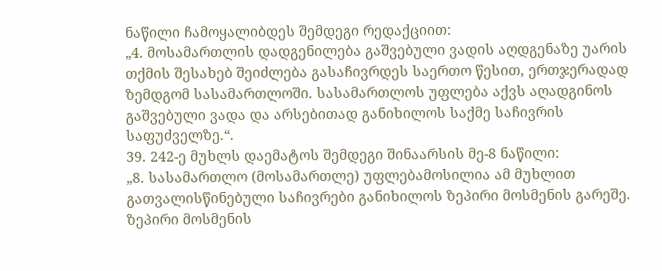ნაწილი ჩამოყალიბდეს შემდეგი რედაქციით:
„4. მოსამართლის დადგენილება გაშვებული ვადის აღდგენაზე უარის თქმის შესახებ შეიძლება გასაჩივრდეს საერთო წესით, ერთჯერადად ზემდგომ სასამართლოში. სასამართლოს უფლება აქვს აღადგინოს გაშვებული ვადა და არსებითად განიხილოს საქმე საჩივრის საფუძველზე.“.
39. 242-ე მუხლს დაემატოს შემდეგი შინაარსის მე-8 ნაწილი:
„8. სასამართლო (მოსამართლე) უფლებამოსილია ამ მუხლით გათვალისწინებული საჩივრები განიხილოს ზეპირი მოსმენის გარეშე. ზეპირი მოსმენის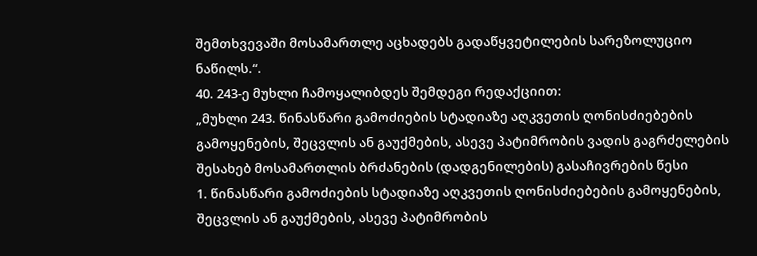შემთხვევაში მოსამართლე აცხადებს გადაწყვეტილების სარეზოლუციო ნაწილს.“.
40. 243-ე მუხლი ჩამოყალიბდეს შემდეგი რედაქციით:
„მუხლი 243. წინასწარი გამოძიების სტადიაზე აღკვეთის ღონისძიებების გამოყენების, შეცვლის ან გაუქმების, ასევე პატიმრობის ვადის გაგრძელების შესახებ მოსამართლის ბრძანების (დადგენილების) გასაჩივრების წესი
1. წინასწარი გამოძიების სტადიაზე აღკვეთის ღონისძიებების გამოყენების, შეცვლის ან გაუქმების, ასევე პატიმრობის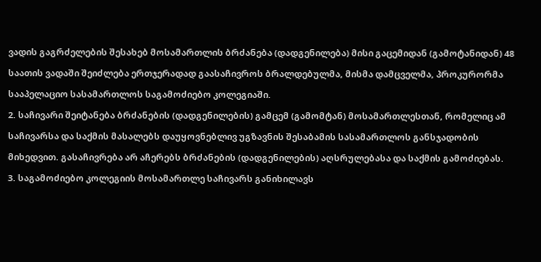ვადის გაგრძელების შესახებ მოსამართლის ბრძანება (დადგენილება) მისი გაცემიდან (გამოტანიდან) 48 საათის ვადაში შეიძლება ერთჯერადად გაასაჩივროს ბრალდებულმა, მისმა დამცველმა, პროკურორმა სააპელაციო სასამართლოს საგამოძიებო კოლეგიაში.
2. საჩივარი შეიტანება ბრძანების (დადგენილების) გამცემ (გამომტან) მოსამართლესთან, რომელიც ამ საჩივარსა და საქმის მასალებს დაუყოვნებლივ უგზავნის შესაბამის სასამართლოს განსჯადობის მიხედვით. გასაჩივრება არ აჩერებს ბრძანების (დადგენილების) აღსრულებასა და საქმის გამოძიებას.
3. საგამოძიებო კოლეგიის მოსამართლე საჩივარს განიხილავს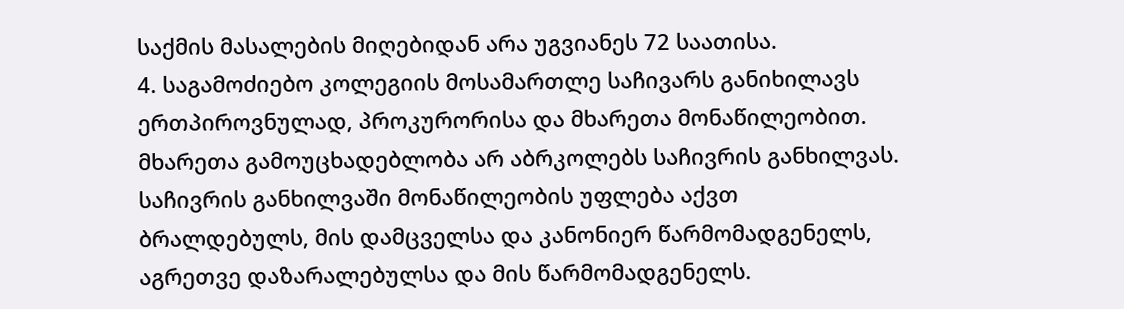საქმის მასალების მიღებიდან არა უგვიანეს 72 საათისა.
4. საგამოძიებო კოლეგიის მოსამართლე საჩივარს განიხილავს ერთპიროვნულად, პროკურორისა და მხარეთა მონაწილეობით. მხარეთა გამოუცხადებლობა არ აბრკოლებს საჩივრის განხილვას. საჩივრის განხილვაში მონაწილეობის უფლება აქვთ ბრალდებულს, მის დამცველსა და კანონიერ წარმომადგენელს, აგრეთვე დაზარალებულსა და მის წარმომადგენელს.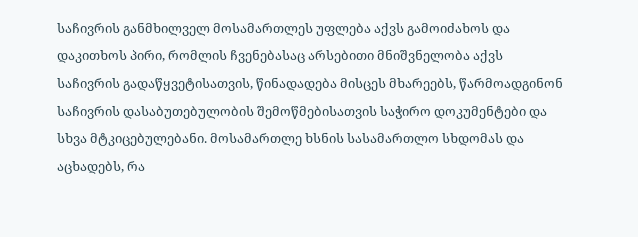საჩივრის განმხილველ მოსამართლეს უფლება აქვს გამოიძახოს და დაკითხოს პირი, რომლის ჩვენებასაც არსებითი მნიშვნელობა აქვს საჩივრის გადაწყვეტისათვის, წინადადება მისცეს მხარეებს, წარმოადგინონ საჩივრის დასაბუთებულობის შემოწმებისათვის საჭირო დოკუმენტები და სხვა მტკიცებულებანი. მოსამართლე ხსნის სასამართლო სხდომას და აცხადებს, რა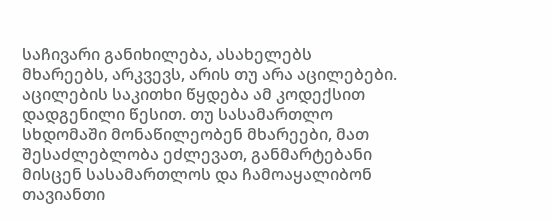საჩივარი განიხილება, ასახელებს მხარეებს, არკვევს, არის თუ არა აცილებები. აცილების საკითხი წყდება ამ კოდექსით დადგენილი წესით. თუ სასამართლო სხდომაში მონაწილეობენ მხარეები, მათ შესაძლებლობა ეძლევათ, განმარტებანი მისცენ სასამართლოს და ჩამოაყალიბონ თავიანთი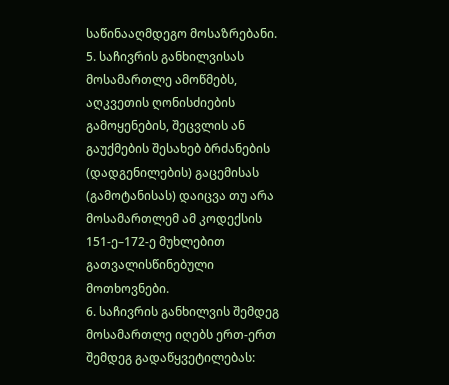საწინააღმდეგო მოსაზრებანი.
5. საჩივრის განხილვისას მოსამართლე ამოწმებს, აღკვეთის ღონისძიების გამოყენების, შეცვლის ან გაუქმების შესახებ ბრძანების (დადგენილების) გაცემისას (გამოტანისას) დაიცვა თუ არა მოსამართლემ ამ კოდექსის 151-ე–172-ე მუხლებით გათვალისწინებული მოთხოვნები.
6. საჩივრის განხილვის შემდეგ მოსამართლე იღებს ერთ-ერთ შემდეგ გადაწყვეტილებას: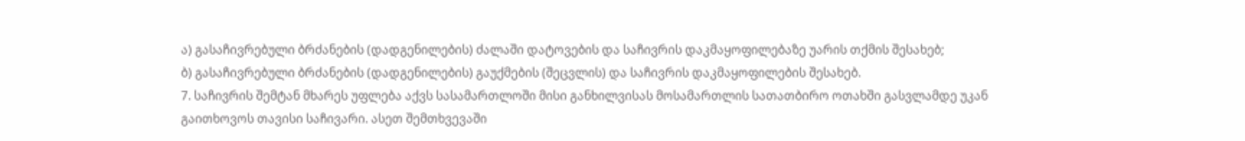ა) გასაჩივრებული ბრძანების (დადგენილების) ძალაში დატოვების და საჩივრის დაკმაყოფილებაზე უარის თქმის შესახებ;
ბ) გასაჩივრებული ბრძანების (დადგენილების) გაუქმების (შეცვლის) და საჩივრის დაკმაყოფილების შესახებ.
7. საჩივრის შემტან მხარეს უფლება აქვს სასამართლოში მისი განხილვისას მოსამართლის სათათბირო ოთახში გასვლამდე უკან გაითხოვოს თავისი საჩივარი. ასეთ შემთხვევაში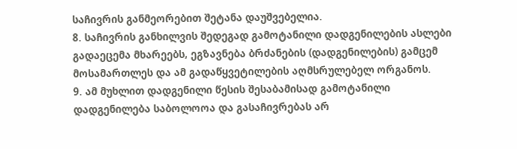საჩივრის განმეორებით შეტანა დაუშვებელია.
8. საჩივრის განხილვის შედეგად გამოტანილი დადგენილების ასლები გადაეცემა მხარეებს, ეგზავნება ბრძანების (დადგენილების) გამცემ მოსამართლეს და ამ გადაწყვეტილების აღმსრულებელ ორგანოს.
9. ამ მუხლით დადგენილი წესის შესაბამისად გამოტანილი დადგენილება საბოლოოა და გასაჩივრებას არ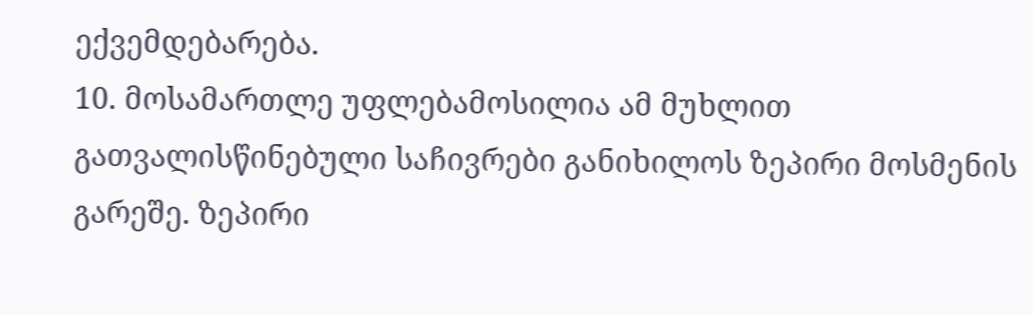ექვემდებარება.
10. მოსამართლე უფლებამოსილია ამ მუხლით გათვალისწინებული საჩივრები განიხილოს ზეპირი მოსმენის გარეშე. ზეპირი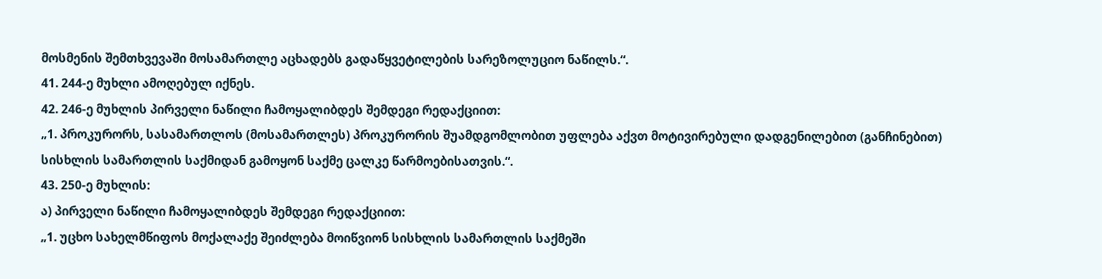მოსმენის შემთხვევაში მოსამართლე აცხადებს გადაწყვეტილების სარეზოლუციო ნაწილს.“.
41. 244-ე მუხლი ამოღებულ იქნეს.
42. 246-ე მუხლის პირველი ნაწილი ჩამოყალიბდეს შემდეგი რედაქციით:
„1. პროკურორს, სასამართლოს (მოსამართლეს) პროკურორის შუამდგომლობით უფლება აქვთ მოტივირებული დადგენილებით (განჩინებით) სისხლის სამართლის საქმიდან გამოყონ საქმე ცალკე წარმოებისათვის.“.
43. 250-ე მუხლის:
ა) პირველი ნაწილი ჩამოყალიბდეს შემდეგი რედაქციით:
„1. უცხო სახელმწიფოს მოქალაქე შეიძლება მოიწვიონ სისხლის სამართლის საქმეში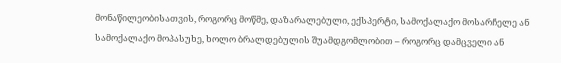მონაწილეობისათვის, როგორც მოწმე, დაზარალებული, ექსპერტი, სამოქალაქო მოსარჩელე ან სამოქალაქო მოპასუხე, ხოლო ბრალდებულის შუამდგომლობით – როგორც დამცველი ან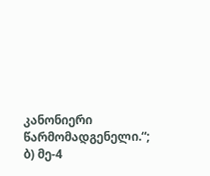კანონიერი წარმომადგენელი.“;
ბ) მე-4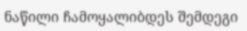ნაწილი ჩამოყალიბდეს შემდეგი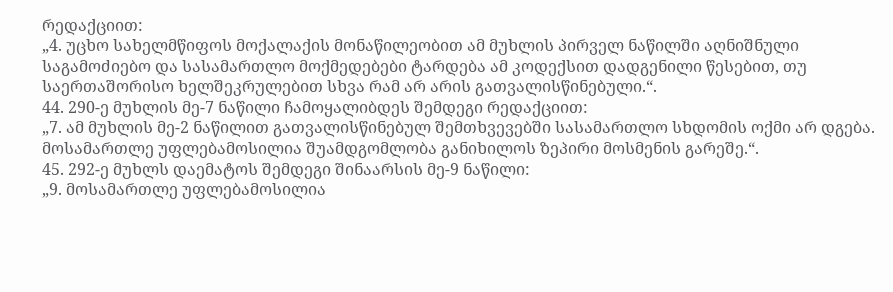რედაქციით:
„4. უცხო სახელმწიფოს მოქალაქის მონაწილეობით ამ მუხლის პირველ ნაწილში აღნიშნული საგამოძიებო და სასამართლო მოქმედებები ტარდება ამ კოდექსით დადგენილი წესებით, თუ საერთაშორისო ხელშეკრულებით სხვა რამ არ არის გათვალისწინებული.“.
44. 290-ე მუხლის მე-7 ნაწილი ჩამოყალიბდეს შემდეგი რედაქციით:
„7. ამ მუხლის მე-2 ნაწილით გათვალისწინებულ შემთხვევებში სასამართლო სხდომის ოქმი არ დგება. მოსამართლე უფლებამოსილია შუამდგომლობა განიხილოს ზეპირი მოსმენის გარეშე.“.
45. 292-ე მუხლს დაემატოს შემდეგი შინაარსის მე-9 ნაწილი:
„9. მოსამართლე უფლებამოსილია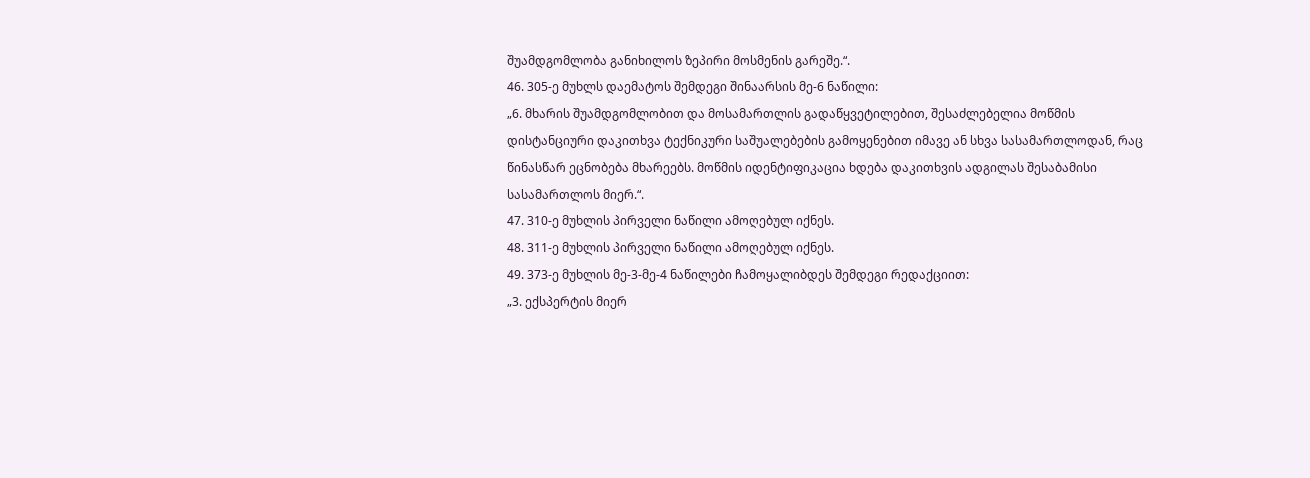შუამდგომლობა განიხილოს ზეპირი მოსმენის გარეშე.“.
46. 305-ე მუხლს დაემატოს შემდეგი შინაარსის მე-6 ნაწილი:
„6. მხარის შუამდგომლობით და მოსამართლის გადაწყვეტილებით, შესაძლებელია მოწმის დისტანციური დაკითხვა ტექნიკური საშუალებების გამოყენებით იმავე ან სხვა სასამართლოდან, რაც წინასწარ ეცნობება მხარეებს. მოწმის იდენტიფიკაცია ხდება დაკითხვის ადგილას შესაბამისი სასამართლოს მიერ.“.
47. 310-ე მუხლის პირველი ნაწილი ამოღებულ იქნეს.
48. 311-ე მუხლის პირველი ნაწილი ამოღებულ იქნეს.
49. 373-ე მუხლის მე-3-მე-4 ნაწილები ჩამოყალიბდეს შემდეგი რედაქციით:
„3. ექსპერტის მიერ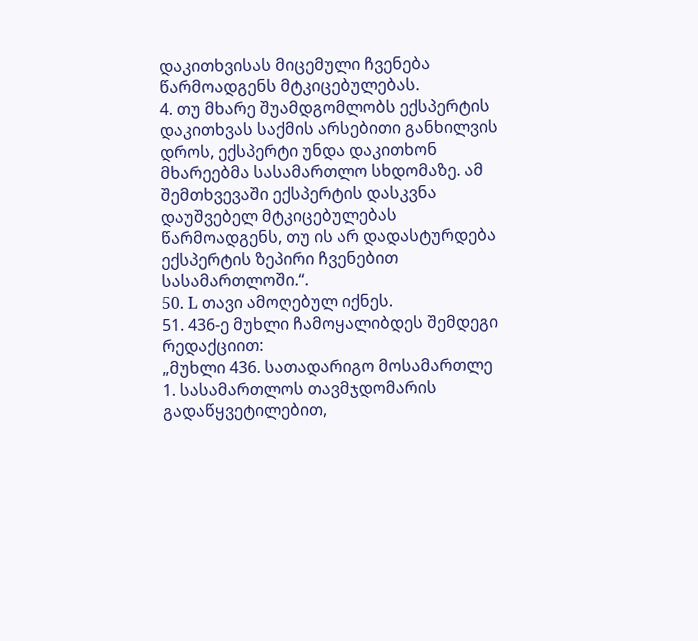დაკითხვისას მიცემული ჩვენება წარმოადგენს მტკიცებულებას.
4. თუ მხარე შუამდგომლობს ექსპერტის დაკითხვას საქმის არსებითი განხილვის დროს, ექსპერტი უნდა დაკითხონ მხარეებმა სასამართლო სხდომაზე. ამ შემთხვევაში ექსპერტის დასკვნა დაუშვებელ მტკიცებულებას წარმოადგენს, თუ ის არ დადასტურდება ექსპერტის ზეპირი ჩვენებით სასამართლოში.“.
50. L თავი ამოღებულ იქნეს.
51. 436-ე მუხლი ჩამოყალიბდეს შემდეგი რედაქციით:
„მუხლი 436. სათადარიგო მოსამართლე
1. სასამართლოს თავმჯდომარის გადაწყვეტილებით,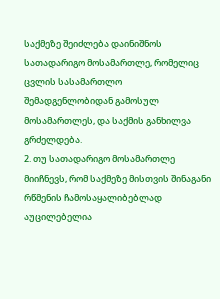საქმეზე შეიძლება დაინიშნოს სათადარიგო მოსამართლე, რომელიც ცვლის სასამართლო შემადგენლობიდან გამოსულ მოსამართლეს, და საქმის განხილვა გრძელდება.
2. თუ სათადარიგო მოსამართლე მიიჩნევს, რომ საქმეზე მისთვის შინაგანი რწმენის ჩამოსაყალიბებლად აუცილებელია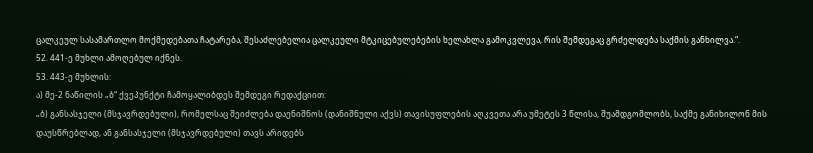ცალკეულ სასამართლო მოქმედებათა ჩატარება, შესაძლებელია ცალკეული მტკიცებულებების ხელახლა გამოკვლევა, რის შემდეგაც გრძელდება საქმის განხილვა.“.
52. 441-ე მუხლი ამოღებულ იქნეს.
53. 443-ე მუხლის:
ა) მე-2 ნაწილის „ბ“ ქვეპუნქტი ჩამოყალიბდეს შემდეგი რედაქციით:
„ბ) განსასჯელი (მსჯავრდებული), რომელსაც შეიძლება დაენიშნოს (დანიშნული აქვს) თავისუფლების აღკვეთა არა უმეტეს 3 წლისა, შუამდგომლობს, საქმე განიხილონ მის დაუსწრებლად, ან განსასჯელი (მსჯავრდებული) თავს არიდებს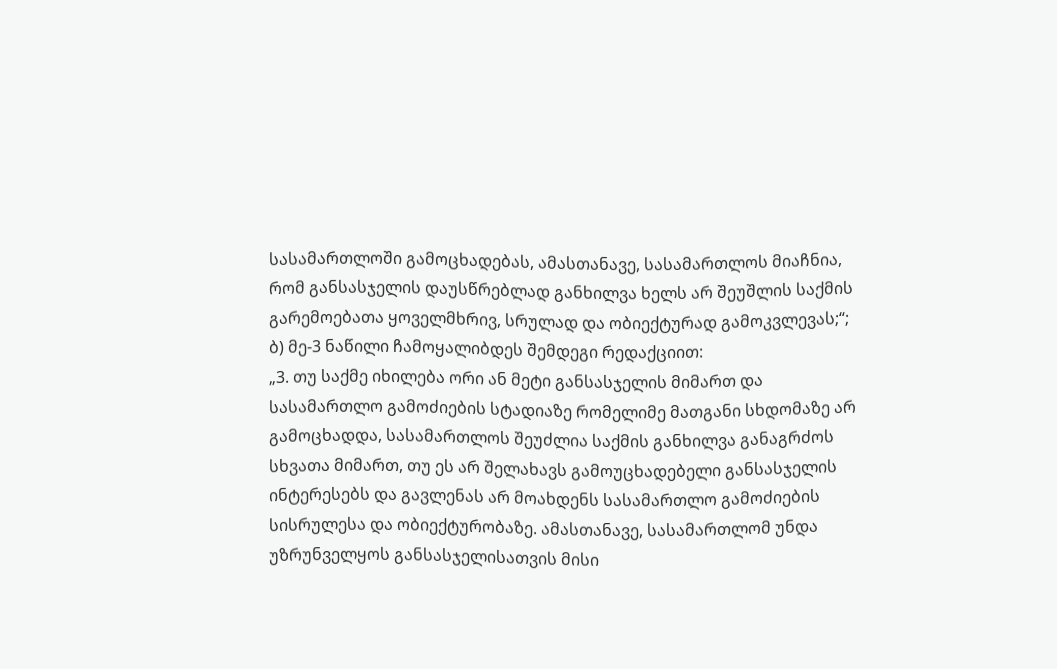სასამართლოში გამოცხადებას, ამასთანავე, სასამართლოს მიაჩნია, რომ განსასჯელის დაუსწრებლად განხილვა ხელს არ შეუშლის საქმის გარემოებათა ყოველმხრივ, სრულად და ობიექტურად გამოკვლევას;“;
ბ) მე-3 ნაწილი ჩამოყალიბდეს შემდეგი რედაქციით:
„3. თუ საქმე იხილება ორი ან მეტი განსასჯელის მიმართ და სასამართლო გამოძიების სტადიაზე რომელიმე მათგანი სხდომაზე არ გამოცხადდა, სასამართლოს შეუძლია საქმის განხილვა განაგრძოს სხვათა მიმართ, თუ ეს არ შელახავს გამოუცხადებელი განსასჯელის ინტერესებს და გავლენას არ მოახდენს სასამართლო გამოძიების სისრულესა და ობიექტურობაზე. ამასთანავე, სასამართლომ უნდა უზრუნველყოს განსასჯელისათვის მისი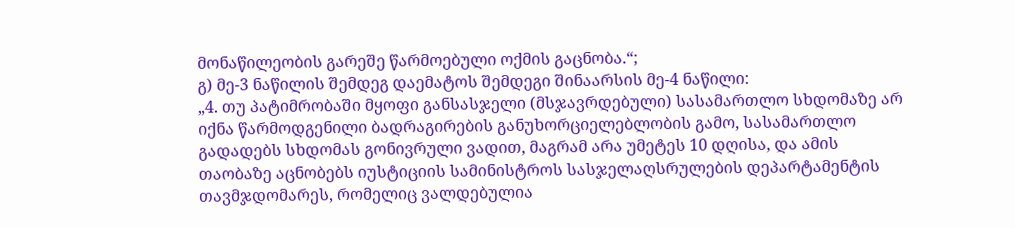მონაწილეობის გარეშე წარმოებული ოქმის გაცნობა.“;
გ) მე-3 ნაწილის შემდეგ დაემატოს შემდეგი შინაარსის მე-4 ნაწილი:
„4. თუ პატიმრობაში მყოფი განსასჯელი (მსჯავრდებული) სასამართლო სხდომაზე არ იქნა წარმოდგენილი ბადრაგირების განუხორციელებლობის გამო, სასამართლო გადადებს სხდომას გონივრული ვადით, მაგრამ არა უმეტეს 10 დღისა, და ამის თაობაზე აცნობებს იუსტიციის სამინისტროს სასჯელაღსრულების დეპარტამენტის თავმჯდომარეს, რომელიც ვალდებულია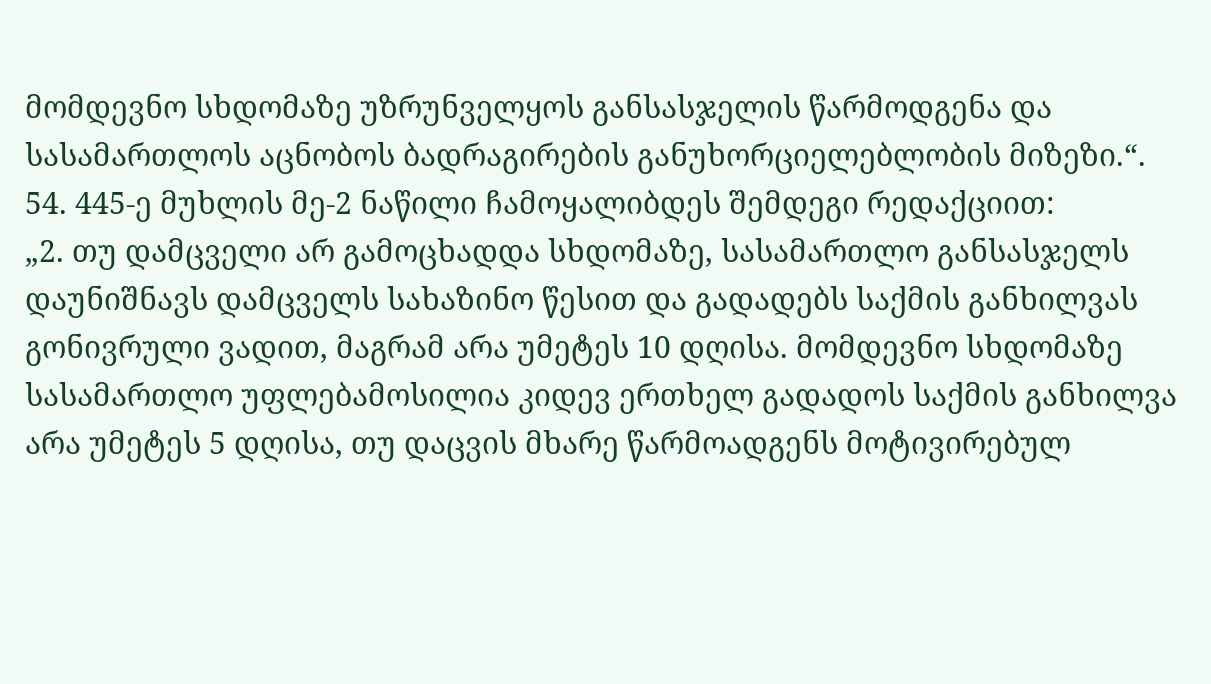მომდევნო სხდომაზე უზრუნველყოს განსასჯელის წარმოდგენა და სასამართლოს აცნობოს ბადრაგირების განუხორციელებლობის მიზეზი.“.
54. 445-ე მუხლის მე-2 ნაწილი ჩამოყალიბდეს შემდეგი რედაქციით:
„2. თუ დამცველი არ გამოცხადდა სხდომაზე, სასამართლო განსასჯელს დაუნიშნავს დამცველს სახაზინო წესით და გადადებს საქმის განხილვას გონივრული ვადით, მაგრამ არა უმეტეს 10 დღისა. მომდევნო სხდომაზე სასამართლო უფლებამოსილია კიდევ ერთხელ გადადოს საქმის განხილვა არა უმეტეს 5 დღისა, თუ დაცვის მხარე წარმოადგენს მოტივირებულ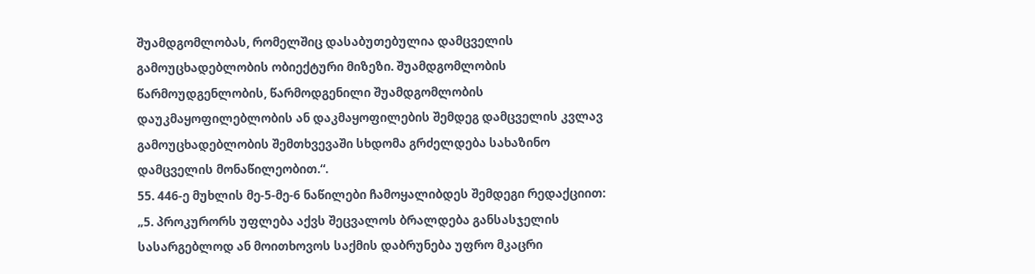შუამდგომლობას, რომელშიც დასაბუთებულია დამცველის გამოუცხადებლობის ობიექტური მიზეზი. შუამდგომლობის წარმოუდგენლობის, წარმოდგენილი შუამდგომლობის დაუკმაყოფილებლობის ან დაკმაყოფილების შემდეგ დამცველის კვლავ გამოუცხადებლობის შემთხვევაში სხდომა გრძელდება სახაზინო დამცველის მონაწილეობით.“.
55. 446-ე მუხლის მე-5-მე-6 ნაწილები ჩამოყალიბდეს შემდეგი რედაქციით:
„5. პროკურორს უფლება აქვს შეცვალოს ბრალდება განსასჯელის სასარგებლოდ ან მოითხოვოს საქმის დაბრუნება უფრო მკაცრი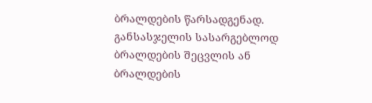ბრალდების წარსადგენად. განსასჯელის სასარგებლოდ ბრალდების შეცვლის ან ბრალდების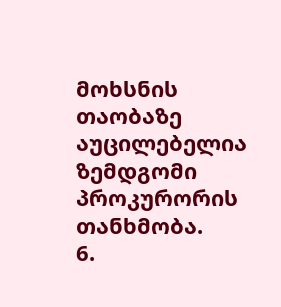მოხსნის თაობაზე აუცილებელია ზემდგომი პროკურორის თანხმობა.
6.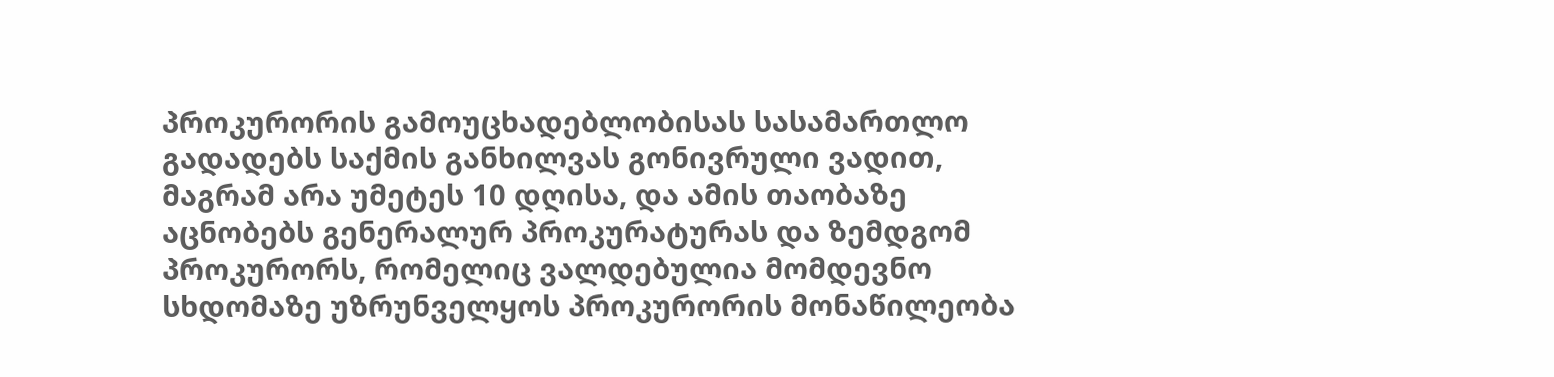პროკურორის გამოუცხადებლობისას სასამართლო გადადებს საქმის განხილვას გონივრული ვადით, მაგრამ არა უმეტეს 10 დღისა, და ამის თაობაზე აცნობებს გენერალურ პროკურატურას და ზემდგომ პროკურორს, რომელიც ვალდებულია მომდევნო სხდომაზე უზრუნველყოს პროკურორის მონაწილეობა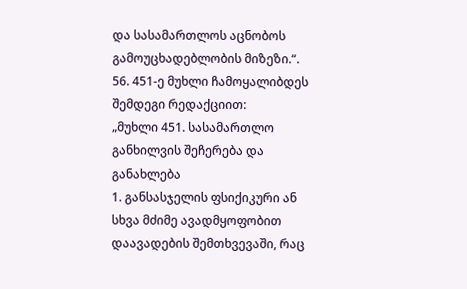და სასამართლოს აცნობოს გამოუცხადებლობის მიზეზი.“.
56. 451-ე მუხლი ჩამოყალიბდეს შემდეგი რედაქციით:
„მუხლი 451. სასამართლო განხილვის შეჩერება და განახლება
1. განსასჯელის ფსიქიკური ან სხვა მძიმე ავადმყოფობით დაავადების შემთხვევაში, რაც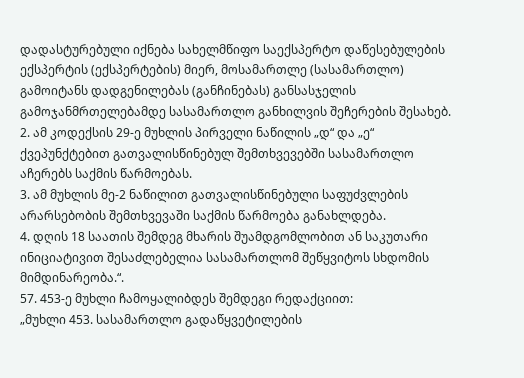დადასტურებული იქნება სახელმწიფო საექსპერტო დაწესებულების ექსპერტის (ექსპერტების) მიერ, მოსამართლე (სასამართლო) გამოიტანს დადგენილებას (განჩინებას) განსასჯელის გამოჯანმრთელებამდე სასამართლო განხილვის შეჩერების შესახებ.
2. ამ კოდექსის 29-ე მუხლის პირველი ნაწილის „დ“ და „ე“ ქვეპუნქტებით გათვალისწინებულ შემთხვევებში სასამართლო აჩერებს საქმის წარმოებას.
3. ამ მუხლის მე-2 ნაწილით გათვალისწინებული საფუძვლების არარსებობის შემთხვევაში საქმის წარმოება განახლდება.
4. დღის 18 საათის შემდეგ მხარის შუამდგომლობით ან საკუთარი ინიციატივით შესაძლებელია სასამართლომ შეწყვიტოს სხდომის მიმდინარეობა.“.
57. 453-ე მუხლი ჩამოყალიბდეს შემდეგი რედაქციით:
„მუხლი 453. სასამართლო გადაწყვეტილების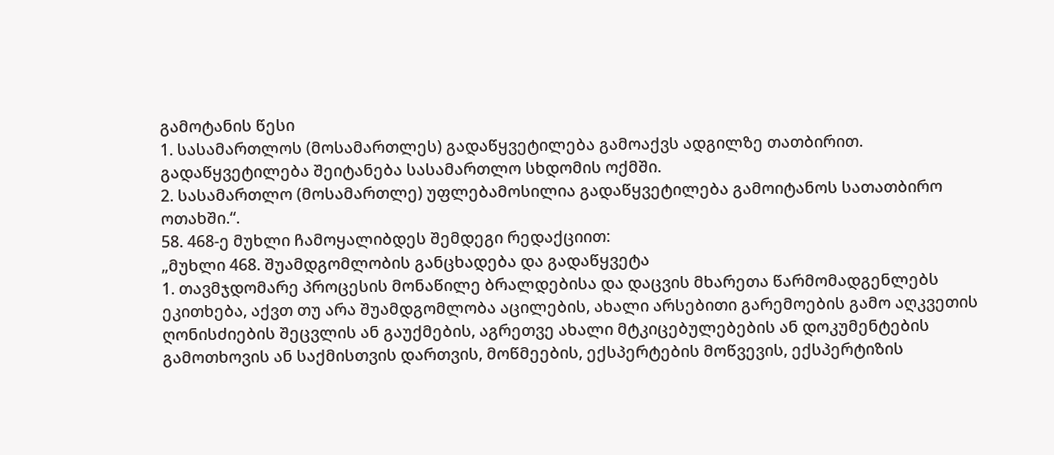გამოტანის წესი
1. სასამართლოს (მოსამართლეს) გადაწყვეტილება გამოაქვს ადგილზე თათბირით. გადაწყვეტილება შეიტანება სასამართლო სხდომის ოქმში.
2. სასამართლო (მოსამართლე) უფლებამოსილია გადაწყვეტილება გამოიტანოს სათათბირო ოთახში.“.
58. 468-ე მუხლი ჩამოყალიბდეს შემდეგი რედაქციით:
„მუხლი 468. შუამდგომლობის განცხადება და გადაწყვეტა
1. თავმჯდომარე პროცესის მონაწილე ბრალდებისა და დაცვის მხარეთა წარმომადგენლებს ეკითხება, აქვთ თუ არა შუამდგომლობა აცილების, ახალი არსებითი გარემოების გამო აღკვეთის ღონისძიების შეცვლის ან გაუქმების, აგრეთვე ახალი მტკიცებულებების ან დოკუმენტების გამოთხოვის ან საქმისთვის დართვის, მოწმეების, ექსპერტების მოწვევის, ექსპერტიზის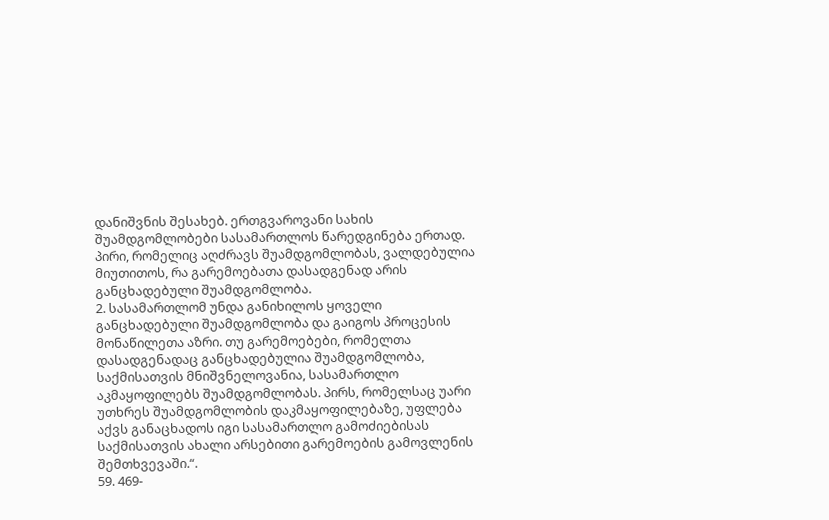დანიშვნის შესახებ. ერთგვაროვანი სახის შუამდგომლობები სასამართლოს წარედგინება ერთად. პირი, რომელიც აღძრავს შუამდგომლობას, ვალდებულია მიუთითოს, რა გარემოებათა დასადგენად არის განცხადებული შუამდგომლობა.
2. სასამართლომ უნდა განიხილოს ყოველი განცხადებული შუამდგომლობა და გაიგოს პროცესის მონაწილეთა აზრი. თუ გარემოებები, რომელთა დასადგენადაც განცხადებულია შუამდგომლობა, საქმისათვის მნიშვნელოვანია, სასამართლო აკმაყოფილებს შუამდგომლობას. პირს, რომელსაც უარი უთხრეს შუამდგომლობის დაკმაყოფილებაზე, უფლება აქვს განაცხადოს იგი სასამართლო გამოძიებისას საქმისათვის ახალი არსებითი გარემოების გამოვლენის შემთხვევაში.“.
59. 469-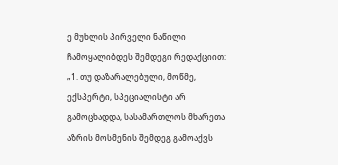ე მუხლის პირველი ნაწილი ჩამოყალიბდეს შემდეგი რედაქციით:
„1. თუ დაზარალებული, მოწმე, ექსპერტი, სპეციალისტი არ გამოცხადდა, სასამართლოს მხარეთა აზრის მოსმენის შემდეგ გამოაქვს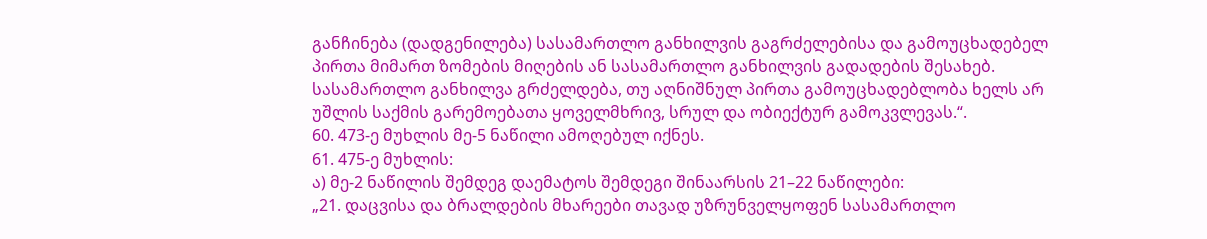განჩინება (დადგენილება) სასამართლო განხილვის გაგრძელებისა და გამოუცხადებელ პირთა მიმართ ზომების მიღების ან სასამართლო განხილვის გადადების შესახებ. სასამართლო განხილვა გრძელდება, თუ აღნიშნულ პირთა გამოუცხადებლობა ხელს არ უშლის საქმის გარემოებათა ყოველმხრივ, სრულ და ობიექტურ გამოკვლევას.“.
60. 473-ე მუხლის მე-5 ნაწილი ამოღებულ იქნეს.
61. 475-ე მუხლის:
ა) მე-2 ნაწილის შემდეგ დაემატოს შემდეგი შინაარსის 21–22 ნაწილები:
„21. დაცვისა და ბრალდების მხარეები თავად უზრუნველყოფენ სასამართლო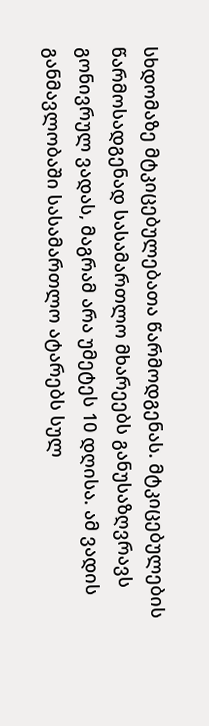სხდომაზე მტკიცებულებათა წარმოდგენას. მტკიცებულების წარმოსადგენად სასამართლო მხარეებს განუსაზღვრავს გონივრულ ვადას, მაგრამ არა უმეტეს 10 დღისა. ამ ვადის განმავლობაში სასამართლო ატარებს სულ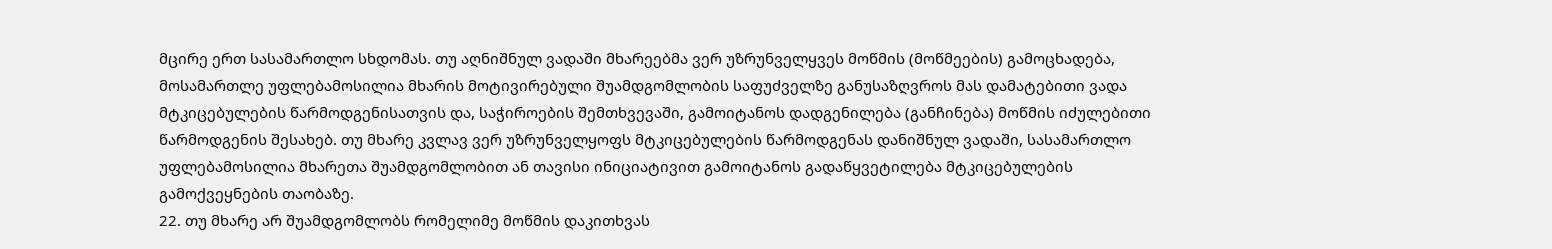მცირე ერთ სასამართლო სხდომას. თუ აღნიშნულ ვადაში მხარეებმა ვერ უზრუნველყვეს მოწმის (მოწმეების) გამოცხადება, მოსამართლე უფლებამოსილია მხარის მოტივირებული შუამდგომლობის საფუძველზე განუსაზღვროს მას დამატებითი ვადა მტკიცებულების წარმოდგენისათვის და, საჭიროების შემთხვევაში, გამოიტანოს დადგენილება (განჩინება) მოწმის იძულებითი წარმოდგენის შესახებ. თუ მხარე კვლავ ვერ უზრუნველყოფს მტკიცებულების წარმოდგენას დანიშნულ ვადაში, სასამართლო უფლებამოსილია მხარეთა შუამდგომლობით ან თავისი ინიციატივით გამოიტანოს გადაწყვეტილება მტკიცებულების გამოქვეყნების თაობაზე.
22. თუ მხარე არ შუამდგომლობს რომელიმე მოწმის დაკითხვას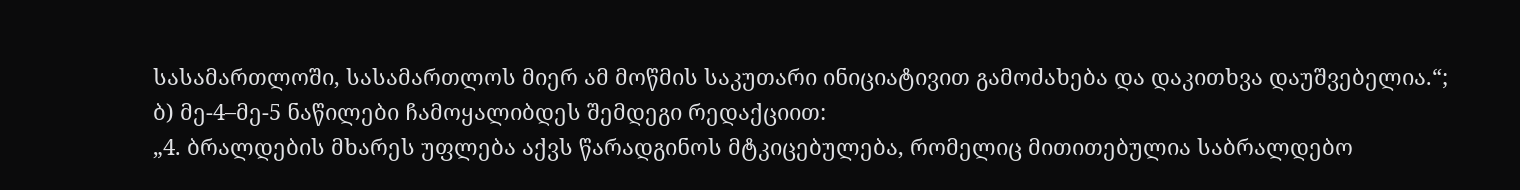სასამართლოში, სასამართლოს მიერ ამ მოწმის საკუთარი ინიციატივით გამოძახება და დაკითხვა დაუშვებელია.“;
ბ) მე-4–მე-5 ნაწილები ჩამოყალიბდეს შემდეგი რედაქციით:
„4. ბრალდების მხარეს უფლება აქვს წარადგინოს მტკიცებულება, რომელიც მითითებულია საბრალდებო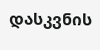დასკვნის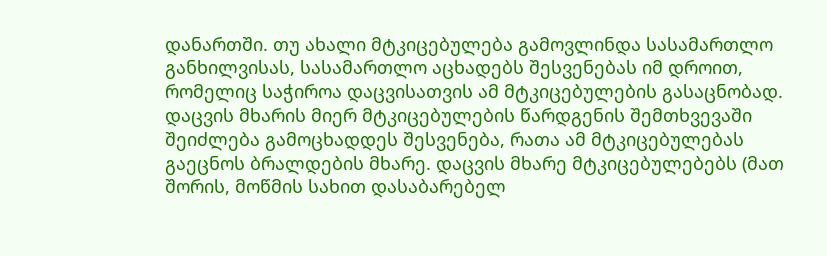დანართში. თუ ახალი მტკიცებულება გამოვლინდა სასამართლო განხილვისას, სასამართლო აცხადებს შესვენებას იმ დროით, რომელიც საჭიროა დაცვისათვის ამ მტკიცებულების გასაცნობად. დაცვის მხარის მიერ მტკიცებულების წარდგენის შემთხვევაში შეიძლება გამოცხადდეს შესვენება, რათა ამ მტკიცებულებას გაეცნოს ბრალდების მხარე. დაცვის მხარე მტკიცებულებებს (მათ შორის, მოწმის სახით დასაბარებელ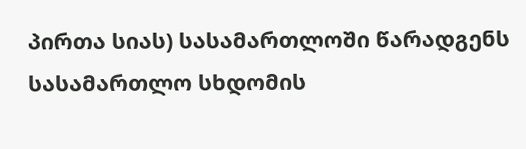პირთა სიას) სასამართლოში წარადგენს სასამართლო სხდომის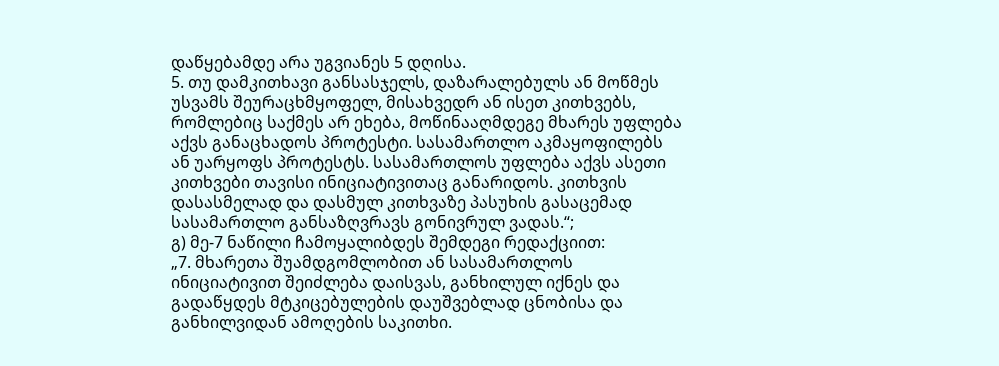დაწყებამდე არა უგვიანეს 5 დღისა.
5. თუ დამკითხავი განსასჯელს, დაზარალებულს ან მოწმეს უსვამს შეურაცხმყოფელ, მისახვედრ ან ისეთ კითხვებს, რომლებიც საქმეს არ ეხება, მოწინააღმდეგე მხარეს უფლება აქვს განაცხადოს პროტესტი. სასამართლო აკმაყოფილებს ან უარყოფს პროტესტს. სასამართლოს უფლება აქვს ასეთი კითხვები თავისი ინიციატივითაც განარიდოს. კითხვის დასასმელად და დასმულ კითხვაზე პასუხის გასაცემად სასამართლო განსაზღვრავს გონივრულ ვადას.“;
გ) მე-7 ნაწილი ჩამოყალიბდეს შემდეგი რედაქციით:
„7. მხარეთა შუამდგომლობით ან სასამართლოს ინიციატივით შეიძლება დაისვას, განხილულ იქნეს და გადაწყდეს მტკიცებულების დაუშვებლად ცნობისა და განხილვიდან ამოღების საკითხი.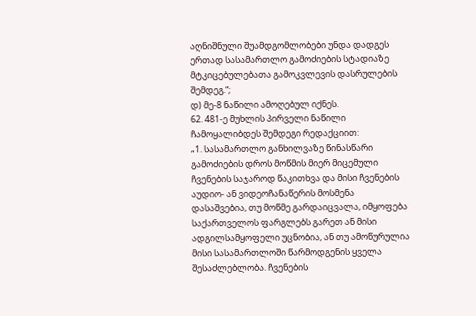აღნიშნული შუამდგომლობები უნდა დადგეს ერთად სასამართლო გამოძიების სტადიაზე მტკიცებულებათა გამოკვლევის დასრულების შემდეგ.“;
დ) მე-8 ნაწილი ამოღებულ იქნეს.
62. 481-ე მუხლის პირველი ნაწილი ჩამოყალიბდეს შემდეგი რედაქციით:
„1. სასამართლო განხილვაზე წინასწარი გამოძიების დროს მოწმის მიერ მიცემული ჩვენების საჯაროდ წაკითხვა და მისი ჩვენების აუდიო- ან ვიდეოჩანაწერის მოსმენა დასაშვებია, თუ მოწმე გარდაიცვალა, იმყოფება საქართველოს ფარგლებს გარეთ ან მისი ადგილსამყოფელი უცნობია, ან თუ ამოწურულია მისი სასამართლოში წარმოდგენის ყველა შესაძლებლობა. ჩვენების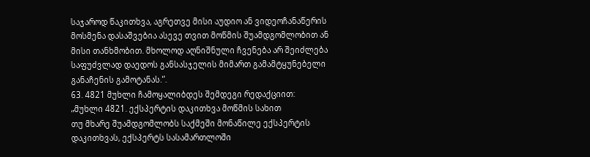საჯაროდ წაკითხვა, აგრეთვე მისი აუდიო ან ვიდეოჩანაწერის მოსმენა დასაშვებია ასევე თვით მოწმის შუამდგომლობით ან მისი თანხმობით. მხოლოდ აღნიშნული ჩვენება არ შეიძლება საფუძვლად დაედოს განსასჯელის მიმართ გამამტყუნებელი განაჩენის გამოტანას.“.
63. 4821 მუხლი ჩამოყალიბდეს შემდეგი რედაქციით:
„მუხლი 4821. ექსპერტის დაკითხვა მოწმის სახით
თუ მხარე შუამდგომლობს საქმეში მონაწილე ექსპერტის დაკითხვას, ექსპერტს სასამართლოში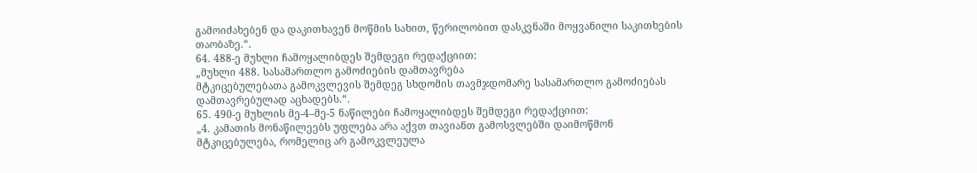გამოიძახებენ და დაკითხავენ მოწმის სახით, წერილობით დასკვნაში მოყვანილი საკითხების თაობაზე.“.
64. 488-ე მუხლი ჩამოყალიბდეს შემდეგი რედაქციით:
„მუხლი 488. სასამართლო გამოძიების დამთავრება
მტკიცებულებათა გამოკვლევის შემდეგ სხდომის თავმჯდომარე სასამართლო გამოძიებას დამთავრებულად აცხადებს.“.
65. 490-ე მუხლის მე-4–მე-5 ნაწილები ჩამოყალიბდეს შემდეგი რედაქციით:
„4. კამათის მონაწილეებს უფლება არა აქვთ თავიანთ გამოსვლებში დაიმოწმონ მტკიცებულება, რომელიც არ გამოკვლეულა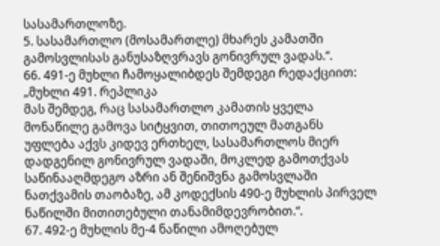სასამართლოზე.
5. სასამართლო (მოსამართლე) მხარეს კამათში გამოსვლისას განუსაზღვრავს გონივრულ ვადას.“.
66. 491-ე მუხლი ჩამოყალიბდეს შემდეგი რედაქციით:
„მუხლი 491. რეპლიკა
მას შემდეგ, რაც სასამართლო კამათის ყველა მონაწილე გამოვა სიტყვით, თითოეულ მათგანს უფლება აქვს კიდევ ერთხელ, სასამართლოს მიერ დადგენილ გონივრულ ვადაში, მოკლედ გამოთქვას საწინააღმდეგო აზრი ან შენიშვნა გამოსვლაში ნათქვამის თაობაზე, ამ კოდექსის 490-ე მუხლის პირველ ნაწილში მითითებული თანამიმდევრობით.“.
67. 492-ე მუხლის მე-4 ნაწილი ამოღებულ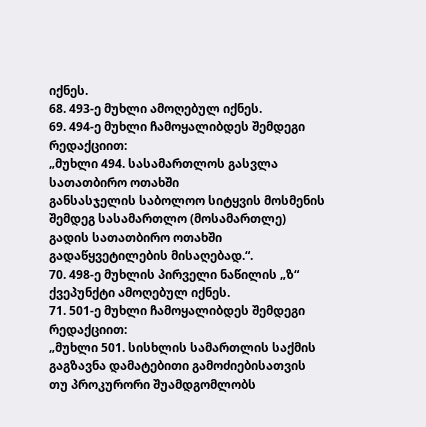იქნეს.
68. 493-ე მუხლი ამოღებულ იქნეს.
69. 494-ე მუხლი ჩამოყალიბდეს შემდეგი რედაქციით:
„მუხლი 494. სასამართლოს გასვლა სათათბირო ოთახში
განსასჯელის საბოლოო სიტყვის მოსმენის შემდეგ სასამართლო (მოსამართლე) გადის სათათბირო ოთახში გადაწყვეტილების მისაღებად.“.
70. 498-ე მუხლის პირველი ნაწილის „ზ“ ქვეპუნქტი ამოღებულ იქნეს.
71. 501-ე მუხლი ჩამოყალიბდეს შემდეგი რედაქციით:
„მუხლი 501. სისხლის სამართლის საქმის გაგზავნა დამატებითი გამოძიებისათვის
თუ პროკურორი შუამდგომლობს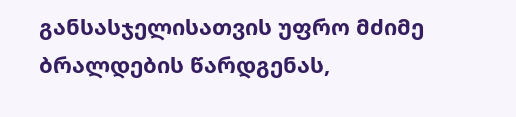განსასჯელისათვის უფრო მძიმე ბრალდების წარდგენას,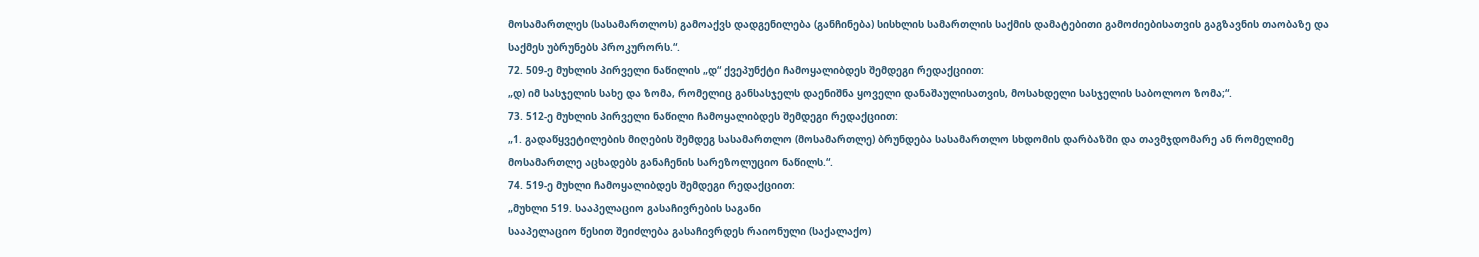მოსამართლეს (სასამართლოს) გამოაქვს დადგენილება (განჩინება) სისხლის სამართლის საქმის დამატებითი გამოძიებისათვის გაგზავნის თაობაზე და საქმეს უბრუნებს პროკურორს.“.
72. 509-ე მუხლის პირველი ნაწილის „დ“ ქვეპუნქტი ჩამოყალიბდეს შემდეგი რედაქციით:
„დ) იმ სასჯელის სახე და ზომა, რომელიც განსასჯელს დაენიშნა ყოველი დანაშაულისათვის, მოსახდელი სასჯელის საბოლოო ზომა;“.
73. 512-ე მუხლის პირველი ნაწილი ჩამოყალიბდეს შემდეგი რედაქციით:
„1. გადაწყვეტილების მიღების შემდეგ სასამართლო (მოსამართლე) ბრუნდება სასამართლო სხდომის დარბაზში და თავმჯდომარე ან რომელიმე მოსამართლე აცხადებს განაჩენის სარეზოლუციო ნაწილს.“.
74. 519-ე მუხლი ჩამოყალიბდეს შემდეგი რედაქციით:
„მუხლი 519. სააპელაციო გასაჩივრების საგანი
სააპელაციო წესით შეიძლება გასაჩივრდეს რაიონული (საქალაქო)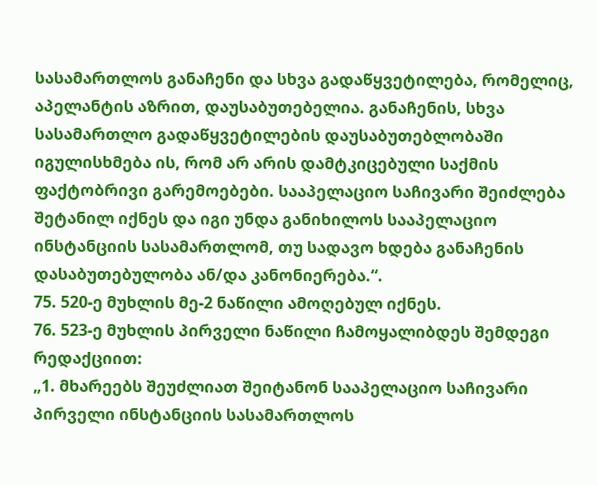სასამართლოს განაჩენი და სხვა გადაწყვეტილება, რომელიც, აპელანტის აზრით, დაუსაბუთებელია. განაჩენის, სხვა სასამართლო გადაწყვეტილების დაუსაბუთებლობაში იგულისხმება ის, რომ არ არის დამტკიცებული საქმის ფაქტობრივი გარემოებები. სააპელაციო საჩივარი შეიძლება შეტანილ იქნეს და იგი უნდა განიხილოს სააპელაციო ინსტანციის სასამართლომ, თუ სადავო ხდება განაჩენის დასაბუთებულობა ან/და კანონიერება.“.
75. 520-ე მუხლის მე-2 ნაწილი ამოღებულ იქნეს.
76. 523-ე მუხლის პირველი ნაწილი ჩამოყალიბდეს შემდეგი რედაქციით:
„1. მხარეებს შეუძლიათ შეიტანონ სააპელაციო საჩივარი პირველი ინსტანციის სასამართლოს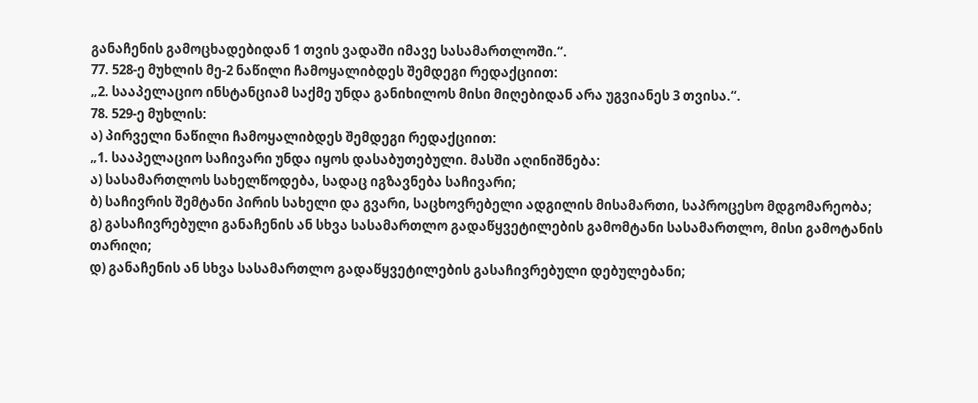განაჩენის გამოცხადებიდან 1 თვის ვადაში იმავე სასამართლოში.“.
77. 528-ე მუხლის მე-2 ნაწილი ჩამოყალიბდეს შემდეგი რედაქციით:
„2. სააპელაციო ინსტანციამ საქმე უნდა განიხილოს მისი მიღებიდან არა უგვიანეს 3 თვისა.“.
78. 529-ე მუხლის:
ა) პირველი ნაწილი ჩამოყალიბდეს შემდეგი რედაქციით:
„1. სააპელაციო საჩივარი უნდა იყოს დასაბუთებული. მასში აღინიშნება:
ა) სასამართლოს სახელწოდება, სადაც იგზავნება საჩივარი;
ბ) საჩივრის შემტანი პირის სახელი და გვარი, საცხოვრებელი ადგილის მისამართი, საპროცესო მდგომარეობა;
გ) გასაჩივრებული განაჩენის ან სხვა სასამართლო გადაწყვეტილების გამომტანი სასამართლო, მისი გამოტანის თარიღი;
დ) განაჩენის ან სხვა სასამართლო გადაწყვეტილების გასაჩივრებული დებულებანი;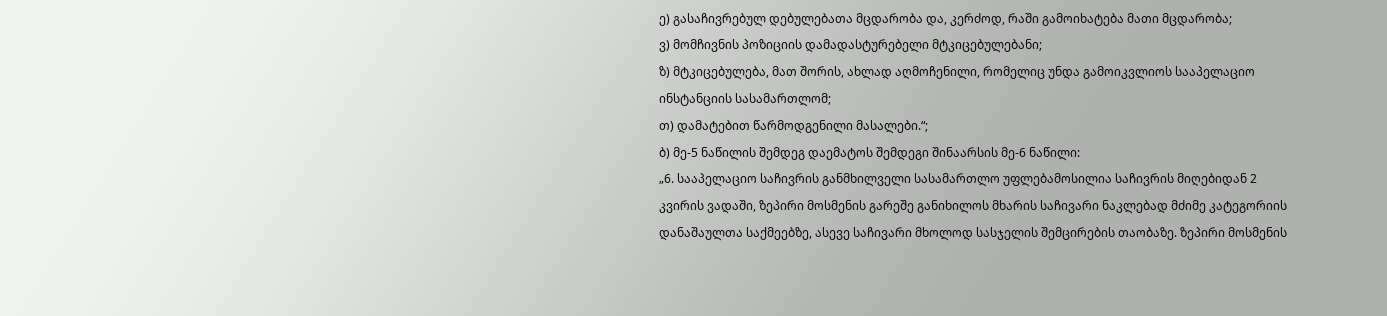ე) გასაჩივრებულ დებულებათა მცდარობა და, კერძოდ, რაში გამოიხატება მათი მცდარობა;
ვ) მომჩივნის პოზიციის დამადასტურებელი მტკიცებულებანი;
ზ) მტკიცებულება, მათ შორის, ახლად აღმოჩენილი, რომელიც უნდა გამოიკვლიოს სააპელაციო ინსტანციის სასამართლომ;
თ) დამატებით წარმოდგენილი მასალები.“;
ბ) მე-5 ნაწილის შემდეგ დაემატოს შემდეგი შინაარსის მე-6 ნაწილი:
„6. სააპელაციო საჩივრის განმხილველი სასამართლო უფლებამოსილია საჩივრის მიღებიდან 2 კვირის ვადაში, ზეპირი მოსმენის გარეშე განიხილოს მხარის საჩივარი ნაკლებად მძიმე კატეგორიის დანაშაულთა საქმეებზე, ასევე საჩივარი მხოლოდ სასჯელის შემცირების თაობაზე. ზეპირი მოსმენის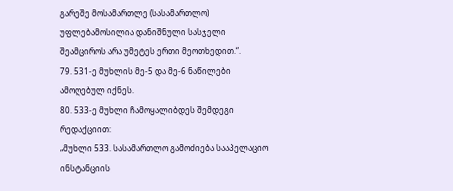გარეშე მოსამართლე (სასამართლო) უფლებამოსილია დანიშნული სასჯელი შეამციროს არა უმეტეს ერთი მეოთხედით.“.
79. 531-ე მუხლის მე-5 და მე-6 ნაწილები ამოღებულ იქნეს.
80. 533-ე მუხლი ჩამოყალიბდეს შემდეგი რედაქციით:
„მუხლი 533. სასამართლო გამოძიება სააპელაციო ინსტანციის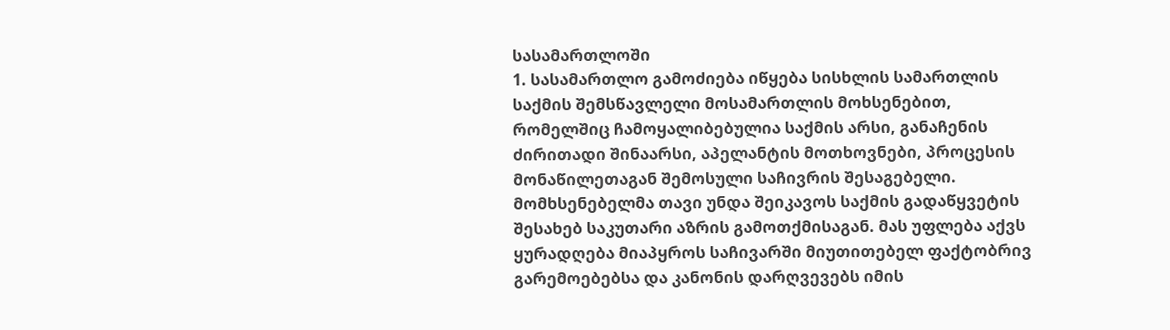სასამართლოში
1. სასამართლო გამოძიება იწყება სისხლის სამართლის საქმის შემსწავლელი მოსამართლის მოხსენებით, რომელშიც ჩამოყალიბებულია საქმის არსი, განაჩენის ძირითადი შინაარსი, აპელანტის მოთხოვნები, პროცესის მონაწილეთაგან შემოსული საჩივრის შესაგებელი. მომხსენებელმა თავი უნდა შეიკავოს საქმის გადაწყვეტის შესახებ საკუთარი აზრის გამოთქმისაგან. მას უფლება აქვს ყურადღება მიაპყროს საჩივარში მიუთითებელ ფაქტობრივ გარემოებებსა და კანონის დარღვევებს იმის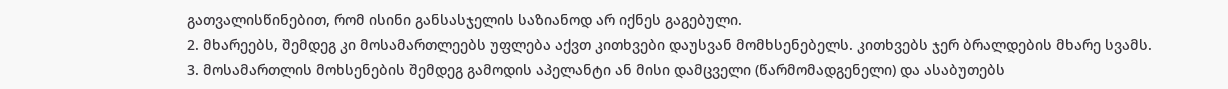გათვალისწინებით, რომ ისინი განსასჯელის საზიანოდ არ იქნეს გაგებული.
2. მხარეებს, შემდეგ კი მოსამართლეებს უფლება აქვთ კითხვები დაუსვან მომხსენებელს. კითხვებს ჯერ ბრალდების მხარე სვამს.
3. მოსამართლის მოხსენების შემდეგ გამოდის აპელანტი ან მისი დამცველი (წარმომადგენელი) და ასაბუთებს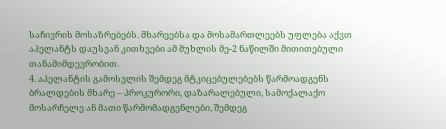საჩივრის მოსაზრებებს. მხარეებსა და მოსამართლეებს უფლება აქვთ აპელანტს დაუსვან კითხვები ამ მუხლის მე-2 ნაწილში მითითებული თანამიმდევრობით.
4. აპელანტის გამოსვლის შემდეგ მტკიცებულებებს წარმოადგენს ბრალდების მხარე – პროკურორი, დაზარალებული, სამოქალაქო მოსარჩელე ან მათი წარმომადგენლები, შემდეგ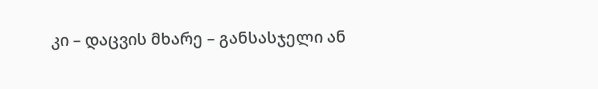კი – დაცვის მხარე – განსასჯელი ან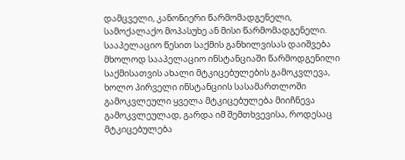დამცველი, კანონიერი წარმომადგენელი, სამოქალაქო მოპასუხე ან მისი წარმომადგენელი. სააპელაციო წესით საქმის განხილვისას დაიშვება მხოლოდ სააპელაციო ინსტანციაში წარმოდგენილი საქმისათვის ახალი მტკიცებულების გამოკვლევა, ხოლო პირველი ინსტანციის სასამართლოში გამოკვლეული ყველა მტკიცებულება მიიჩნევა გამოკვლეულად, გარდა იმ შემთხვევისა, როდესაც მტკიცებულება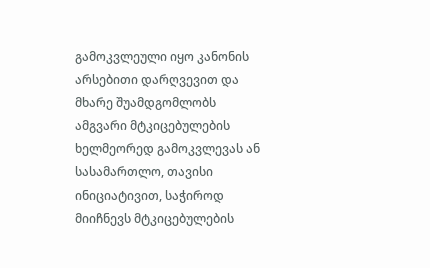გამოკვლეული იყო კანონის არსებითი დარღვევით და მხარე შუამდგომლობს ამგვარი მტკიცებულების ხელმეორედ გამოკვლევას ან სასამართლო, თავისი ინიციატივით, საჭიროდ მიიჩნევს მტკიცებულების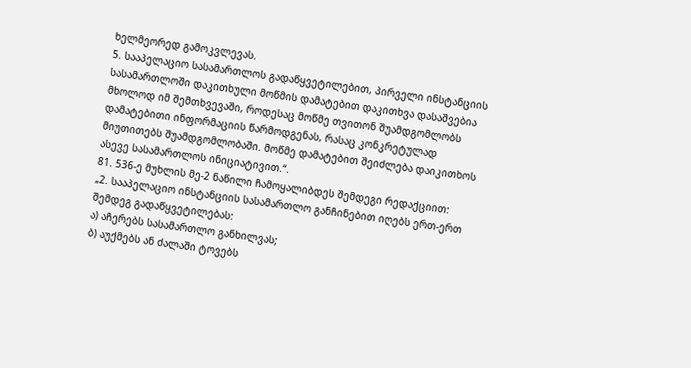ხელმეორედ გამოკვლევას.
5. სააპელაციო სასამართლოს გადაწყვეტილებით, პირველი ინსტანციის სასამართლოში დაკითხული მოწმის დამატებით დაკითხვა დასაშვებია მხოლოდ იმ შემთხვევაში, როდესაც მოწმე თვითონ შუამდგომლობს დამატებითი ინფორმაციის წარმოდგენას, რასაც კონკრეტულად მიუთითებს შუამდგომლობაში. მოწმე დამატებით შეიძლება დაიკითხოს ასევე სასამართლოს ინიციატივით.“.
81. 536-ე მუხლის მე-2 ნაწილი ჩამოყალიბდეს შემდეგი რედაქციით:
„2. სააპელაციო ინსტანციის სასამართლო განჩინებით იღებს ერთ-ერთ შემდეგ გადაწყვეტილებას:
ა) აჩერებს სასამართლო განხილვას;
ბ) აუქმებს ან ძალაში ტოვებს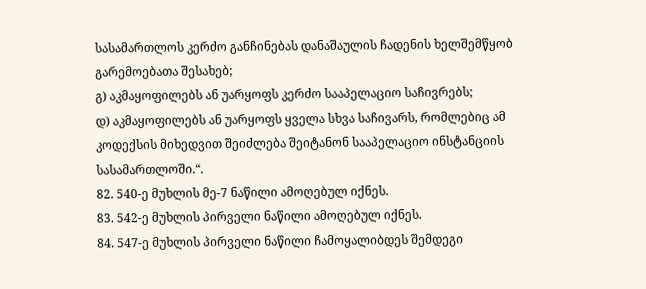სასამართლოს კერძო განჩინებას დანაშაულის ჩადენის ხელშემწყობ გარემოებათა შესახებ;
გ) აკმაყოფილებს ან უარყოფს კერძო სააპელაციო საჩივრებს;
დ) აკმაყოფილებს ან უარყოფს ყველა სხვა საჩივარს, რომლებიც ამ კოდექსის მიხედვით შეიძლება შეიტანონ სააპელაციო ინსტანციის სასამართლოში.“.
82. 540-ე მუხლის მე-7 ნაწილი ამოღებულ იქნეს.
83. 542-ე მუხლის პირველი ნაწილი ამოღებულ იქნეს.
84. 547-ე მუხლის პირველი ნაწილი ჩამოყალიბდეს შემდეგი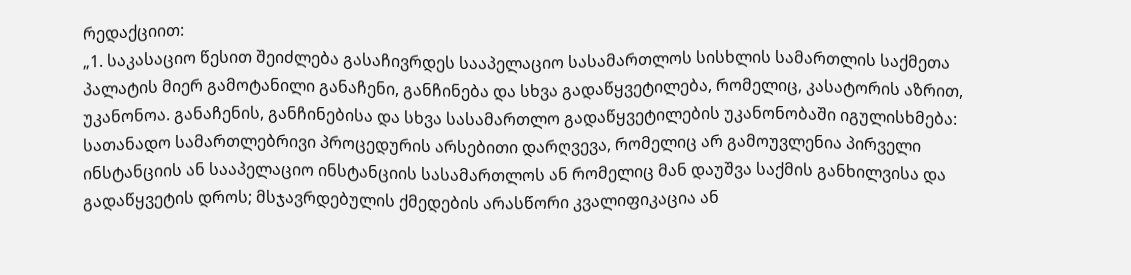რედაქციით:
„1. საკასაციო წესით შეიძლება გასაჩივრდეს სააპელაციო სასამართლოს სისხლის სამართლის საქმეთა პალატის მიერ გამოტანილი განაჩენი, განჩინება და სხვა გადაწყვეტილება, რომელიც, კასატორის აზრით, უკანონოა. განაჩენის, განჩინებისა და სხვა სასამართლო გადაწყვეტილების უკანონობაში იგულისხმება: სათანადო სამართლებრივი პროცედურის არსებითი დარღვევა, რომელიც არ გამოუვლენია პირველი ინსტანციის ან სააპელაციო ინსტანციის სასამართლოს ან რომელიც მან დაუშვა საქმის განხილვისა და გადაწყვეტის დროს; მსჯავრდებულის ქმედების არასწორი კვალიფიკაცია ან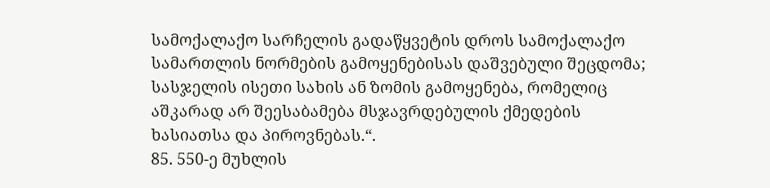სამოქალაქო სარჩელის გადაწყვეტის დროს სამოქალაქო სამართლის ნორმების გამოყენებისას დაშვებული შეცდომა; სასჯელის ისეთი სახის ან ზომის გამოყენება, რომელიც აშკარად არ შეესაბამება მსჯავრდებულის ქმედების ხასიათსა და პიროვნებას.“.
85. 550-ე მუხლის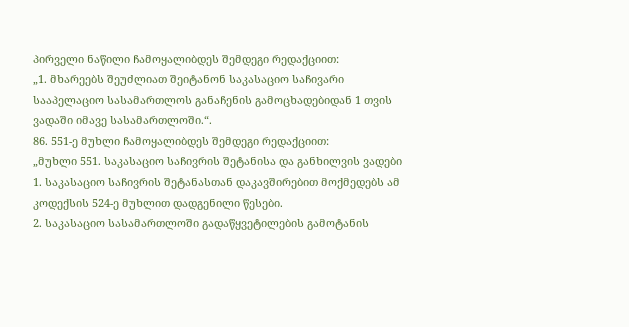პირველი ნაწილი ჩამოყალიბდეს შემდეგი რედაქციით:
„1. მხარეებს შეუძლიათ შეიტანონ საკასაციო საჩივარი სააპელაციო სასამართლოს განაჩენის გამოცხადებიდან 1 თვის ვადაში იმავე სასამართლოში.“.
86. 551-ე მუხლი ჩამოყალიბდეს შემდეგი რედაქციით:
„მუხლი 551. საკასაციო საჩივრის შეტანისა და განხილვის ვადები
1. საკასაციო საჩივრის შეტანასთან დაკავშირებით მოქმედებს ამ კოდექსის 524-ე მუხლით დადგენილი წესები.
2. საკასაციო სასამართლოში გადაწყვეტილების გამოტანის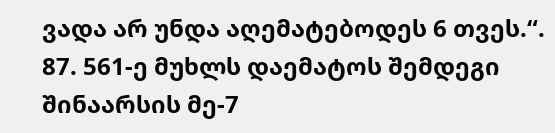ვადა არ უნდა აღემატებოდეს 6 თვეს.“.
87. 561-ე მუხლს დაემატოს შემდეგი შინაარსის მე-7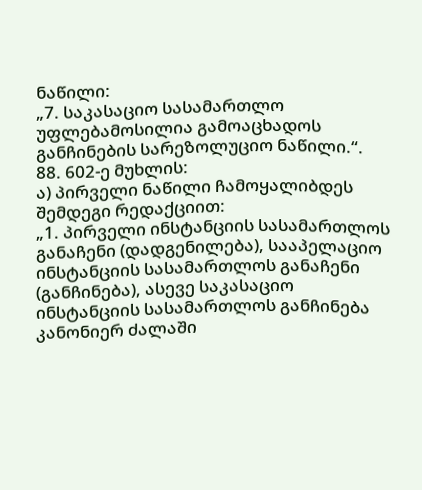ნაწილი:
„7. საკასაციო სასამართლო უფლებამოსილია გამოაცხადოს განჩინების სარეზოლუციო ნაწილი.“.
88. 602-ე მუხლის:
ა) პირველი ნაწილი ჩამოყალიბდეს შემდეგი რედაქციით:
„1. პირველი ინსტანციის სასამართლოს განაჩენი (დადგენილება), სააპელაციო ინსტანციის სასამართლოს განაჩენი (განჩინება), ასევე საკასაციო ინსტანციის სასამართლოს განჩინება კანონიერ ძალაში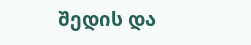შედის და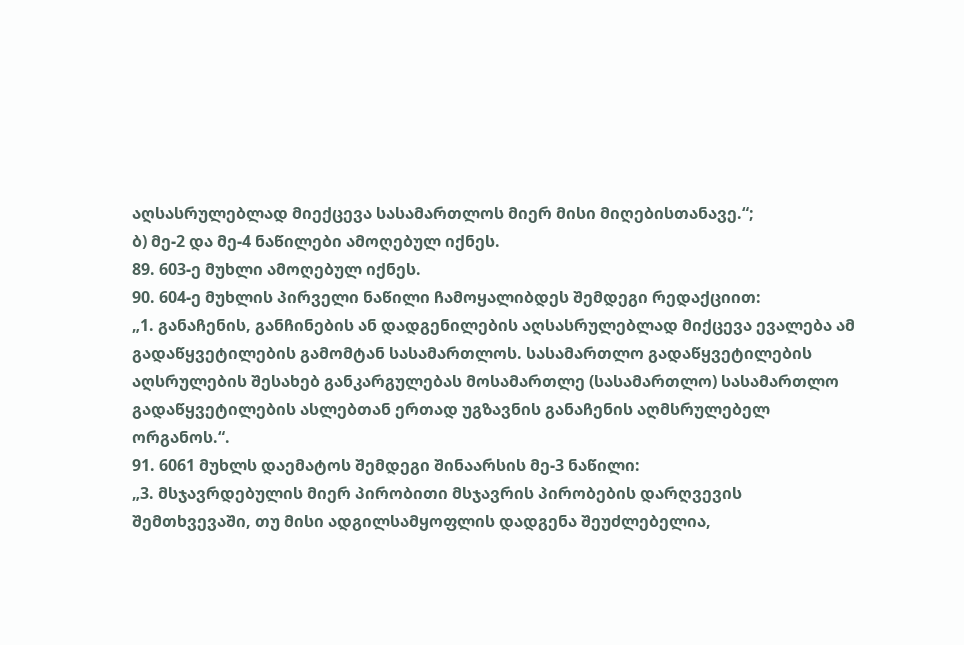აღსასრულებლად მიექცევა სასამართლოს მიერ მისი მიღებისთანავე.“;
ბ) მე-2 და მე-4 ნაწილები ამოღებულ იქნეს.
89. 603-ე მუხლი ამოღებულ იქნეს.
90. 604-ე მუხლის პირველი ნაწილი ჩამოყალიბდეს შემდეგი რედაქციით:
„1. განაჩენის, განჩინების ან დადგენილების აღსასრულებლად მიქცევა ევალება ამ გადაწყვეტილების გამომტან სასამართლოს. სასამართლო გადაწყვეტილების აღსრულების შესახებ განკარგულებას მოსამართლე (სასამართლო) სასამართლო გადაწყვეტილების ასლებთან ერთად უგზავნის განაჩენის აღმსრულებელ ორგანოს.“.
91. 6061 მუხლს დაემატოს შემდეგი შინაარსის მე-3 ნაწილი:
„3. მსჯავრდებულის მიერ პირობითი მსჯავრის პირობების დარღვევის შემთხვევაში, თუ მისი ადგილსამყოფლის დადგენა შეუძლებელია,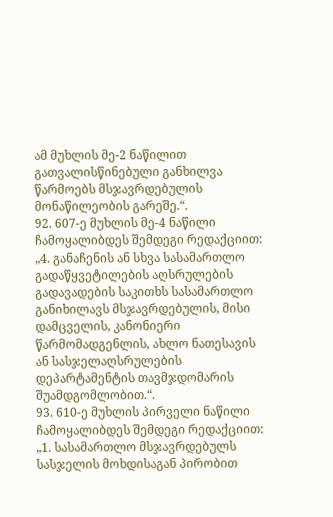ამ მუხლის მე-2 ნაწილით გათვალისწინებული განხილვა წარმოებს მსჯავრდებულის მონაწილეობის გარეშე.“.
92. 607-ე მუხლის მე-4 ნაწილი ჩამოყალიბდეს შემდეგი რედაქციით:
„4. განაჩენის ან სხვა სასამართლო გადაწყვეტილების აღსრულების გადავადების საკითხს სასამართლო განიხილავს მსჯავრდებულის, მისი დამცველის, კანონიერი წარმომადგენლის, ახლო ნათესავის ან სასჯელაღსრულების დეპარტამენტის თავმჯდომარის შუამდგომლობით.“.
93. 610-ე მუხლის პირველი ნაწილი ჩამოყალიბდეს შემდეგი რედაქციით:
„1. სასამართლო მსჯავრდებულს სასჯელის მოხდისაგან პირობით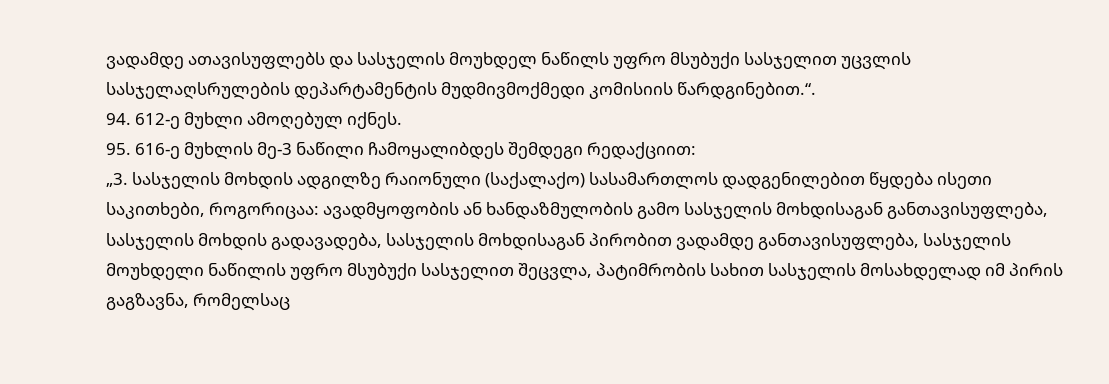ვადამდე ათავისუფლებს და სასჯელის მოუხდელ ნაწილს უფრო მსუბუქი სასჯელით უცვლის სასჯელაღსრულების დეპარტამენტის მუდმივმოქმედი კომისიის წარდგინებით.“.
94. 612-ე მუხლი ამოღებულ იქნეს.
95. 616-ე მუხლის მე-3 ნაწილი ჩამოყალიბდეს შემდეგი რედაქციით:
„3. სასჯელის მოხდის ადგილზე რაიონული (საქალაქო) სასამართლოს დადგენილებით წყდება ისეთი საკითხები, როგორიცაა: ავადმყოფობის ან ხანდაზმულობის გამო სასჯელის მოხდისაგან განთავისუფლება, სასჯელის მოხდის გადავადება, სასჯელის მოხდისაგან პირობით ვადამდე განთავისუფლება, სასჯელის მოუხდელი ნაწილის უფრო მსუბუქი სასჯელით შეცვლა, პატიმრობის სახით სასჯელის მოსახდელად იმ პირის გაგზავნა, რომელსაც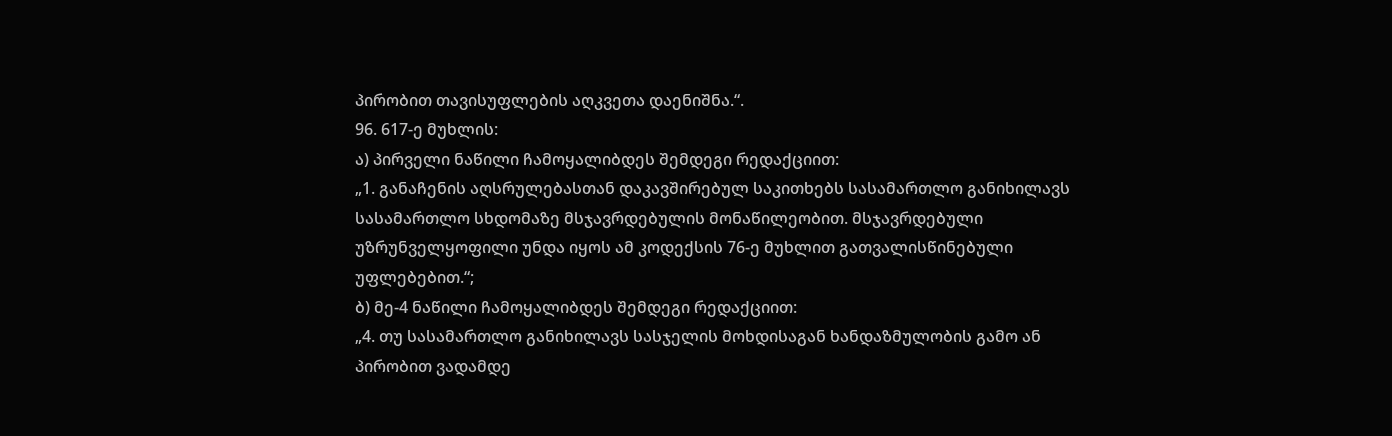პირობით თავისუფლების აღკვეთა დაენიშნა.“.
96. 617-ე მუხლის:
ა) პირველი ნაწილი ჩამოყალიბდეს შემდეგი რედაქციით:
„1. განაჩენის აღსრულებასთან დაკავშირებულ საკითხებს სასამართლო განიხილავს სასამართლო სხდომაზე მსჯავრდებულის მონაწილეობით. მსჯავრდებული უზრუნველყოფილი უნდა იყოს ამ კოდექსის 76-ე მუხლით გათვალისწინებული უფლებებით.“;
ბ) მე-4 ნაწილი ჩამოყალიბდეს შემდეგი რედაქციით:
„4. თუ სასამართლო განიხილავს სასჯელის მოხდისაგან ხანდაზმულობის გამო ან პირობით ვადამდე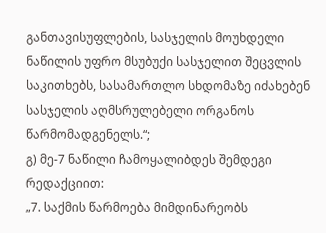განთავისუფლების, სასჯელის მოუხდელი ნაწილის უფრო მსუბუქი სასჯელით შეცვლის საკითხებს, სასამართლო სხდომაზე იძახებენ სასჯელის აღმსრულებელი ორგანოს წარმომადგენელს.“;
გ) მე-7 ნაწილი ჩამოყალიბდეს შემდეგი რედაქციით:
„7. საქმის წარმოება მიმდინარეობს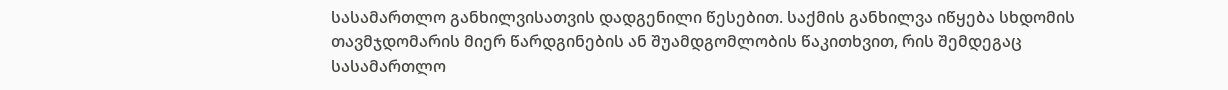სასამართლო განხილვისათვის დადგენილი წესებით. საქმის განხილვა იწყება სხდომის თავმჯდომარის მიერ წარდგინების ან შუამდგომლობის წაკითხვით, რის შემდეგაც სასამართლო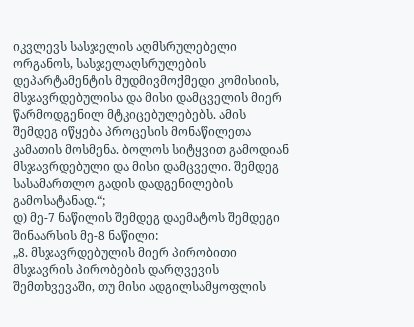იკვლევს სასჯელის აღმსრულებელი ორგანოს, სასჯელაღსრულების დეპარტამენტის მუდმივმოქმედი კომისიის, მსჯავრდებულისა და მისი დამცველის მიერ წარმოდგენილ მტკიცებულებებს. ამის შემდეგ იწყება პროცესის მონაწილეთა კამათის მოსმენა. ბოლოს სიტყვით გამოდიან მსჯავრდებული და მისი დამცველი. შემდეგ სასამართლო გადის დადგენილების გამოსატანად.“;
დ) მე-7 ნაწილის შემდეგ დაემატოს შემდეგი შინაარსის მე-8 ნაწილი:
„8. მსჯავრდებულის მიერ პირობითი მსჯავრის პირობების დარღვევის შემთხვევაში, თუ მისი ადგილსამყოფლის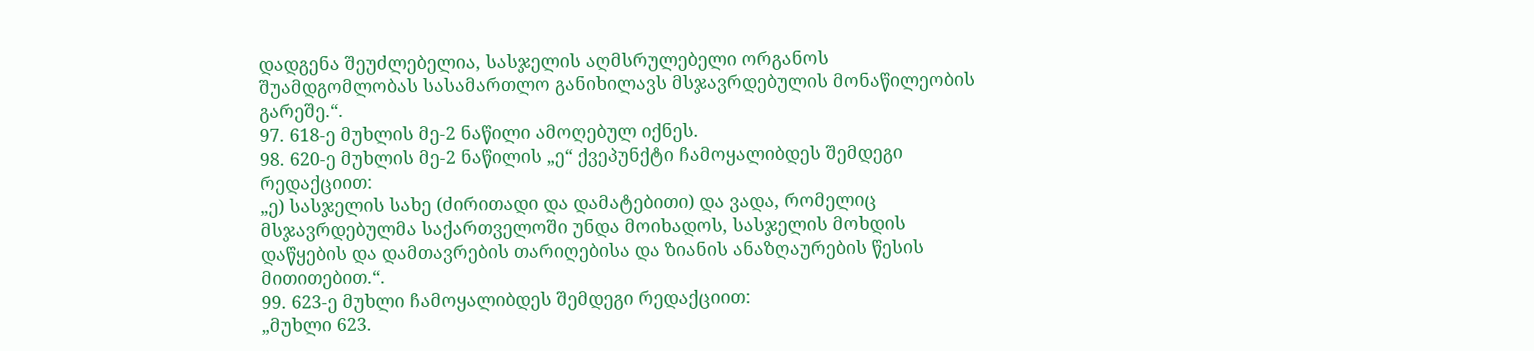დადგენა შეუძლებელია, სასჯელის აღმსრულებელი ორგანოს შუამდგომლობას სასამართლო განიხილავს მსჯავრდებულის მონაწილეობის გარეშე.“.
97. 618-ე მუხლის მე-2 ნაწილი ამოღებულ იქნეს.
98. 620-ე მუხლის მე-2 ნაწილის „ე“ ქვეპუნქტი ჩამოყალიბდეს შემდეგი რედაქციით:
„ე) სასჯელის სახე (ძირითადი და დამატებითი) და ვადა, რომელიც მსჯავრდებულმა საქართველოში უნდა მოიხადოს, სასჯელის მოხდის დაწყების და დამთავრების თარიღებისა და ზიანის ანაზღაურების წესის მითითებით.“.
99. 623-ე მუხლი ჩამოყალიბდეს შემდეგი რედაქციით:
„მუხლი 623.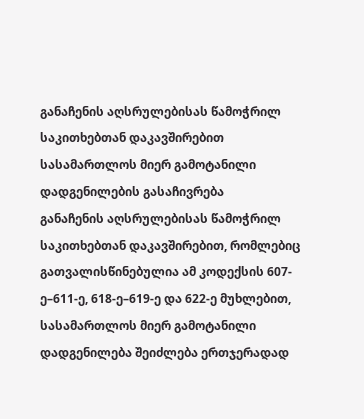განაჩენის აღსრულებისას წამოჭრილ საკითხებთან დაკავშირებით სასამართლოს მიერ გამოტანილი დადგენილების გასაჩივრება
განაჩენის აღსრულებისას წამოჭრილ საკითხებთან დაკავშირებით, რომლებიც გათვალისწინებულია ამ კოდექსის 607-ე–611-ე, 618-ე–619-ე და 622-ე მუხლებით, სასამართლოს მიერ გამოტანილი დადგენილება შეიძლება ერთჯერადად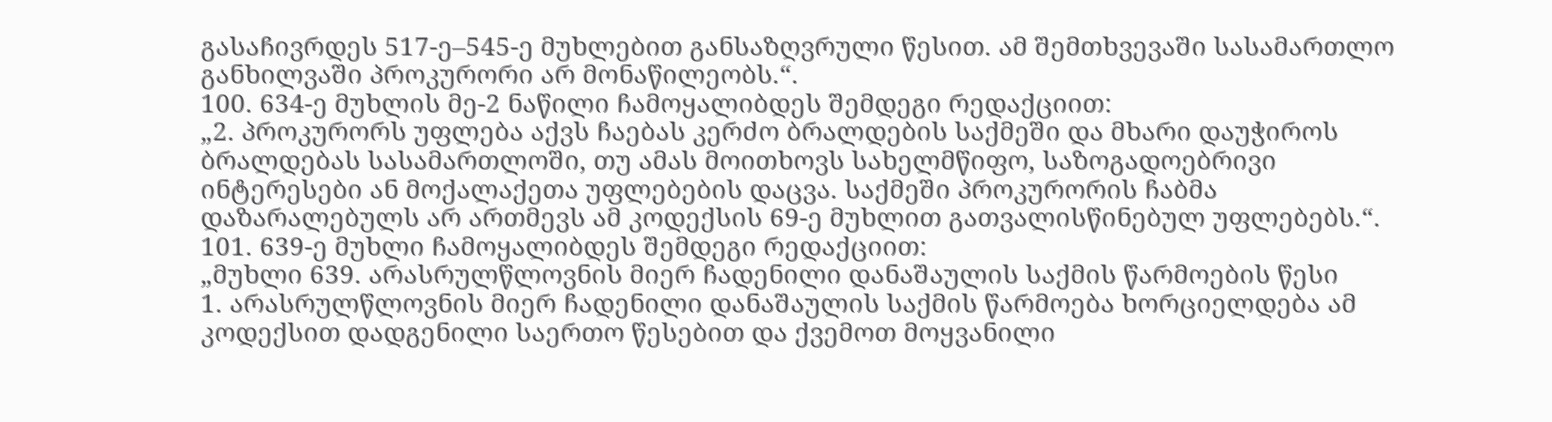გასაჩივრდეს 517-ე–545-ე მუხლებით განსაზღვრული წესით. ამ შემთხვევაში სასამართლო განხილვაში პროკურორი არ მონაწილეობს.“.
100. 634-ე მუხლის მე-2 ნაწილი ჩამოყალიბდეს შემდეგი რედაქციით:
„2. პროკურორს უფლება აქვს ჩაებას კერძო ბრალდების საქმეში და მხარი დაუჭიროს ბრალდებას სასამართლოში, თუ ამას მოითხოვს სახელმწიფო, საზოგადოებრივი ინტერესები ან მოქალაქეთა უფლებების დაცვა. საქმეში პროკურორის ჩაბმა დაზარალებულს არ ართმევს ამ კოდექსის 69-ე მუხლით გათვალისწინებულ უფლებებს.“.
101. 639-ე მუხლი ჩამოყალიბდეს შემდეგი რედაქციით:
„მუხლი 639. არასრულწლოვნის მიერ ჩადენილი დანაშაულის საქმის წარმოების წესი
1. არასრულწლოვნის მიერ ჩადენილი დანაშაულის საქმის წარმოება ხორციელდება ამ კოდექსით დადგენილი საერთო წესებით და ქვემოთ მოყვანილი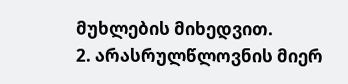მუხლების მიხედვით.
2. არასრულწლოვნის მიერ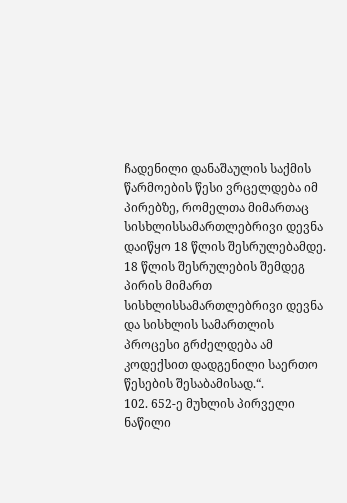ჩადენილი დანაშაულის საქმის წარმოების წესი ვრცელდება იმ პირებზე, რომელთა მიმართაც სისხლისსამართლებრივი დევნა დაიწყო 18 წლის შესრულებამდე. 18 წლის შესრულების შემდეგ პირის მიმართ სისხლისსამართლებრივი დევნა და სისხლის სამართლის პროცესი გრძელდება ამ კოდექსით დადგენილი საერთო წესების შესაბამისად.“.
102. 652-ე მუხლის პირველი ნაწილი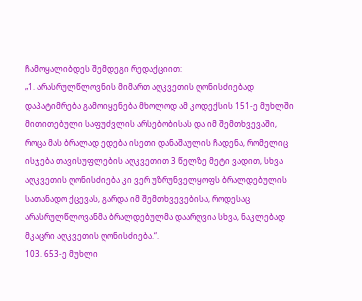ჩამოყალიბდეს შემდეგი რედაქციით:
„1. არასრულწლოვნის მიმართ აღკვეთის ღონისძიებად დაპატიმრება გამოიყენება მხოლოდ ამ კოდექსის 151-ე მუხლში მითითებული საფუძვლის არსებობისას და იმ შემთხვევაში, როცა მას ბრალად ედება ისეთი დანაშაულის ჩადენა, რომელიც ისჯება თავისუფლების აღკვეთით 3 წელზე მეტი ვადით, სხვა აღკვეთის ღონისძიება კი ვერ უზრუნველყოფს ბრალდებულის სათანადო ქცევას, გარდა იმ შემთხვევებისა, როდესაც არასრულწლოვანმა ბრალდებულმა დაარღვია სხვა, ნაკლებად მკაცრი აღკვეთის ღონისძიება.“.
103. 653-ე მუხლი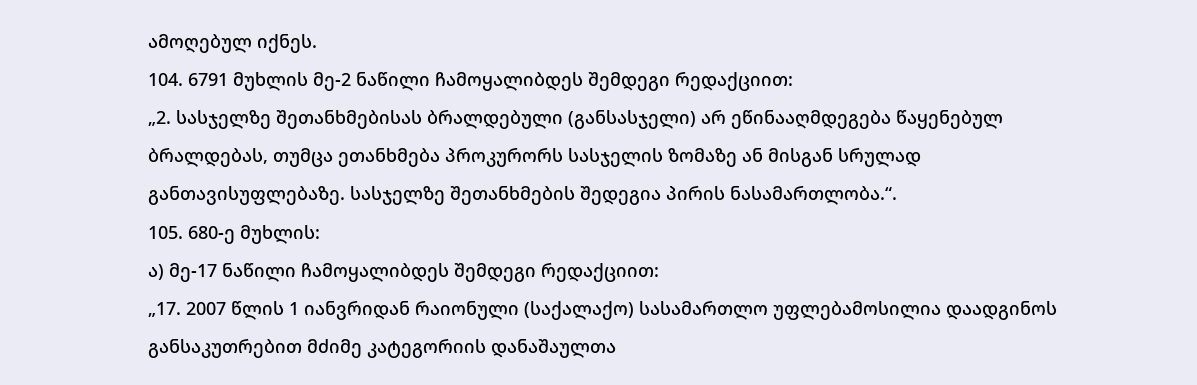ამოღებულ იქნეს.
104. 6791 მუხლის მე-2 ნაწილი ჩამოყალიბდეს შემდეგი რედაქციით:
„2. სასჯელზე შეთანხმებისას ბრალდებული (განსასჯელი) არ ეწინააღმდეგება წაყენებულ ბრალდებას, თუმცა ეთანხმება პროკურორს სასჯელის ზომაზე ან მისგან სრულად განთავისუფლებაზე. სასჯელზე შეთანხმების შედეგია პირის ნასამართლობა.“.
105. 680-ე მუხლის:
ა) მე-17 ნაწილი ჩამოყალიბდეს შემდეგი რედაქციით:
„17. 2007 წლის 1 იანვრიდან რაიონული (საქალაქო) სასამართლო უფლებამოსილია დაადგინოს განსაკუთრებით მძიმე კატეგორიის დანაშაულთა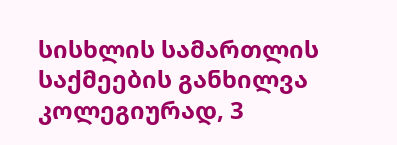სისხლის სამართლის საქმეების განხილვა კოლეგიურად, 3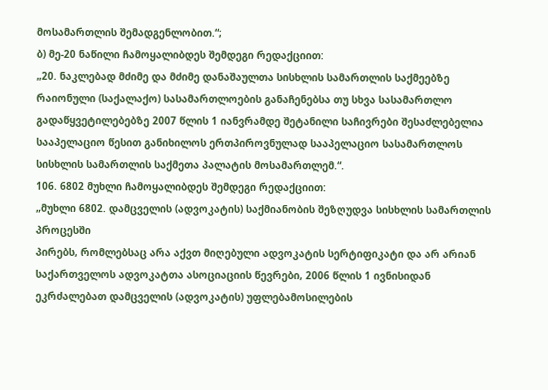მოსამართლის შემადგენლობით.“;
ბ) მე-20 ნაწილი ჩამოყალიბდეს შემდეგი რედაქციით:
„20. ნაკლებად მძიმე და მძიმე დანაშაულთა სისხლის სამართლის საქმეებზე რაიონული (საქალაქო) სასამართლოების განაჩენებსა თუ სხვა სასამართლო გადაწყვეტილებებზე 2007 წლის 1 იანვრამდე შეტანილი საჩივრები შესაძლებელია სააპელაციო წესით განიხილოს ერთპიროვნულად სააპელაციო სასამართლოს სისხლის სამართლის საქმეთა პალატის მოსამართლემ.“.
106. 6802 მუხლი ჩამოყალიბდეს შემდეგი რედაქციით:
„მუხლი 6802. დამცველის (ადვოკატის) საქმიანობის შეზღუდვა სისხლის სამართლის პროცესში
პირებს, რომლებსაც არა აქვთ მიღებული ადვოკატის სერტიფიკატი და არ არიან საქართველოს ადვოკატთა ასოციაციის წევრები, 2006 წლის 1 ივნისიდან ეკრძალებათ დამცველის (ადვოკატის) უფლებამოსილების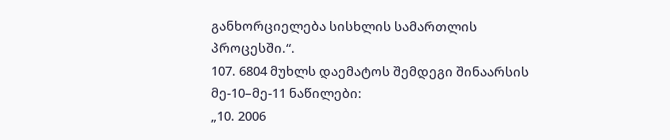განხორციელება სისხლის სამართლის პროცესში.“.
107. 6804 მუხლს დაემატოს შემდეგი შინაარსის მე-10–მე-11 ნაწილები:
„10. 2006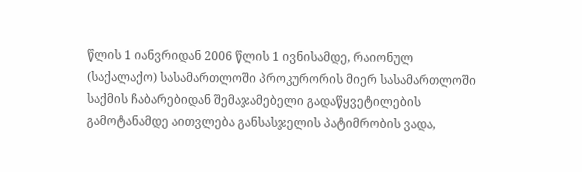წლის 1 იანვრიდან 2006 წლის 1 ივნისამდე, რაიონულ (საქალაქო) სასამართლოში პროკურორის მიერ სასამართლოში საქმის ჩაბარებიდან შემაჯამებელი გადაწყვეტილების გამოტანამდე აითვლება განსასჯელის პატიმრობის ვადა,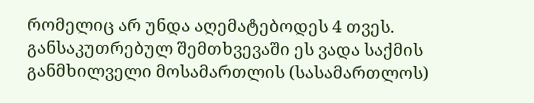რომელიც არ უნდა აღემატებოდეს 4 თვეს. განსაკუთრებულ შემთხვევაში ეს ვადა საქმის განმხილველი მოსამართლის (სასამართლოს)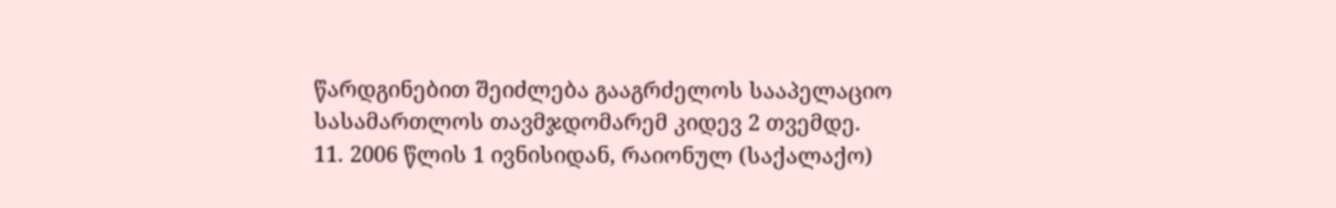წარდგინებით შეიძლება გააგრძელოს სააპელაციო სასამართლოს თავმჯდომარემ კიდევ 2 თვემდე.
11. 2006 წლის 1 ივნისიდან, რაიონულ (საქალაქო)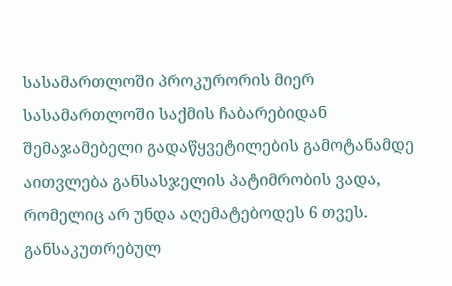სასამართლოში პროკურორის მიერ სასამართლოში საქმის ჩაბარებიდან შემაჯამებელი გადაწყვეტილების გამოტანამდე აითვლება განსასჯელის პატიმრობის ვადა, რომელიც არ უნდა აღემატებოდეს 6 თვეს. განსაკუთრებულ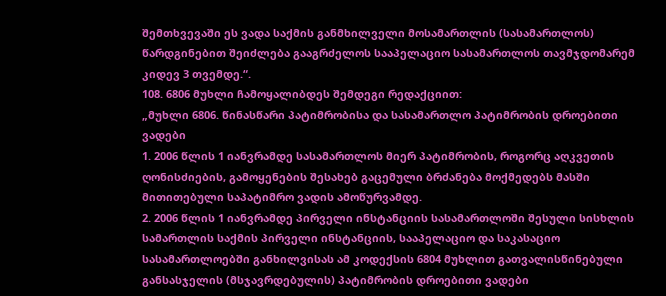შემთხვევაში ეს ვადა საქმის განმხილველი მოსამართლის (სასამართლოს) წარდგინებით შეიძლება გააგრძელოს სააპელაციო სასამართლოს თავმჯდომარემ კიდევ 3 თვემდე.“.
108. 6806 მუხლი ჩამოყალიბდეს შემდეგი რედაქციით:
„მუხლი 6806. წინასწარი პატიმრობისა და სასამართლო პატიმრობის დროებითი ვადები
1. 2006 წლის 1 იანვრამდე სასამართლოს მიერ პატიმრობის, როგორც აღკვეთის ღონისძიების, გამოყენების შესახებ გაცემული ბრძანება მოქმედებს მასში მითითებული საპატიმრო ვადის ამოწურვამდე.
2. 2006 წლის 1 იანვრამდე პირველი ინსტანციის სასამართლოში შესული სისხლის სამართლის საქმის პირველი ინსტანციის, სააპელაციო და საკასაციო სასამართლოებში განხილვისას ამ კოდექსის 6804 მუხლით გათვალისწინებული განსასჯელის (მსჯავრდებულის) პატიმრობის დროებითი ვადები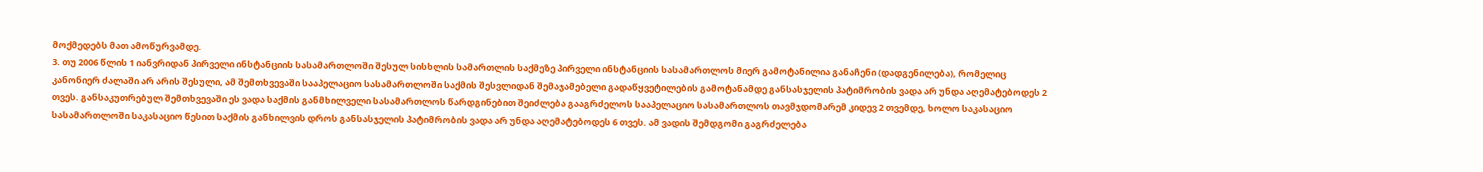მოქმედებს მათ ამოწურვამდე.
3. თუ 2006 წლის 1 იანვრიდან პირველი ინსტანციის სასამართლოში შესულ სისხლის სამართლის საქმეზე პირველი ინსტანციის სასამართლოს მიერ გამოტანილია განაჩენი (დადგენილება), რომელიც კანონიერ ძალაში არ არის შესული, ამ შემთხვევაში სააპელაციო სასამართლოში საქმის შესვლიდან შემაჯამებელი გადაწყვეტილების გამოტანამდე განსასჯელის პატიმრობის ვადა არ უნდა აღემატებოდეს 2 თვეს. განსაკუთრებულ შემთხვევაში ეს ვადა საქმის განმხილველი სასამართლოს წარდგინებით შეიძლება გააგრძელოს სააპელაციო სასამართლოს თავმჯდომარემ კიდევ 2 თვემდე, ხოლო საკასაციო სასამართლოში საკასაციო წესით საქმის განხილვის დროს განსასჯელის პატიმრობის ვადა არ უნდა აღემატებოდეს 6 თვეს. ამ ვადის შემდგომი გაგრძელება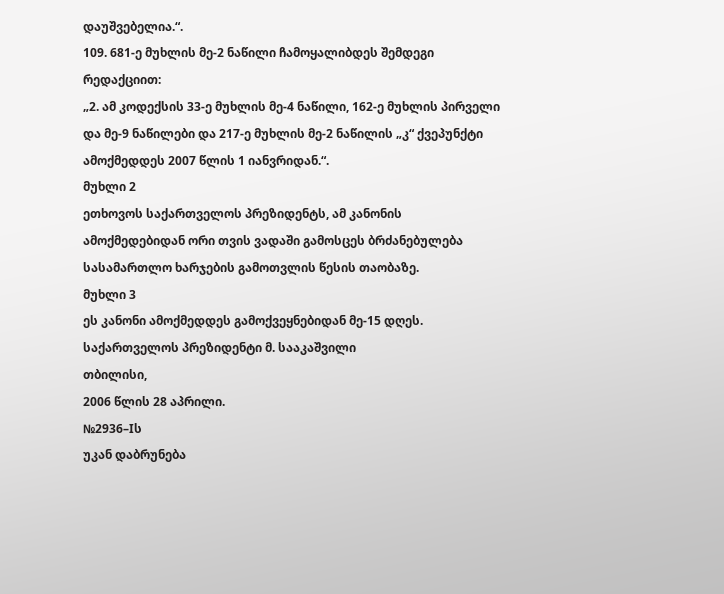დაუშვებელია.“.
109. 681-ე მუხლის მე-2 ნაწილი ჩამოყალიბდეს შემდეგი რედაქციით:
„2. ამ კოდექსის 33-ე მუხლის მე-4 ნაწილი, 162-ე მუხლის პირველი და მე-9 ნაწილები და 217-ე მუხლის მე-2 ნაწილის „კ“ ქვეპუნქტი ამოქმედდეს 2007 წლის 1 იანვრიდან.“.
მუხლი 2
ეთხოვოს საქართველოს პრეზიდენტს, ამ კანონის ამოქმედებიდან ორი თვის ვადაში გამოსცეს ბრძანებულება სასამართლო ხარჯების გამოთვლის წესის თაობაზე.
მუხლი 3
ეს კანონი ამოქმედდეს გამოქვეყნებიდან მე-15 დღეს.
საქართველოს პრეზიდენტი მ. სააკაშვილი
თბილისი,
2006 წლის 28 აპრილი.
№2936–Iს
უკან დაბრუნება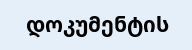დოკუმენტის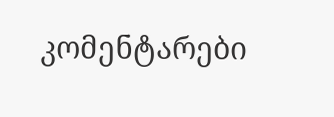კომენტარები